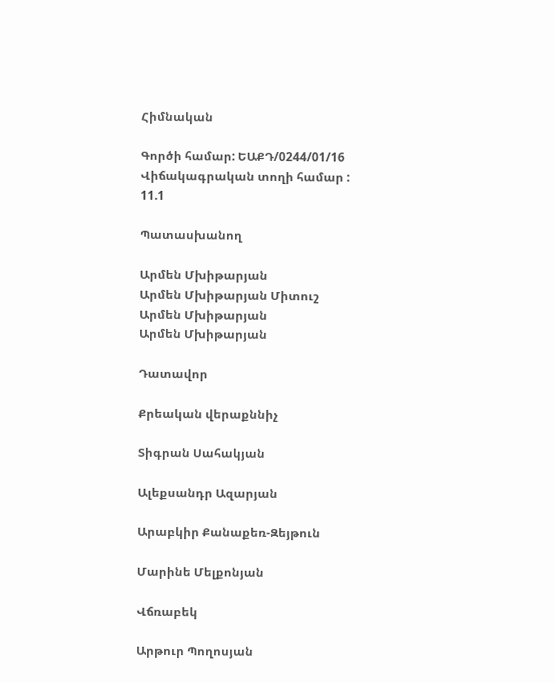Հիմնական

Գործի համար: ԵԱՔԴ/0244/01/16
Վիճակագրական տողի համար : 11.1

Պատասխանող

Արմեն Մխիթարյան
Արմեն Մխիթարյան Միտուշ
Արմեն Մխիթարյան
Արմեն Մխիթարյան

Դատավոր

Քրեական վերաքննիչ

Տիգրան Սահակյան

Ալեքսանդր Ազարյան

Արաբկիր Քանաքեռ-Զեյթուն

Մարինե Մելքոնյան

Վճռաբեկ

Արթուր Պողոսյան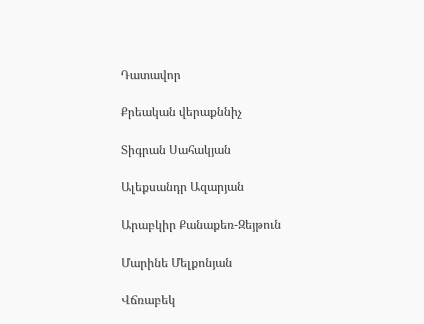Դատավոր

Քրեական վերաքննիչ

Տիգրան Սահակյան

Ալեքսանդր Ազարյան

Արաբկիր Քանաքեռ-Զեյթուն

Մարինե Մելքոնյան

Վճռաբեկ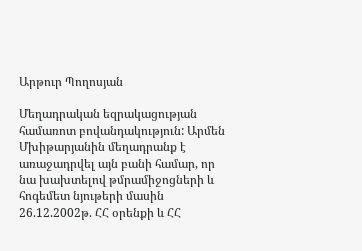Արթուր Պողոսյան

Մեղադրական եզրակացության համառոտ բովանդակություն: Արմեն Մխիթարյանին մեղադրանք է առաջադրվել այն բանի համար, որ նա խախտելով թմրամիջոցների և հոգեմետ նյութերի մասին 26.12.2002թ. ՀՀ օրենքի և ՀՀ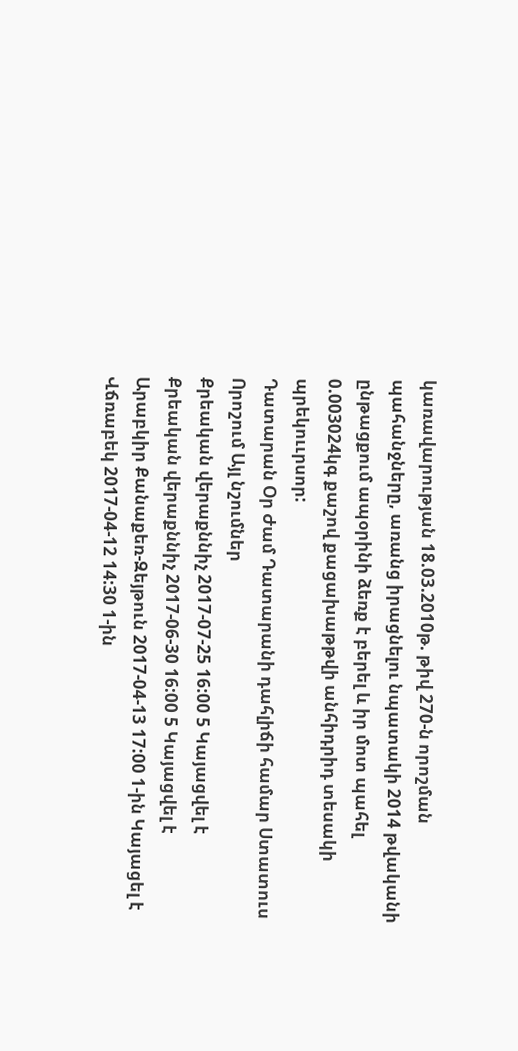կառավարության 18.03.2010թ. թիվ 270-ն որոշման պահանջները, առանց իրացնելու նպատակի 2014 թվականի ընթացքում ապօրինի ձեռք է բերել և իր մոտ պահել 0.003024կգ քաշով քացախաթթվի անհիդրիդ տեսակի պրեկոււրսոր:
Դատարան Օր Ժամ Դատարանի դահլիճի համար Ստատուս Որոշում Այլ նշումներ
Քրեական վերաքննիչ 2017-07-25 16:00 5 Կայացվել է
Քրեական վերաքննիչ 2017-06-30 16:00 5 Կայացվել է
Արաբկիր Քանաքեռ-Զեյթուն 2017-04-13 17:00 1-ին Կայացել է
Վճռաբեկ 2017-04-12 14:30 1-ին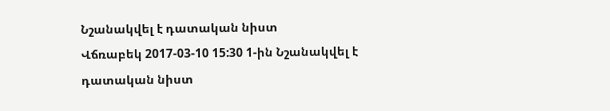Նշանակվել է դատական նիստ
Վճռաբեկ 2017-03-10 15:30 1-ին Նշանակվել է դատական նիստ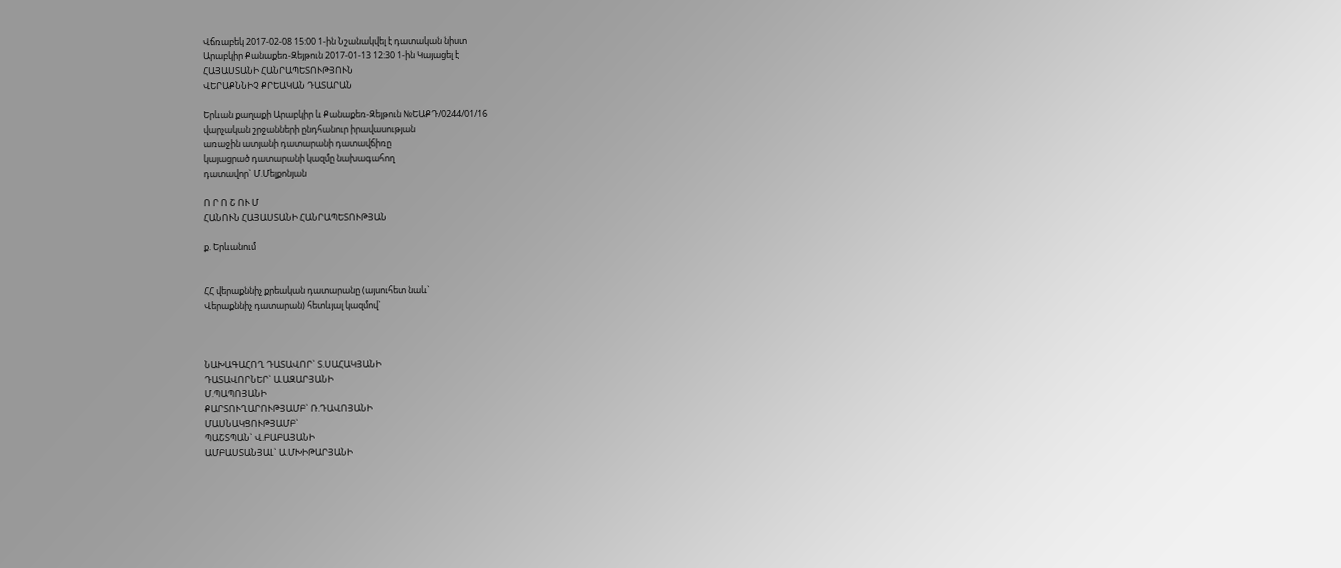Վճռաբեկ 2017-02-08 15:00 1-ին Նշանակվել է դատական նիստ
Արաբկիր Քանաքեռ-Զեյթուն 2017-01-13 12:30 1-ին Կայացել է
ՀԱՅԱՍՏԱՆԻ ՀԱՆՐԱՊԵՏՈՒԹՅՈՒՆ
ՎԵՐԱՔՆՆԻՉ ՔՐԵԱԿԱՆ ԴԱՏԱՐԱՆ

Երևան քաղաքի Արաբկիր և Քանաքեռ-Զեյթուն №ԵԱՔԴ/0244/01/16
վարչական շրջանների ընդհանուր իրավասության
առաջին ատյանի դատարանի դատավճիռը
կայացրած դատարանի կազմը նախագահող
դատավոր` Մ.Մելքոնյան

Ո Ր Ո Շ ՈՒ Մ
ՀԱՆՈՒՆ ՀԱՅԱՍՏԱՆԻ ՀԱՆՐԱՊԵՏՈՒԹՅԱՆ

ք. Երևանում


ՀՀ վերաքննիչ քրեական դատարանը (այսուհետ նաև`
Վերաքննիչ դատարան) հետևյալ կազմով`



ՆԱԽԱԳԱՀՈՂ ԴԱՏԱՎՈՐ` Տ.ՍԱՀԱԿՅԱՆԻ
ԴԱՏԱՎՈՐՆԵՐ` Ա.ԱԶԱՐՅԱՆԻ
Մ.ՊԱՊՈՅԱՆԻ
ՔԱՐՏՈՒՂԱՐՈՒԹՅԱՄԲ` Ռ.ԴԱՎՈՅԱՆԻ
ՄԱՍՆԱԿՑՈՒԹՅԱՄԲ`
ՊԱՇՏՊԱՆ` Վ.ԲԱԲԱՅԱՆԻ
ԱՄԲԱՍՏԱՆՅԱԼ` Ա.ՄԽԻԹԱՐՅԱՆԻ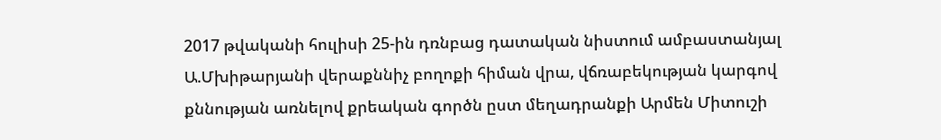2017 թվականի հուլիսի 25-ին դռնբաց դատական նիստում ամբաստանյալ Ա.Մխիթարյանի վերաքննիչ բողոքի հիման վրա, վճռաբեկության կարգով քննության առնելով քրեական գործն ըստ մեղադրանքի Արմեն Միտուշի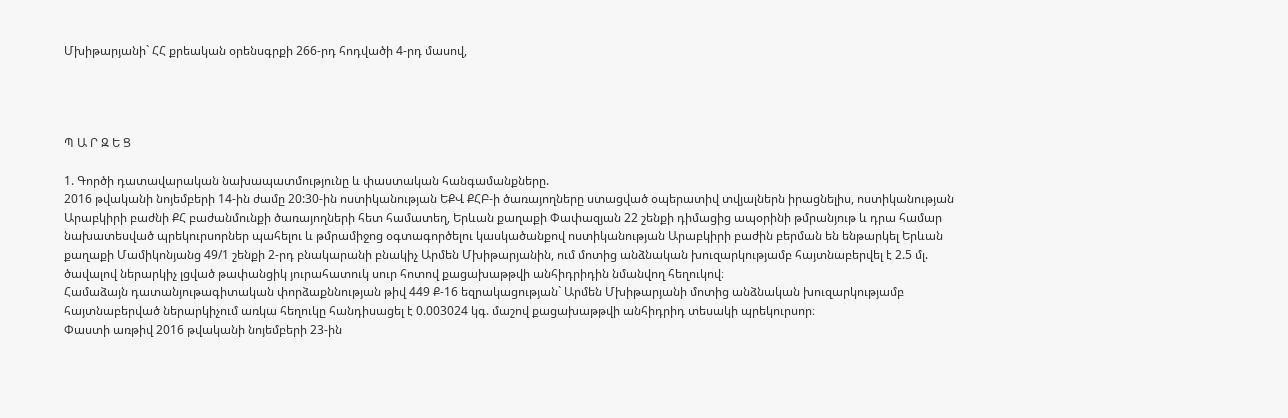Մխիթարյանի` ՀՀ քրեական օրենսգրքի 266-րդ հոդվածի 4-րդ մասով,




Պ Ա Ր Զ Ե Ց

1. Գործի դատավարական նախապատմությունը և փաստական հանգամանքները.
2016 թվականի նոյեմբերի 14-ին ժամը 20:30-ին ոստիկանության ԵՔՎ ՔՀԲ-ի ծառայողները ստացված օպերատիվ տվյալներն իրացնելիս, ոստիկանության Արաբկիրի բաժնի ՔՀ բաժանմունքի ծառայողների հետ համատեղ, Երևան քաղաքի Փափազյան 22 շենքի դիմացից ապօրինի թմրանյութ և դրա համար նախատեսված պրեկուրսորներ պահելու և թմրամիջոց օգտագործելու կասկածանքով ոստիկանության Արաբկիրի բաժին բերման են ենթարկել Երևան քաղաքի Մամիկոնյանց 49/1 շենքի 2-րդ բնակարանի բնակիչ Արմեն Մխիթարյանին, ում մոտից անձնական խուզարկությամբ հայտնաբերվել է 2.5 մլ. ծավալով ներարկիչ լցված թափանցիկ յուրահատուկ սուր հոտով քացախաթթվի անհիդրիդին նմանվող հեղուկով։
Համաձայն դատանյութագիտական փորձաքննության թիվ 449 Ք-16 եզրակացության` Արմեն Մխիթարյանի մոտից անձնական խուզարկությամբ հայտնաբերված ներարկիչում առկա հեղուկը հանդիսացել է 0.003024 կգ. մաշով քացախաթթվի անհիդրիդ տեսակի պրեկուրսոր։
Փաստի առթիվ 2016 թվականի նոյեմբերի 23-ին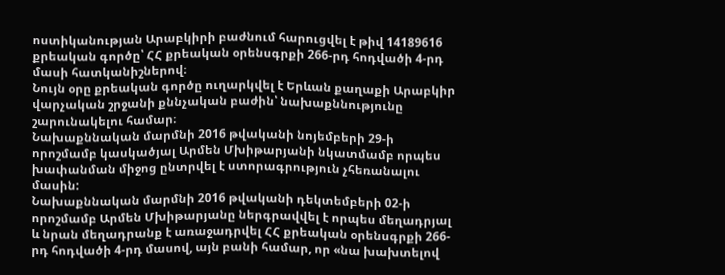ոստիկանության Արաբկիրի բաժնում հարուցվել է թիվ 14189616 քրեական գործը՝ ՀՀ քրեական օրենսգրքի 266-րդ հոդվածի 4-րդ մասի հատկանիշներով։
Նույն օրը քրեական գործը ուղարկվել է Երևան քաղաքի Արաբկիր վարչական շրջանի քննչական բաժին՝ նախաքննությունը շարունակելու համար։
Նախաքննական մարմնի 2016 թվականի նոյեմբերի 29-ի որոշմամբ կասկածյալ Արմեն Մխիթարյանի նկատմամբ որպես խափանման միջոց ընտրվել է ստորագրություն չհեռանալու մասին:
Նախաքննական մարմնի 2016 թվականի դեկտեմբերի 02-ի որոշմամբ Արմեն Մխիթարյանը ներգրավվել է որպես մեղադրյալ և նրան մեղադրանք է առաջադրվել ՀՀ քրեական օրենսգրքի 266-րդ հոդվածի 4-րդ մասով, այն բանի համար, որ «նա խախտելով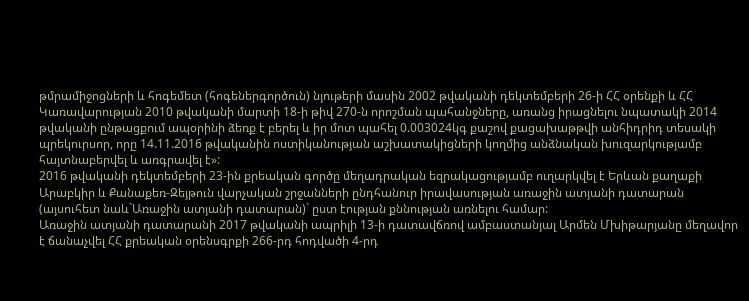թմրամիջոցների և հոգեմետ (հոգեներգործուն) նյութերի մասին 2002 թվականի դեկտեմբերի 26-ի ՀՀ օրենքի և ՀՀ Կառավարության 2010 թվականի մարտի 18-ի թիվ 270-ն որոշման պահանջները, առանց իրացնելու նպատակի 2014 թվականի ընթացքում ապօրինի ձեռք է բերել և իր մոտ պահել 0.003024կգ քաշով քացախաթթվի անհիդրիդ տեսակի պրեկուրսոր, որը 14.11.2016 թվականին ոստիկանության աշխատակիցների կողմից անձնական խուզարկությամբ հայտնաբերվել և առգրավել է»:
2016 թվականի դեկտեմբերի 23-ին քրեական գործը մեղադրական եզրակացությամբ ուղարկվել է Երևան քաղաքի Արաբկիր և Քանաքեռ-Զեյթուն վարչական շրջանների ընդհանուր իրավասության առաջին ատյանի դատարան (այսուհետ նաև`Առաջին ատյանի դատարան)` ըստ էության քննության առնելու համար:
Առաջին ատյանի դատարանի 2017 թվականի ապրիլի 13-ի դատավճռով ամբաստանյալ Արմեն Մխիթարյանը մեղավոր է ճանաչվել ՀՀ քրեական օրենսգրքի 266-րդ հոդվածի 4-րդ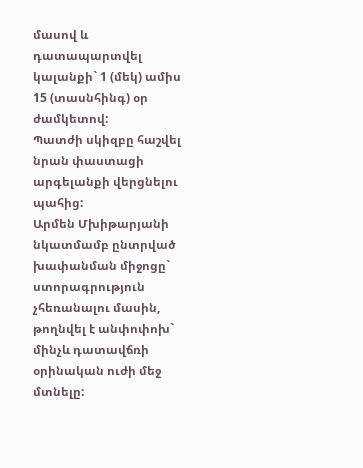մասով և դատապարտվել կալանքի` 1 (մեկ) ամիս 15 (տասնհինգ) օր ժամկետով:
Պատժի սկիզբը հաշվել նրան փաստացի արգելանքի վերցնելու պահից:
Արմեն Մխիթարյանի նկատմամբ ընտրված խափանման միջոցը` ստորագրություն չհեռանալու մասին, թողնվել է անփոփոխ` մինչև դատավճռի օրինական ուժի մեջ մտնելը: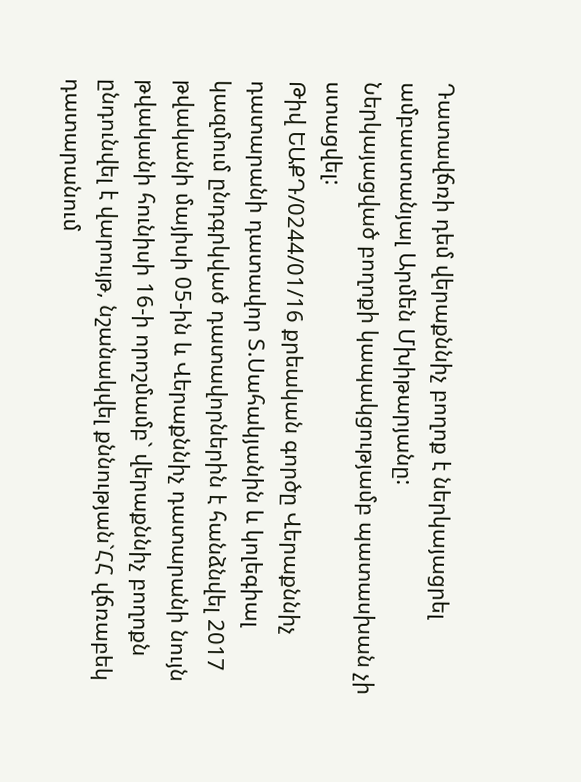Դատավճռի դեմ վերաքննիչ բողոք է ներկայացրել ամբաստանյալ Արմեն Մխիթարյանը:
Ներկայացված բողոքի կապակցությամբ պատասխան չի ստացվել:
Թիվ ԵԱՔԴ/0244/01/16 քրեական գործը Վերաքննիչ դատարանի դատավոր Տ.Սահակյանին և կոլեգիալ կազմում ընդգրկված դատավորներին է հանձնվել 2017 թվականի մայիսի 05-ին և Վերաքննիչ դատարանի նույն թվականի հունիսի 16-ի որոշմամբ` վերաքննիչ բողոքն ընդունվել է վարույթ, նշանակվել քննության`ՀՀ վճռաբեկ դատարանում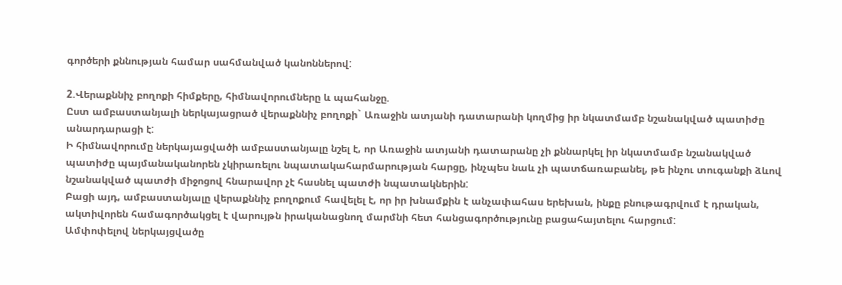գործերի քննության համար սահմանված կանոններով:

2.Վերաքննիչ բողոքի հիմքերը, հիմնավորումները և պահանջը.
Ըստ ամբաստանյալի ներկայացրած վերաքննիչ բողոքի` Առաջին ատյանի դատարանի կողմից իր նկատմամբ նշանակված պատիժը անարդարացի է:
Ի հիմնավորումը ներկայացվածի ամբաստանյալը նշել է, որ Առաջին ատյանի դատարանը չի քննարկել իր նկատմամբ նշանակված պատիժը պայմանականորեն չկիրառելու նպատակահարմարության հարցը, ինչպես նաև չի պատճառաբանել, թե ինչու տուգանքի ձևով նշանակված պատժի միջոցով հնարավոր չէ հասնել պատժի նպատակներին:
Բացի այդ, ամբաստանյալը վերաքննիչ բողոքում հավելել է, որ իր խնամքին է անչափահաս երեխան, ինքը բնութագրվում է դրական, ակտիվորեն համագործակցել է վարույթն իրականացնող մարմնի հետ հանցագործությունը բացահայտելու հարցում:
Ամփոփելով ներկայցվածը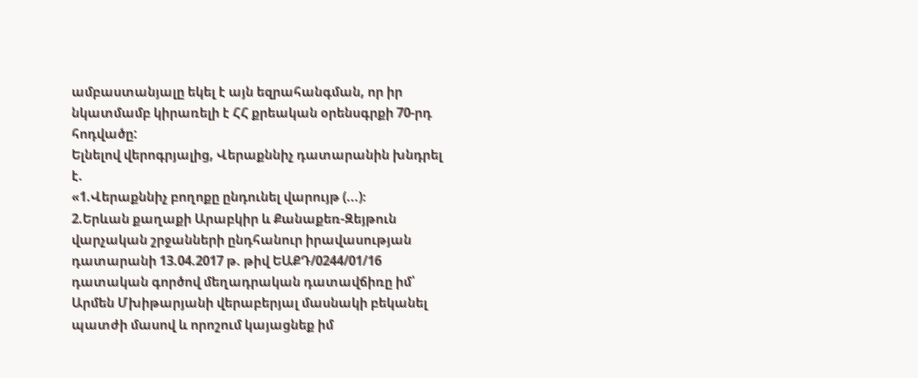ամբաստանյալը եկել է այն եզրահանգման, որ իր նկատմամբ կիրառելի է ՀՀ քրեական օրենսգրքի 70-րդ հոդվածը:
Ելնելով վերոգրյալից, Վերաքննիչ դատարանին խնդրել է.
«1.Վերաքննիչ բողոքը ընդունել վարույթ (...)։
2.Երևան քաղաքի Արաբկիր և Քանաքեռ-Զեյթուն վարչական շրջանների ընդհանուր իրավասության դատարանի 13.04.2017 թ. թիվ ԵԱՔԴ/0244/01/16 դատական գործով մեղադրական դատավճիռը իմ՝ Արմեն Մխիթարյանի վերաբերյալ մասնակի բեկանել պատժի մասով և որոշում կայացնեք իմ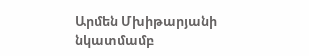Արմեն Մխիթարյանի նկատմամբ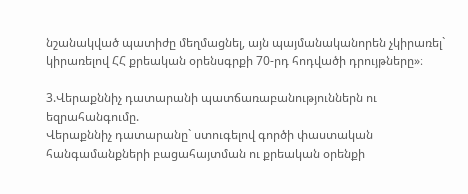նշանակված պատիժը մեղմացնել, այն պայմանականորեն չկիրառել` կիրառելով ՀՀ քրեական օրենսգրքի 70-րդ հոդվածի դրույթները»։

3.Վերաքննիչ դատարանի պատճառաբանություններն ու եզրահանգումը.
Վերաքննիչ դատարանը` ստուգելով գործի փաստական հանգամանքների բացահայտման ու քրեական օրենքի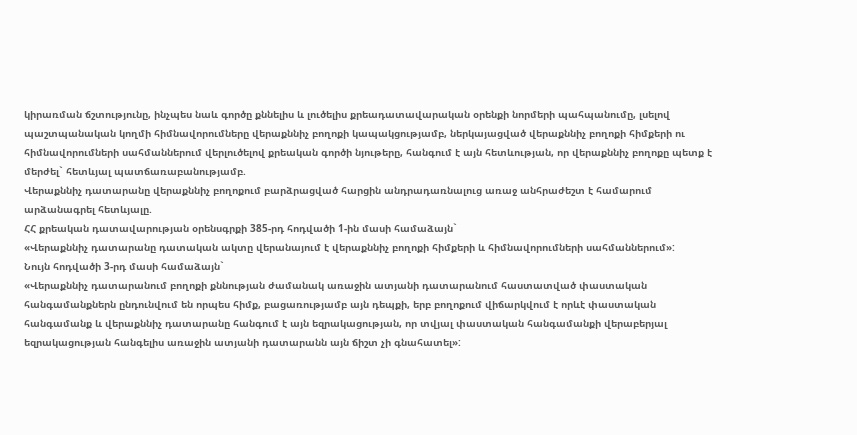կիրառման ճշտությունը, ինչպես նաև գործը քննելիս և լուծելիս քրեադատավարական օրենքի նորմերի պահպանումը, լսելով պաշտպանական կողմի հիմնավորումները վերաքննիչ բողոքի կապակցությամբ, ներկայացված վերաքննիչ բողոքի հիմքերի ու հիմնավորումների սահմաններում վերլուծելով քրեական գործի նյութերը, հանգում է այն հետևության, որ վերաքննիչ բողոքը պետք է մերժել` հետևյալ պատճառաբանությամբ.
Վերաքննիչ դատարանը վերաքննիչ բողոքում բարձրացված հարցին անդրադառնալուց առաջ անհրաժեշտ է համարում արձանագրել հետևյալը.
ՀՀ քրեական դատավարության օրենսգրքի 385-րդ հոդվածի 1-ին մասի համաձայն`
«Վերաքննիչ դատարանը դատական ակտը վերանայում է վերաքննիչ բողոքի հիմքերի և հիմնավորումների սահմաններում»:
Նույն հոդվածի 3-րդ մասի համաձայն`
«Վերաքննիչ դատարանում բողոքի քննության ժամանակ առաջին ատյանի դատարանում հաստատված փաստական հանգամանքներն ընդունվում են որպես հիմք, բացառությամբ այն դեպքի, երբ բողոքում վիճարկվում է որևէ փաստական հանգամանք և վերաքննիչ դատարանը հանգում է այն եզրակացության, որ տվյալ փաստական հանգամանքի վերաբերյալ եզրակացության հանգելիս առաջին ատյանի դատարանն այն ճիշտ չի գնահատել»: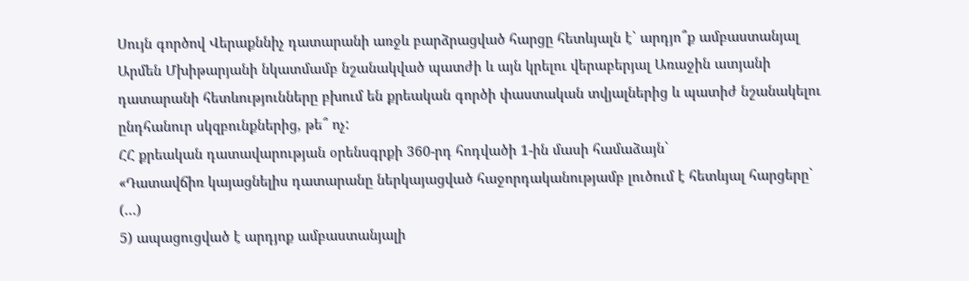Սույն գործով Վերաքննիչ դատարանի առջև բարձրացված հարցը հետևյալն է` արդյո՞ք ամբաստանյալ Արմեն Մխիթարյանի նկատմամբ նշանակված պատժի և այն կրելու վերաբերյալ Առաջին ատյանի դատարանի հետևությունները բխում են քրեական գործի փաստական տվյալներից և պատիժ նշանակելու ընդհանուր սկզբունքներից, թե՞ ոչ:
ՀՀ քրեական դատավարության օրենսգրքի 360-րդ հոդվածի 1-ին մասի համաձայն`
«Դատավճիռ կայացնելիս դատարանը ներկայացված հաջորդականությամբ լուծում է հետևյալ հարցերը`
(…)
5) ապացուցված է արդյոք ամբաստանյալի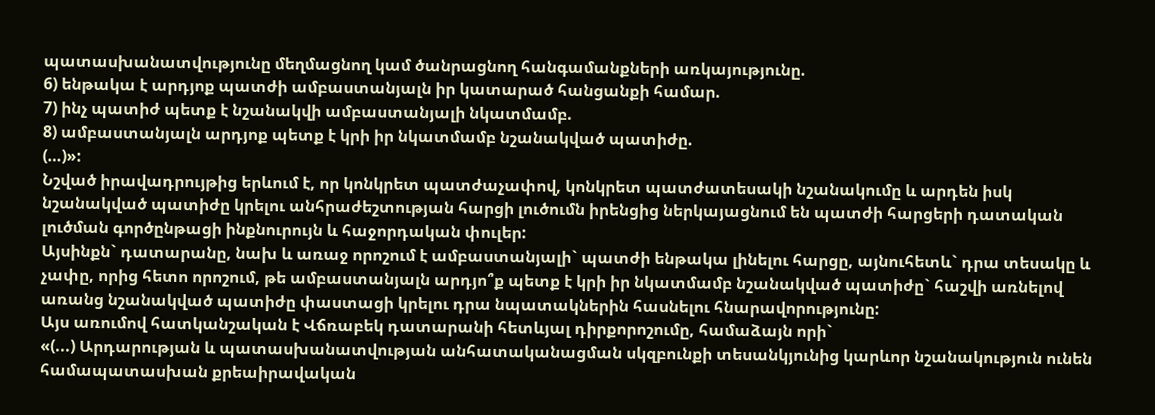պատասխանատվությունը մեղմացնող կամ ծանրացնող հանգամանքների առկայությունը.
6) ենթակա է արդյոք պատժի ամբաստանյալն իր կատարած հանցանքի համար.
7) ինչ պատիժ պետք է նշանակվի ամբաստանյալի նկատմամբ.
8) ամբաստանյալն արդյոք պետք է կրի իր նկատմամբ նշանակված պատիժը.
(…)»:
Նշված իրավադրույթից երևում է, որ կոնկրետ պատժաչափով, կոնկրետ պատժատեսակի նշանակումը և արդեն իսկ նշանակված պատիժը կրելու անհրաժեշտության հարցի լուծումն իրենցից ներկայացնում են պատժի հարցերի դատական լուծման գործընթացի ինքնուրույն և հաջորդական փուլեր:
Այսինքն` դատարանը, նախ և առաջ որոշում է ամբաստանյալի` պատժի ենթակա լինելու հարցը, այնուհետև` դրա տեսակը և չափը, որից հետո որոշում, թե ամբաստանյալն արդյո՞ք պետք է կրի իր նկատմամբ նշանակված պատիժը` հաշվի առնելով առանց նշանակված պատիժը փաստացի կրելու դրա նպատակներին հասնելու հնարավորությունը:
Այս առումով հատկանշական է Վճռաբեկ դատարանի հետևյալ դիրքորոշումը, համաձայն որի`
«(...) Արդարության և պատասխանատվության անհատականացման սկզբունքի տեսանկյունից կարևոր նշանակություն ունեն համապատասխան քրեաիրավական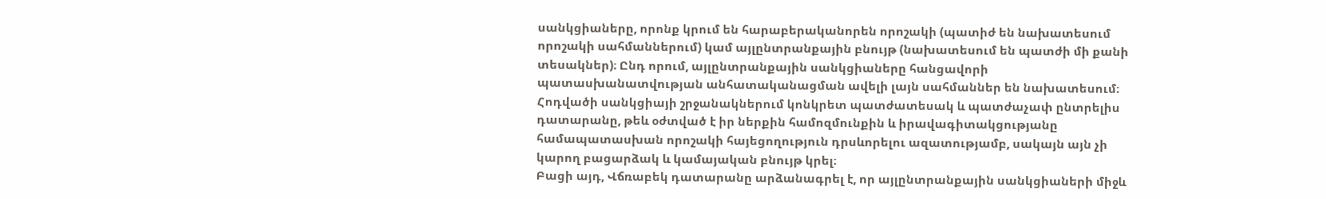սանկցիաները, որոնք կրում են հարաբերականորեն որոշակի (պատիժ են նախատեսում որոշակի սահմաններում) կամ այլընտրանքային բնույթ (նախատեսում են պատժի մի քանի տեսակներ)։ Ընդ որում, այլընտրանքային սանկցիաները հանցավորի պատասխանատվության անհատականացման ավելի լայն սահմաններ են նախատեսում։
Հոդվածի սանկցիայի շրջանակներում կոնկրետ պատժատեսակ և պատժաչափ ընտրելիս դատարանը, թեև օժտված է իր ներքին համոզմունքին և իրավագիտակցությանը համապատասխան որոշակի հայեցողություն դրսևորելու ազատությամբ, սակայն այն չի կարող բացարձակ և կամայական բնույթ կրել։
Բացի այդ, Վճռաբեկ դատարանը արձանագրել է, որ այլընտրանքային սանկցիաների միջև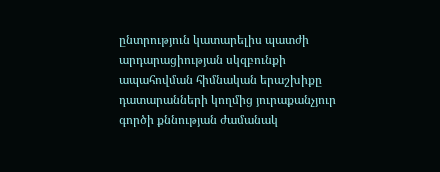ընտրություն կատարելիս պատժի արդարացիության սկզբունքի ապահովման հիմնական երաշխիքը դատարանների կողմից յուրաքանչյուր գործի քննության ժամանակ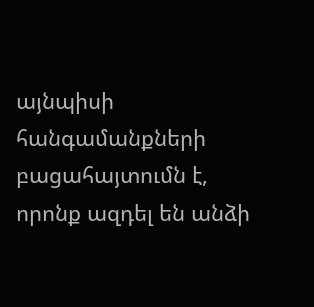այնպիսի հանգամանքների բացահայտումն է, որոնք ազդել են անձի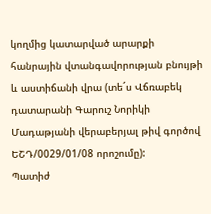կողմից կատարված արարքի հանրային վտանգավորության բնույթի և աստիճանի վրա (տե´ս Վճռաբեկ դատարանի Գարուշ Նորիկի Մադաթյանի վերաբերյալ թիվ գործով ԵՇԴ/0029/01/08 որոշումը):
Պատիժ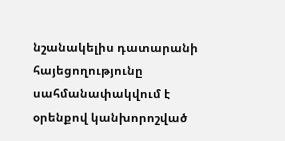նշանակելիս դատարանի հայեցողությունը սահմանափակվում է օրենքով կանխորոշված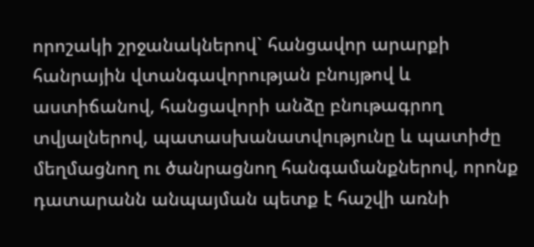որոշակի շրջանակներով` հանցավոր արարքի հանրային վտանգավորության բնույթով և աստիճանով, հանցավորի անձը բնութագրող տվյալներով, պատասխանատվությունը և պատիժը մեղմացնող ու ծանրացնող հանգամանքներով, որոնք դատարանն անպայման պետք է հաշվի առնի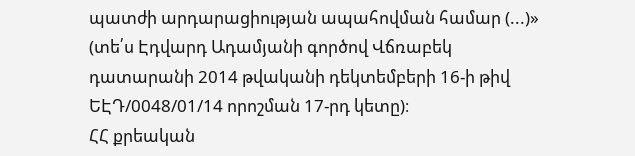պատժի արդարացիության ապահովման համար (...)» (տե՛ս Էդվարդ Ադամյանի գործով Վճռաբեկ դատարանի 2014 թվականի դեկտեմբերի 16-ի թիվ ԵԷԴ/0048/01/14 որոշման 17-րդ կետը)։
ՀՀ քրեական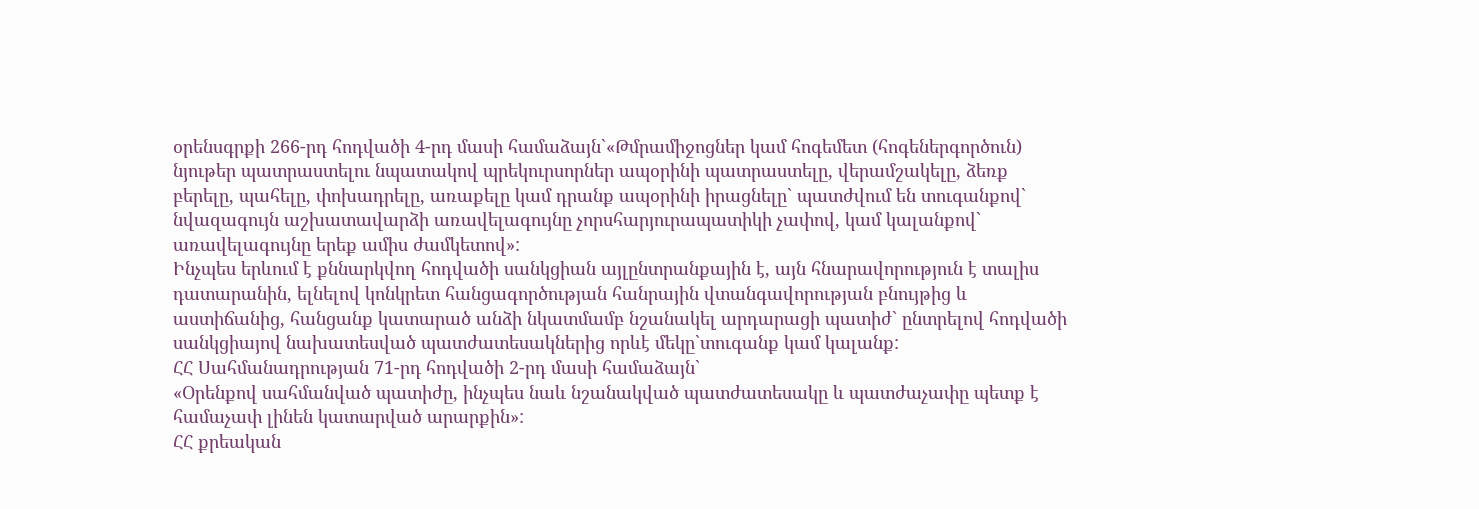օրենսգրքի 266-րդ հոդվածի 4-րդ մասի համաձայն`«Թմրամիջոցներ կամ հոգեմետ (հոգեներգործուն) նյութեր պատրաստելու նպատակով պրեկուրսորներ ապօրինի պատրաստելը, վերամշակելը, ձեռք բերելը, պահելը, փոխադրելը, առաքելը կամ դրանք ապօրինի իրացնելը` պատժվում են տուգանքով` նվազագույն աշխատավարձի առավելագույնը չորսհարյուրապատիկի չափով, կամ կալանքով` առավելագույնը երեք ամիս ժամկետով»:
Ինչպես երևում է քննարկվող հոդվածի սանկցիան այլընտրանքային է, այն հնարավորություն է տալիս դատարանին, ելնելով կոնկրետ հանցագործության հանրային վտանգավորության բնույթից և աստիճանից, հանցանք կատարած անձի նկատմամբ նշանակել արդարացի պատիժ` ընտրելով հոդվածի սանկցիայով նախատեսված պատժատեսակներից որևէ մեկը`տուգանք կամ կալանք:
ՀՀ Սահմանադրության 71-րդ հոդվածի 2-րդ մասի համաձայն`
«Օրենքով սահմանված պատիժը, ինչպես նաև նշանակված պատժատեսակը և պատժաչափը պետք է համաչափ լինեն կատարված արարքին»:
ՀՀ քրեական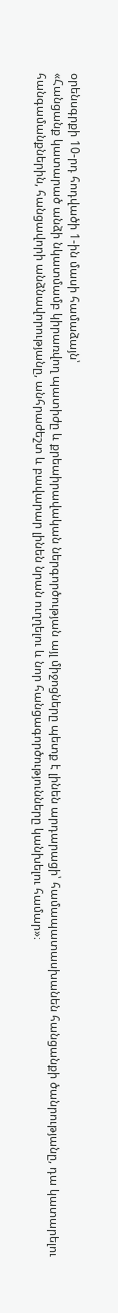օրենսգրքի 10-րդ հոդվածի 1-ին մասի համաձայն՝
«Հանցանք կատարած անձի նկատմամբ կիրառվող պատիժը և քրեաիրավական ներգործության այլ միջոցները պետք է լինեն արդարացի՝ համապատասխանեն հանցանքի ծանրությանը, դա կատարելու հանգամանքներին, հանցավորի անձնավորությանը, անհրաժեշտ և բավարար լինեն նրան ուղղելու և նոր հանցագործությունները կանխելու համար»։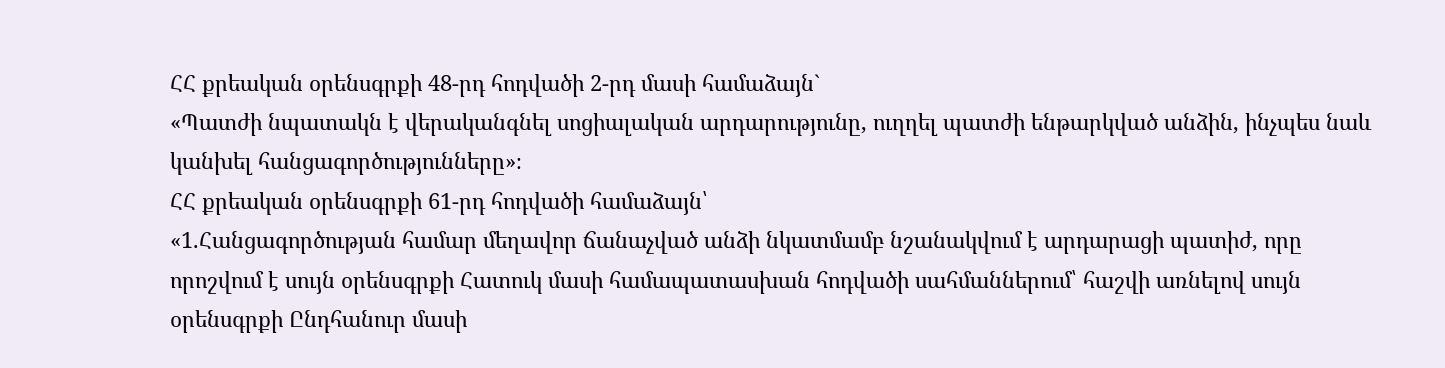ՀՀ քրեական օրենսգրքի 48-րդ հոդվածի 2-րդ մասի համաձայն`
«Պատժի նպատակն է վերականգնել սոցիալական արդարությունը, ուղղել պատժի ենթարկված անձին, ինչպես նաև կանխել հանցագործությունները»։
ՀՀ քրեական օրենսգրքի 61-րդ հոդվածի համաձայն՝
«1.Հանցագործության համար մեղավոր ճանաչված անձի նկատմամբ նշանակվում է արդարացի պատիժ, որը որոշվում է սույն օրենսգրքի Հատուկ մասի համապատասխան հոդվածի սահմաններում՝ հաշվի առնելով սույն օրենսգրքի Ընդհանուր մասի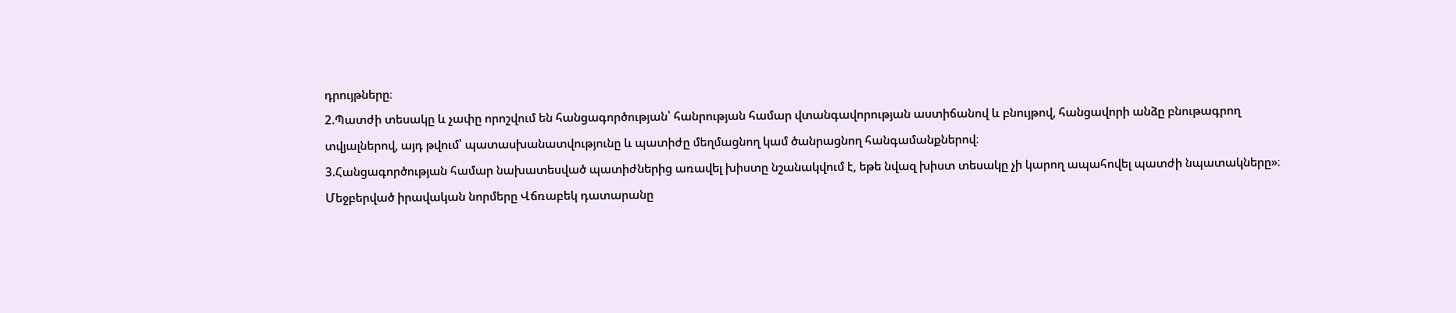դրույթները։
2.Պատժի տեսակը և չափը որոշվում են հանցագործության՝ հանրության համար վտանգավորության աստիճանով և բնույթով, հանցավորի անձը բնութագրող տվյալներով, այդ թվում՝ պատասխանատվությունը և պատիժը մեղմացնող կամ ծանրացնող հանգամանքներով։
3.Հանցագործության համար նախատեսված պատիժներից առավել խիստը նշանակվում է, եթե նվազ խիստ տեսակը չի կարող ապահովել պատժի նպատակները»։
Մեջբերված իրավական նորմերը Վճռաբեկ դատարանը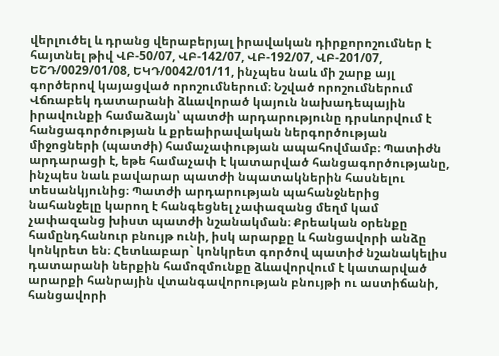վերլուծել և դրանց վերաբերյալ իրավական դիրքորոշումներ է հայտնել թիվ ՎԲ-50/07, ՎԲ-142/07, ՎԲ-192/07, ՎԲ-201/07, ԵՇԴ/0029/01/08, ԵԿԴ/0042/01/11, ինչպես նաև մի շարք այլ գործերով կայացված որոշումներում։ Նշված որոշումներում Վճռաբեկ դատարանի ձևավորած կայուն նախադեպային իրավունքի համաձայն՝ պատժի արդարությունը դրսևորվում է հանցագործության և քրեաիրավական ներգործության միջոցների (պատժի) համաչափության ապահովմամբ։ Պատիժն արդարացի է, եթե համաչափ է կատարված հանցագործությանը, ինչպես նաև բավարար պատժի նպատակներին հասնելու տեսանկյունից։ Պատժի արդարության պահանջներից նահանջելը կարող է հանգեցնել չափազանց մեղմ կամ չափազանց խիստ պատժի նշանակման։ Քրեական օրենքը համընդհանուր բնույթ ունի, իսկ արարքը և հանցավորի անձը կոնկրետ են։ Հետևաբար` կոնկրետ գործով պատիժ նշանակելիս դատարանի ներքին համոզմունքը ձևավորվում է կատարված արարքի հանրային վտանգավորության բնույթի ու աստիճանի, հանցավորի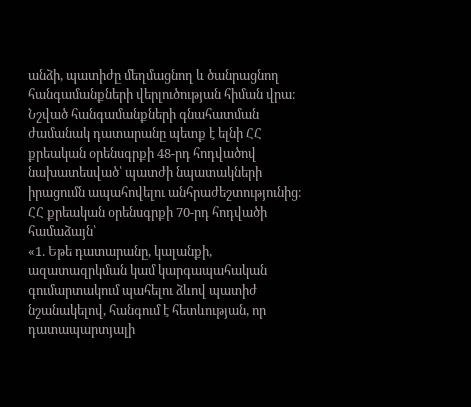անձի, պատիժը մեղմացնող և ծանրացնող հանգամանքների վերլուծության հիման վրա։ Նշված հանգամանքների գնահատման ժամանակ դատարանը պետք է ելնի ՀՀ քրեական օրենսգրքի 48-րդ հոդվածով նախատեսված՝ պատժի նպատակների իրացումն ապահովելու անհրաժեշտությունից։
ՀՀ քրեական օրենսգրքի 70-րդ հոդվածի համաձայն՝
«1. Եթե դատարանը, կալանքի, ազատազրկման կամ կարգապահական գումարտակում պահելու ձևով պատիժ նշանակելով, հանգում է հետևության, որ դատապարտյալի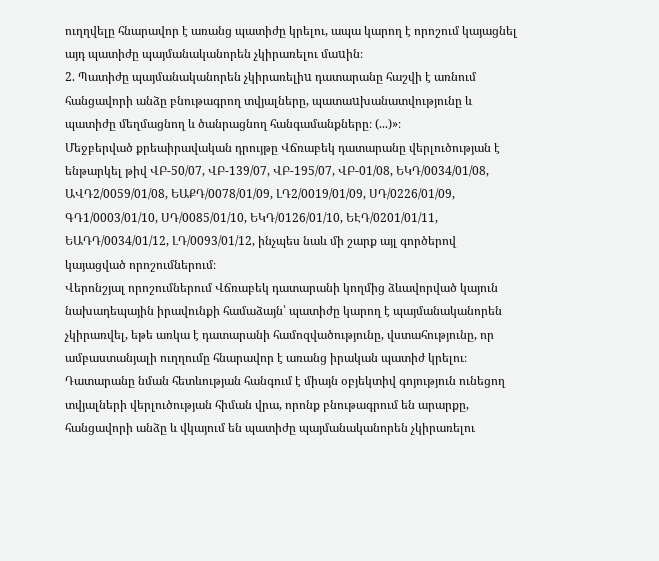ուղղվելը հնարավոր է առանց պատիժը կրելու, ապա կարող է որոշում կայացնել այդ պատիժը պայմանականորեն չկիրառելու մաuին։
2. Պատիժը պայմանականորեն չկիրառելիu դատարանը հաշվի է առնում հանցավորի անձը բնութագրող տվյալները, պատաuխանատվությունը և պատիժը մեղմացնող և ծանրացնող հանգամանքները։ (...)»։
Մեջբերված քրեաիրավական դրույթը Վճռաբեկ դատարանը վերլուծության է ենթարկել թիվ ՎԲ-50/07, ՎԲ-139/07, ՎԲ-195/07, ՎԲ-01/08, ԵԿԴ/0034/01/08, ԱՎԴ2/0059/01/08, ԵԱՔԴ/0078/01/09, ԼԴ2/0019/01/09, ՍԴ/0226/01/09, ԳԴ1/0003/01/10, ՍԴ/0085/01/10, ԵԿԴ/0126/01/10, ԵԷԴ/0201/01/11, ԵԱԴԴ/0034/01/12, ԼԴ/0093/01/12, ինչպես նաև մի շարք այլ գործերով կայացված որոշումներում։
Վերոնշյալ որոշումներում Վճռաբեկ դատարանի կողմից ձևավորված կայուն նախադեպային իրավունքի համաձայն՝ պատիժը կարող է պայմանականորեն չկիրառվել, եթե առկա է դատարանի համոզվածությունը, վստահությունը, որ ամբաստանյալի ուղղումը հնարավոր է առանց իրական պատիժ կրելու։ Դատարանը նման հետևության հանգում է միայն օբյեկտիվ գոյություն ունեցող տվյալների վերլուծության հիման վրա, որոնք բնութագրում են արարքը, հանցավորի անձը և վկայում են պատիժը պայմանականորեն չկիրառելու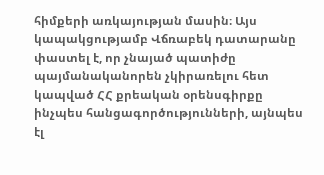հիմքերի առկայության մասին։ Այս կապակցությամբ Վճռաբեկ դատարանը փաստել է, որ չնայած պատիժը պայմանականորեն չկիրառելու հետ կապված ՀՀ քրեական օրենսգիրքը ինչպես հանցագործությունների, այնպես էլ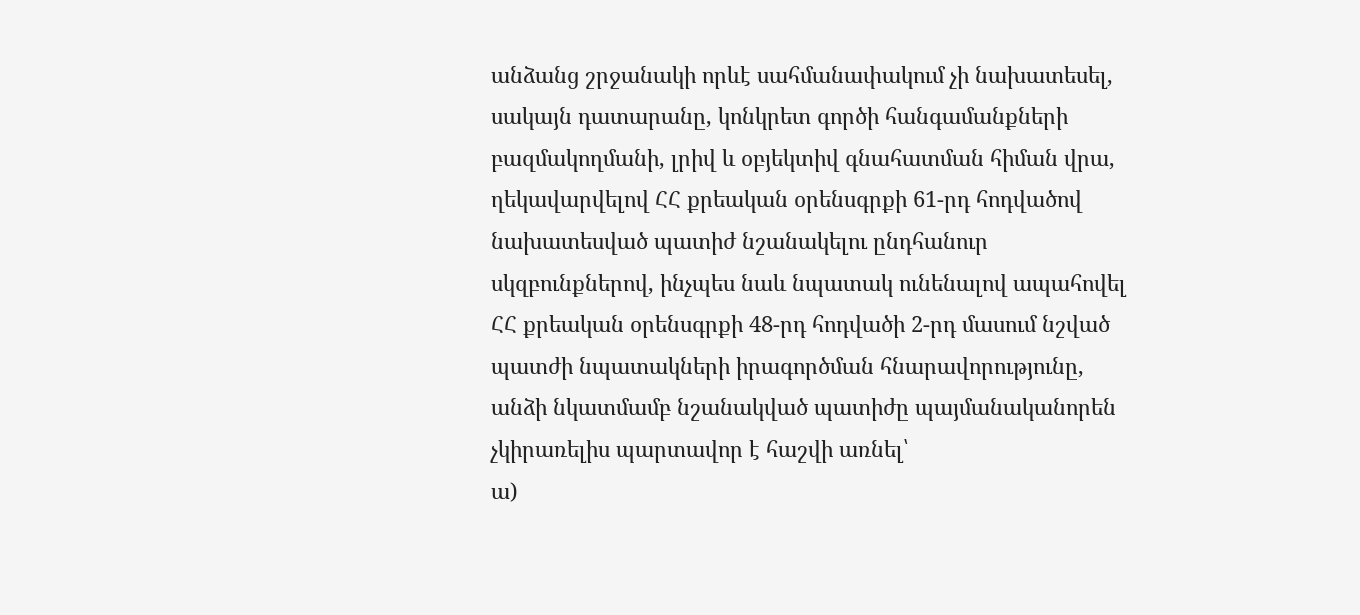անձանց շրջանակի որևէ սահմանափակում չի նախատեսել, սակայն դատարանը, կոնկրետ գործի հանգամանքների բազմակողմանի, լրիվ և օբյեկտիվ գնահատման հիման վրա, ղեկավարվելով ՀՀ քրեական օրենսգրքի 61-րդ հոդվածով նախատեսված պատիժ նշանակելու ընդհանուր սկզբունքներով, ինչպես նաև նպատակ ունենալով ապահովել ՀՀ քրեական օրենսգրքի 48-րդ հոդվածի 2-րդ մասում նշված պատժի նպատակների իրագործման հնարավորությունը, անձի նկատմամբ նշանակված պատիժը պայմանականորեն չկիրառելիս պարտավոր է հաշվի առնել՝
ա)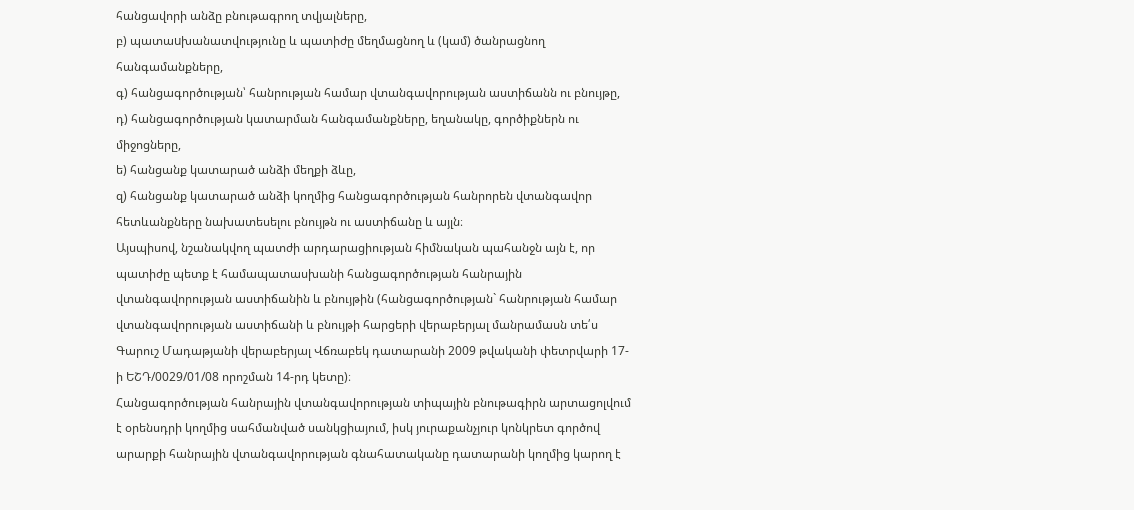հանցավորի անձը բնութագրող տվյալները,
բ) պատաuխանատվությունը և պատիժը մեղմացնող և (կամ) ծանրացնող հանգամանքները,
գ) հանցագործության՝ հանրության համար վտանգավորության աստիճանն ու բնույթը,
դ) հանցագործության կատարման հանգամանքները, եղանակը, գործիքներն ու միջոցները,
ե) հանցանք կատարած անձի մեղքի ձևը,
զ) հանցանք կատարած անձի կողմից հանցագործության հանրորեն վտանգավոր հետևանքները նախատեսելու բնույթն ու աստիճանը և այլն։
Այսպիսով, նշանակվող պատժի արդարացիության հիմնական պահանջն այն է, որ պատիժը պետք է համապատասխանի հանցագործության հանրային վտանգավորության աստիճանին և բնույթին (հանցագործության` հանրության համար վտանգավորության աստիճանի և բնույթի հարցերի վերաբերյալ մանրամասն տե՛ս Գարուշ Մադաթյանի վերաբերյալ Վճռաբեկ դատարանի 2009 թվականի փետրվարի 17-ի ԵՇԴ/0029/01/08 որոշման 14-րդ կետը)։
Հանցագործության հանրային վտանգավորության տիպային բնութագիրն արտացոլվում է օրենսդրի կողմից սահմանված սանկցիայում, իսկ յուրաքանչյուր կոնկրետ գործով արարքի հանրային վտանգավորության գնահատականը դատարանի կողմից կարող է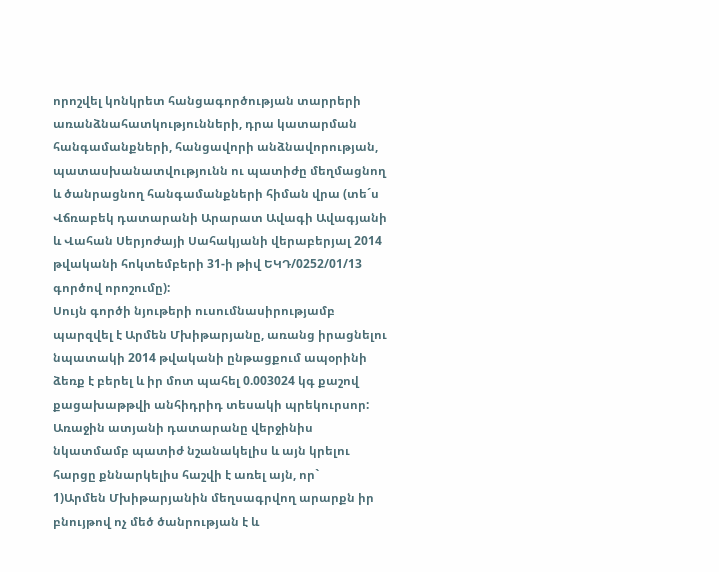որոշվել կոնկրետ հանցագործության տարրերի առանձնահատկությունների, դրա կատարման հանգամանքների, հանցավորի անձնավորության, պատասխանատվությունն ու պատիժը մեղմացնող և ծանրացնող հանգամանքների հիման վրա (տե´ս Վճռաբեկ դատարանի Արարատ Ավագի Ավագյանի և Վահան Սերյոժայի Սահակյանի վերաբերյալ 2014 թվականի հոկտեմբերի 31-ի թիվ ԵԿԴ/0252/01/13 գործով որոշումը):
Սույն գործի նյութերի ուսումնասիրությամբ պարզվել է Արմեն Մխիթարյանը, առանց իրացնելու նպատակի 2014 թվականի ընթացքում ապօրինի ձեռք է բերել և իր մոտ պահել 0.003024 կգ քաշով քացախաթթվի անհիդրիդ տեսակի պրեկուրսոր:
Առաջին ատյանի դատարանը վերջինիս նկատմամբ պատիժ նշանակելիս և այն կրելու հարցը քննարկելիս հաշվի է առել այն, որ`
1)Արմեն Մխիթարյանին մեղսագրվող արարքն իր բնույթով ոչ մեծ ծանրության է և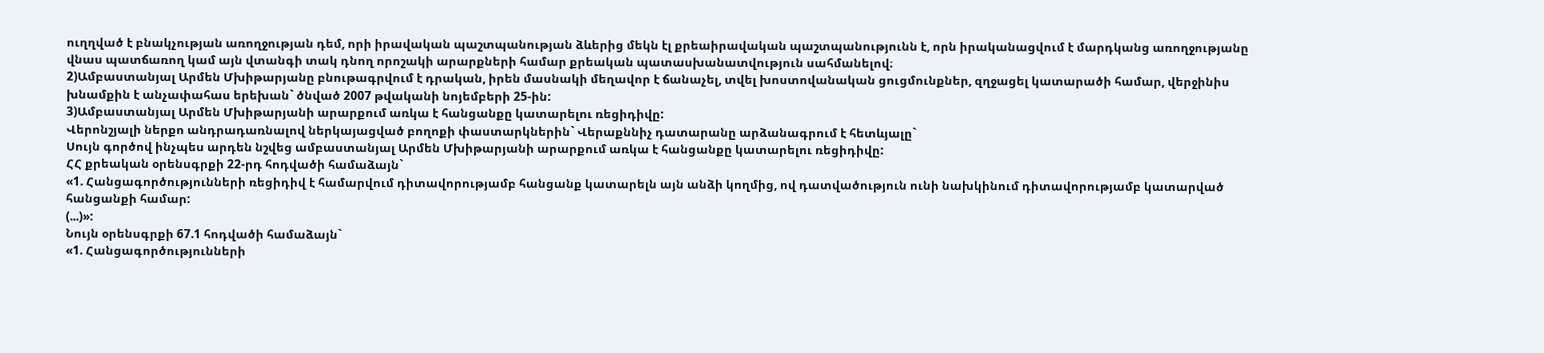ուղղված է բնակչության առողջության դեմ, որի իրավական պաշտպանության ձևերից մեկն էլ քրեաիրավական պաշտպանությունն է, որն իրականացվում է մարդկանց առողջությանը վնաս պատճառող կամ այն վտանգի տակ դնող որոշակի արարքների համար քրեական պատասխանատվություն սահմանելով։
2)Ամբաստանյալ Արմեն Մխիթարյանը բնութագրվում է դրական, իրեն մասնակի մեղավոր է ճանաչել, տվել խոստովանական ցուցմունքներ, զղջացել կատարածի համար, վերջինիս խնամքին է անչափահաս երեխան` ծնված 2007 թվականի նոյեմբերի 25-ին:
3)Ամբաստանյալ Արմեն Մխիթարյանի արարքում առկա է հանցանքը կատարելու ռեցիդիվը:
Վերոնշյալի ներքո անդրադառնալով ներկայացված բողոքի փաստարկներին` Վերաքննիչ դատարանը արձանագրում է հետևյալը`
Սույն գործով ինչպես արդեն նշվեց ամբաստանյալ Արմեն Մխիթարյանի արարքում առկա է հանցանքը կատարելու ռեցիդիվը:
ՀՀ քրեական օրենսգրքի 22-րդ հոդվածի համաձայն`
«1. Հանցագործությունների ռեցիդիվ է համարվում դիտավորությամբ հանցանք կատարելն այն անձի կողմից, ով դատվածություն ունի նախկինում դիտավորությամբ կատարված հանցանքի համար:
(...)»:
Նույն օրենսգրքի 67.1 հոդվածի համաձայն`
«1. Հանցագործությունների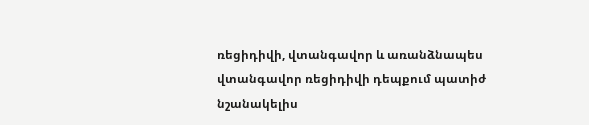ռեցիդիվի, վտանգավոր և առանձնապես վտանգավոր ռեցիդիվի դեպքում պատիժ նշանակելիս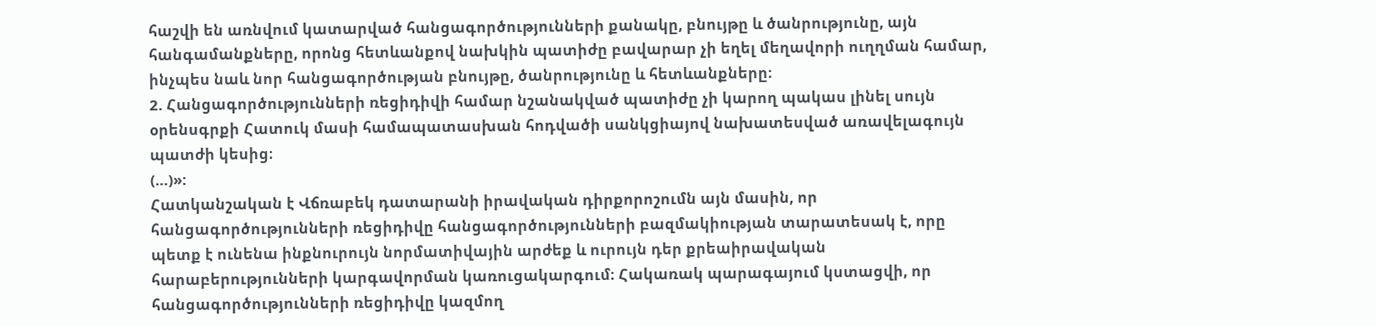հաշվի են առնվում կատարված հանցագործությունների քանակը, բնույթը և ծանրությունը, այն հանգամանքները, որոնց հետևանքով նախկին պատիժը բավարար չի եղել մեղավորի ուղղման համար, ինչպես նաև նոր հանցագործության բնույթը, ծանրությունը և հետևանքները։
2. Հանցագործությունների ռեցիդիվի համար նշանակված պատիժը չի կարող պակաս լինել սույն օրենսգրքի Հատուկ մասի համապատասխան հոդվածի սանկցիայով նախատեսված առավելագույն պատժի կեսից։
(…)»:
Հատկանշական է Վճռաբեկ դատարանի իրավական դիրքորոշումն այն մասին, որ հանցագործությունների ռեցիդիվը հանցագործությունների բազմակիության տարատեսակ է, որը պետք է ունենա ինքնուրույն նորմատիվային արժեք և ուրույն դեր քրեաիրավական հարաբերությունների կարգավորման կառուցակարգում։ Հակառակ պարագայում կստացվի, որ հանցագործությունների ռեցիդիվը կազմող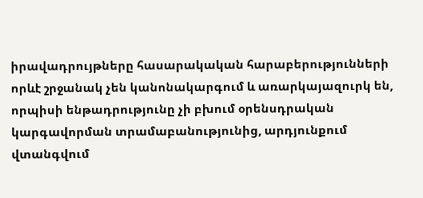իրավադրույթները հասարակական հարաբերությունների որևէ շրջանակ չեն կանոնակարգում և առարկայազուրկ են, որպիսի ենթադրությունը չի բխում օրենսդրական կարգավորման տրամաբանությունից, արդյունքում վտանգվում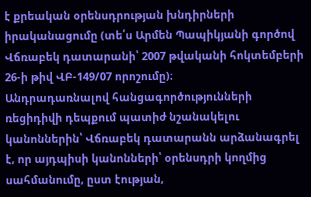է քրեական օրենսդրության խնդիրների իրականացումը (տե՛ս Արմեն Պապիկյանի գործով Վճռաբեկ դատարանի՝ 2007 թվականի հոկտեմբերի 26-ի թիվ ՎԲ-149/07 որոշումը)։
Անդրադառնալով հանցագործությունների ռեցիդիվի դեպքում պատիժ նշանակելու կանոններին՝ Վճռաբեկ դատարանն արձանագրել է, որ այդպիսի կանոնների՝ օրենսդրի կողմից սահմանումը, ըստ էության,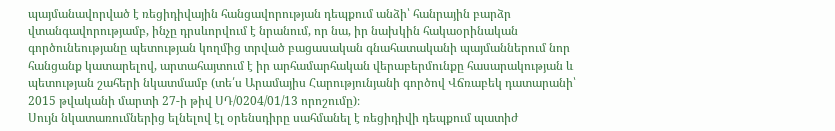պայմանավորված է ռեցիդիվային հանցավորության դեպքում անձի՝ հանրային բարձր վտանգավորությամբ, ինչը դրսևորվում է նրանում, որ նա, իր նախկին հակաօրինական գործունեությանը պետության կողմից տրված բացասական գնահատականի պայմաններում նոր հանցանք կատարելով, արտահայտում է իր արհամարհական վերաբերմունքը հասարակության և պետության շահերի նկատմամբ (տե՛ս Արամայիս Հարությունյանի գործով Վճռաբեկ դատարանի՝ 2015 թվականի մարտի 27-ի թիվ ՍԴ/0204/01/13 որոշումը)։
Սույն նկատառումներից ելնելով էլ օրենսդիրը սահմանել է ռեցիդիվի դեպքում պատիժ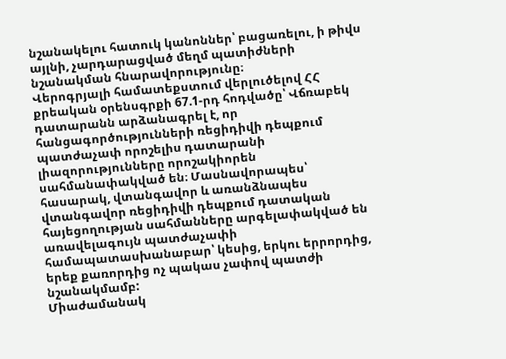նշանակելու հատուկ կանոններ՝ բացառելու, ի թիվս այլնի, չարդարացված մեղմ պատիժների նշանակման հնարավորությունը։
Վերոգրյալի համատեքստում վերլուծելով ՀՀ քրեական օրենսգրքի 67.1-րդ հոդվածը՝ Վճռաբեկ դատարանն արձանագրել է, որ հանցագործությունների ռեցիդիվի դեպքում պատժաչափ որոշելիս դատարանի լիազորությունները որոշակիորեն սահմանափակված են։ Մասնավորապես՝ հասարակ, վտանգավոր և առանձնապես վտանգավոր ռեցիդիվի դեպքում դատական հայեցողության սահմանները արգելափակված են առավելագույն պատժաչափի համապատասխանաբար՝ կեսից, երկու երրորդից, երեք քառորդից ոչ պակաս չափով պատժի նշանակմամբ:
Միաժամանակ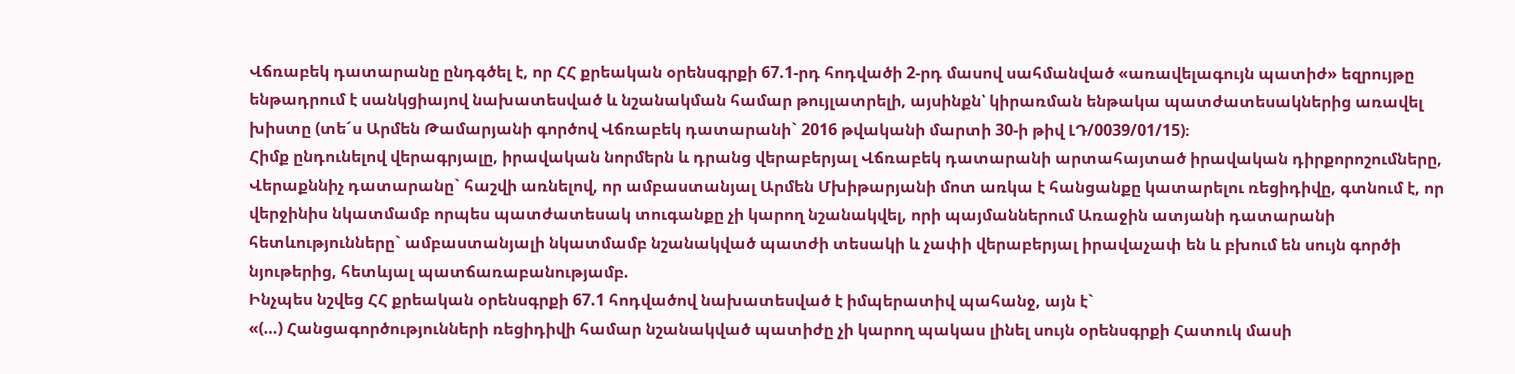Վճռաբեկ դատարանը ընդգծել է, որ ՀՀ քրեական օրենսգրքի 67.1-րդ հոդվածի 2-րդ մասով սահմանված «առավելագույն պատիժ» եզրույթը ենթադրում է սանկցիայով նախատեսված և նշանակման համար թույլատրելի, այսինքն՝ կիրառման ենթակա պատժատեսակներից առավել խիստը (տե´ս Արմեն Թամարյանի գործով Վճռաբեկ դատարանի` 2016 թվականի մարտի 30-ի թիվ ԼԴ/0039/01/15)։
Հիմք ընդունելով վերագրյալը, իրավական նորմերն և դրանց վերաբերյալ Վճռաբեկ դատարանի արտահայտած իրավական դիրքորոշումները, Վերաքննիչ դատարանը` հաշվի առնելով, որ ամբաստանյալ Արմեն Մխիթարյանի մոտ առկա է հանցանքը կատարելու ռեցիդիվը, գտնում է, որ վերջինիս նկատմամբ որպես պատժատեսակ տուգանքը չի կարող նշանակվել, որի պայմաններում Առաջին ատյանի դատարանի հետևությունները` ամբաստանյալի նկատմամբ նշանակված պատժի տեսակի և չափի վերաբերյալ իրավաչափ են և բխում են սույն գործի նյութերից, հետևյալ պատճառաբանությամբ.
Ինչպես նշվեց ՀՀ քրեական օրենսգրքի 67.1 հոդվածով նախատեսված է իմպերատիվ պահանջ, այն է`
«(…) Հանցագործությունների ռեցիդիվի համար նշանակված պատիժը չի կարող պակաս լինել սույն օրենսգրքի Հատուկ մասի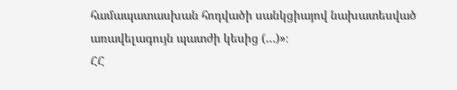համապատասխան հոդվածի սանկցիայով նախատեսված առավելագույն պատժի կեսից (…)»։
ՀՀ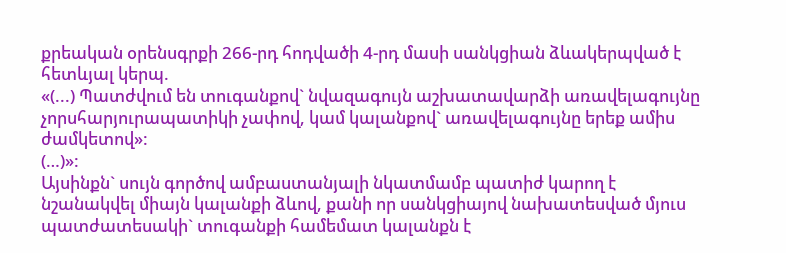քրեական օրենսգրքի 266-րդ հոդվածի 4-րդ մասի սանկցիան ձևակերպված է հետևյալ կերպ.
«(...) Պատժվում են տուգանքով` նվազագույն աշխատավարձի առավելագույնը չորսհարյուրապատիկի չափով, կամ կալանքով` առավելագույնը երեք ամիս ժամկետով»:
(…)»:
Այսինքն` սույն գործով ամբաստանյալի նկատմամբ պատիժ կարող է նշանակվել միայն կալանքի ձևով, քանի որ սանկցիայով նախատեսված մյուս պատժատեսակի` տուգանքի համեմատ կալանքն է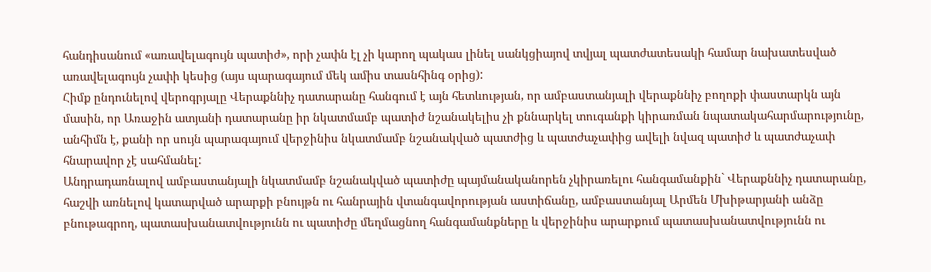հանդիսանում «առավելագույն պատիժ», որի չափն էլ չի կարող պակաս լինել սանկցիայով տվյալ պատժատեսակի համար նախատեսված առավելագույն չափի կեսից (այս պարագայում մեկ ամիս տասնհինգ օրից):
Հիմք ընդունելով վերոգրյալը Վերաքննիչ դատարանը հանգում է այն հետևության, որ ամբաստանյալի վերաքննիչ բողոքի փաստարկն այն մասին, որ Առաջին ատյանի դատարանը իր նկատմամբ պատիժ նշանակելիս չի քննարկել տուգանքի կիրառման նպատակահարմարությունը, անհիմն է, քանի որ սույն պարագայում վերջինիս նկատմամբ նշանակված պատժից և պատժաչափից ավելի նվազ պատիժ և պատժաչափ հնարավոր չէ սահմանել:
Անդրադառնալով ամբաստանյալի նկատմամբ նշանակված պատիժը պայմանականորեն չկիրառելու հանգամանքին` Վերաքննիչ դատարանը, հաշվի առնելով կատարված արարքի բնույթն ու հանրային վտանգավորության աստիճանը, ամբաստանյալ Արմեն Մխիթարյանի անձը բնութագրող, պատասխանատվությունն ու պատիժը մեղմացնող հանգամանքները և վերջինիս արարքում պատասխանատվությունն ու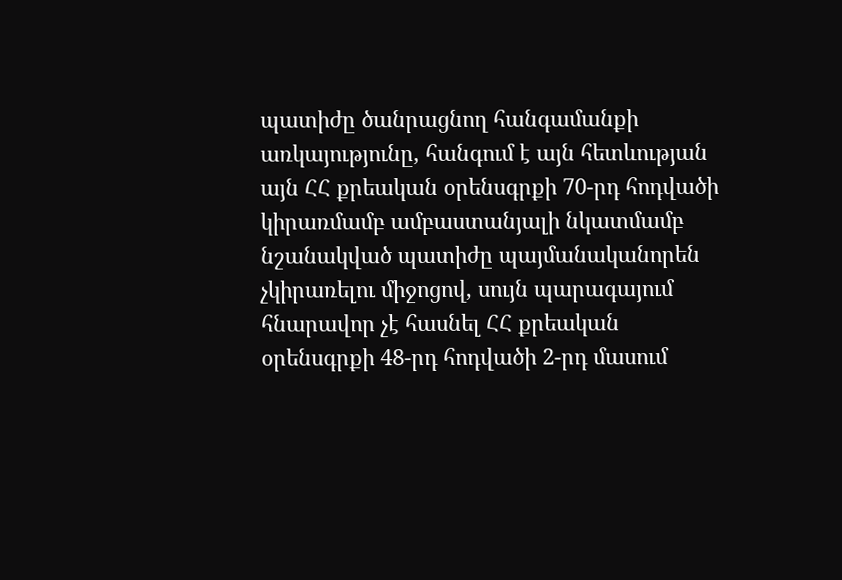պատիժը ծանրացնող հանգամանքի առկայությունը, հանգում է այն հետևության այն ՀՀ քրեական օրենսգրքի 70-րդ հոդվածի կիրառմամբ ամբաստանյալի նկատմամբ նշանակված պատիժը պայմանականորեն չկիրառելու միջոցով, սույն պարագայում հնարավոր չէ հասնել ՀՀ քրեական օրենսգրքի 48-րդ հոդվածի 2-րդ մասում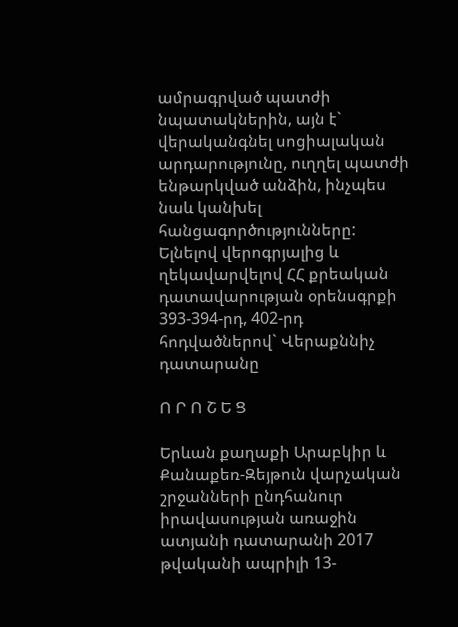ամրագրված պատժի նպատակներին, այն է` վերականգնել սոցիալական արդարությունը, ուղղել պատժի ենթարկված անձին, ինչպես նաև կանխել հանցագործությունները:
Ելնելով վերոգրյալից և ղեկավարվելով ՀՀ քրեական դատավարության օրենսգրքի 393-394-րդ, 402-րդ հոդվածներով` Վերաքննիչ դատարանը

Ո Ր Ո Շ Ե Ց

Երևան քաղաքի Արաբկիր և Քանաքեռ-Զեյթուն վարչական շրջանների ընդհանուր իրավասության առաջին ատյանի դատարանի 2017 թվականի ապրիլի 13-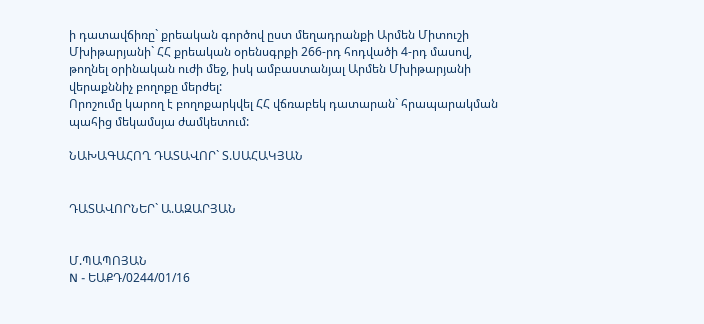ի դատավճիռը` քրեական գործով ըստ մեղադրանքի Արմեն Միտուշի Մխիթարյանի` ՀՀ քրեական օրենսգրքի 266-րդ հոդվածի 4-րդ մասով, թողնել օրինական ուժի մեջ, իսկ ամբաստանյալ Արմեն Մխիթարյանի վերաքննիչ բողոքը մերժել:
Որոշումը կարող է բողոքարկվել ՀՀ վճռաբեկ դատարան` հրապարակման պահից մեկամսյա ժամկետում:

ՆԱԽԱԳԱՀՈՂ ԴԱՏԱՎՈՐ` Տ.ՍԱՀԱԿՅԱՆ


ԴԱՏԱՎՈՐՆԵՐ` Ա.ԱԶԱՐՅԱՆ


Մ.ՊԱՊՈՅԱՆ
N - ԵԱՔԴ/0244/01/16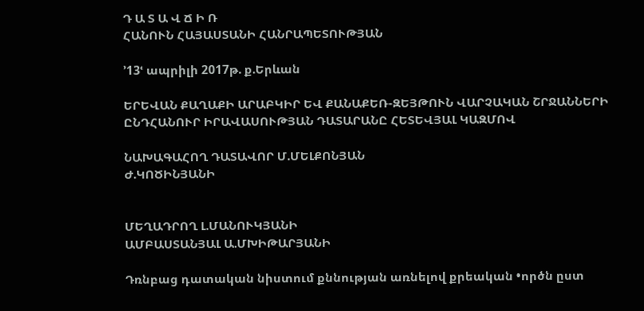Դ Ա Տ Ա Վ Ճ Ի Ռ
ՀԱՆՈՒՆ ՀԱՅԱՍՏԱՆԻ ՀԱՆՐԱՊԵՏՈՒԹՅԱՆ

՚13ՙ ապրիլի 2017թ. ք.Երևան

ԵՐԵՎԱՆ ՔԱՂԱՔԻ ԱՐԱԲԿԻՐ ԵՎ ՔԱՆԱՔԵՌ-ԶԵՅԹՈՒՆ ՎԱՐՉԱԿԱՆ ՇՐՋԱՆՆԵՐԻ
ԸՆԴՀԱՆՈՒՐ ԻՐԱՎԱՍՈՒԹՅԱՆ ԴԱՏԱՐԱՆԸ ՀԵՏԵՎՅԱԼ ԿԱԶՄՈՎ

ՆԱԽԱԳԱՀՈՂ ԴԱՏԱՎՈՐ Մ.ՄԵԼՔՈՆՅԱՆ
Ժ.ԿՈԾԻՆՅԱՆԻ


ՄԵՂԱԴՐՈՂ Լ.ՄԱՆՈՒԿՅԱՆԻ
ԱՄԲԱՍՏԱՆՅԱԼ Ա.ՄԽԻԹԱՐՅԱՆԻ

Դռնբաց դատական նիստում քննության առնելով քրեական •ործն ըստ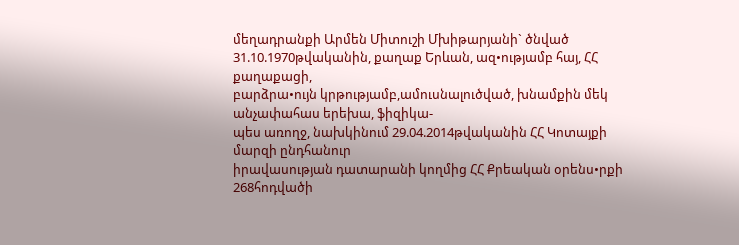մեղադրանքի Արմեն Միտուշի Մխիթարյանի` ծնված 31.10.1970թվականին, քաղաք Երևան, ազ•ությամբ հայ, ՀՀ քաղաքացի,
բարձրա•ույն կրթությամբ,ամուսնալուծված, խնամքին մեկ անչափահաս երեխա, ֆիզիկա-
պես առողջ, նախկինում 29.04.2014թվականին ՀՀ Կոտայքի մարզի ընդհանուր
իրավասության դատարանի կողմից ՀՀ Քրեական օրենս•րքի 268հոդվածի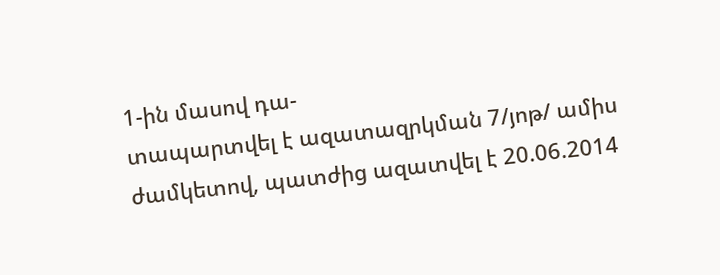1-ին մասով դա-
տապարտվել է ազատազրկման 7/յոթ/ ամիս ժամկետով, պատժից ազատվել է 20.06.2014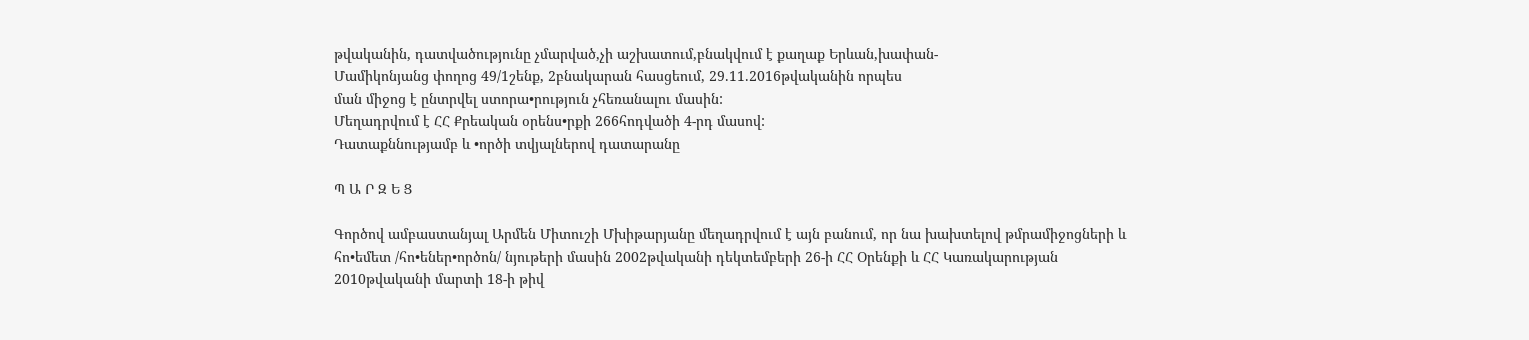թվականին, դատվածությունը չմարված,չի աշխատում,բնակվում է քաղաք Երևան,խափան-
Մամիկոնյանց փողոց 49/1շենք, 2բնակարան հասցեում, 29.11.2016թվականին որպես
ման միջոց է ընտրվել ստորա•րություն չհեռանալու մասին:
Մեղադրվում է ՀՀ Քրեական օրենս•րքի 266հոդվածի 4-րդ մասով:
Դատաքննությամբ և •ործի տվյալներով դատարանը

Պ Ա Ր Զ Ե Ց

Գործով ամբաստանյալ Արմեն Միտուշի Մխիթարյանը մեղադրվում է այն բանում, որ նա խախտելով թմրամիջոցների և հո•եմետ /հո•եներ•ործոն/ նյութերի մասին 2002թվականի դեկտեմբերի 26-ի ՀՀ Օրենքի և ՀՀ Կառակարության 2010թվականի մարտի 18-ի թիվ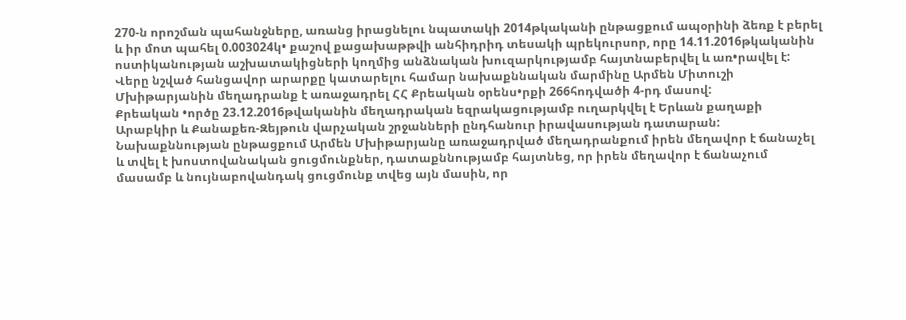270-ն որոշման պահանջները, առանց իրացնելու նպատակի 2014թկականի ընթացքում ապօրինի ձեռք է բերել և իր մոտ պահել 0.003024կ• քաշով քացախաթթվի անհիդրիդ տեսակի պրեկուրսոր, որը 14.11.2016թկականին ոստիկանության աշխատակիցների կողմից անձնական խուզարկությամբ հայտնաբերվել և առ•րավել է:
Վերը նշված հանցավոր արարքը կատարելու համար նախաքննական մարմինը Արմեն Միտուշի Մխիթարյանին մեղադրանք է առաջադրել ՀՀ Քրեական օրենս•րքի 266հոդվածի 4-րդ մասով:
Քրեական •ործը 23.12.2016թվականին մեղադրական եզրակացությամբ ուղարկվել է Երևան քաղաքի Արաբկիր և Քանաքեռ-Զեյթուն վարչական շրջանների ընդհանուր իրավասության դատարան:
Նախաքննության ընթացքում Արմեն Մխիթարյանը առաջադրված մեղադրանքում իրեն մեղավոր է ճանաչել և տվել է խոստովանական ցուցմունքներ, դատաքննությամբ հայտնեց, որ իրեն մեղավոր է ճանաչում մասամբ և նույնաբովանդակ ցուցմունք տվեց այն մասին, որ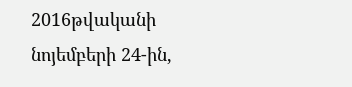2016թվականի նոյեմբերի 24-ին,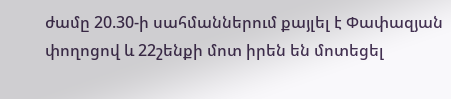ժամը 20.30-ի սահմաններում քայլել է Փափազյան փողոցով և 22շենքի մոտ իրեն են մոտեցել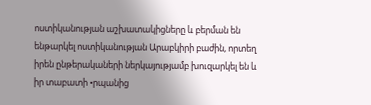ոստիկանության աշխատակիցները և բերման են ենթարկել ոստիկանության Արաբկիրի բաժին, որտեղ իրեն ընթերակաների ներկայությամբ խուզարկել են և իր տաբատի •րպանից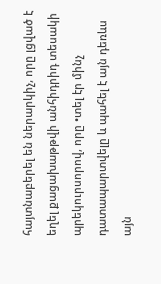հայտնաբերել են ներարկիչ, որը լցված է եղել քացախաթթվի անհիդրիդ տեսակի պրեկուրսորով, որը •տել էր մինչ դատապարտվելը և պահել է այն դեռևս այն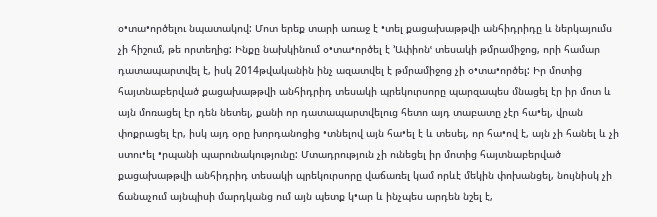օ•տա•ործելու նպատակով: Մոտ երեք տարի առաջ է •տել քացախաթթվի անհիդրիդը և ներկայումս չի հիշում, թե որտեղից: Ինքը նախկինում օ•տա•ործել է ՚Ափիոնՙ տեսակի թմրամիջոց, որի համար դատապարտվել է, իսկ 2014թվականին ինչ ազատվել է թմրամիջոց չի օ•տա•ործել: Իր մոտից հայտնաբերված քացախաթթվի անհիդրիդ տեսակի պրեկուրսորը պարզապես մնացել էր իր մոտ և այն մոռացել էր դեն նետել, քանի որ դատապարտվելուց հետո այդ տաբատը չէր հա•ել, վրան փոքրացել էր, իսկ այդ օրը խորդանոցից •տնելով այն հա•ել է և տեսել, որ հա•ով է, այն չի հանել և չի ստու•ել •րպանի պարունակությունը: Մտադրություն չի ունեցել իր մոտից հայտնաբերված քացախաթթվի անհիդրիդ տեսակի պրեկուրսորը վաճառել կամ որևէ մեկին փոխանցել, նույնիսկ չի ճանաչում այնպիսի մարդկանց ում այն պետք կ•ար և ինչպես արդեն նշել է,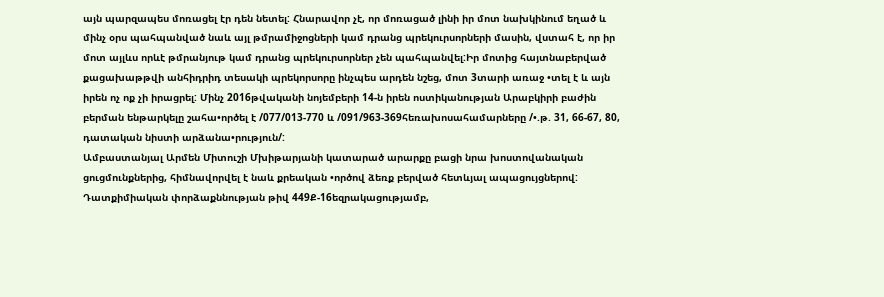այն պարզապես մոռացել էր դեն նետել: Հնարավոր չէ, որ մոռացած լինի իր մոտ նախկինում եղած և մինչ օրս պահպանված նաև այլ թմրամիջոցների կամ դրանց պրեկուրսորների մասին, վստահ է, որ իր մոտ այլևս որևէ թմրանյութ կամ դրանց պրեկուրսորներ չեն պահպանվել:Իր մոտից հայտնաբերված քացախաթթվի անհիդրիդ տեսակի պրեկորսորը ինչպես արդեն նշեց, մոտ 3տարի առաջ •տել է և այն իրեն ոչ ոք չի իրացրել: Մինչ 2016թվականի նոյեմբերի 14-ն իրեն ոստիկանության Արաբկիրի բաժին բերման ենթարկելը շահա•ործել է /077/013-770 և /091/963-369հեռախոսահամարները /•.թ. 31, 66-67, 80, դատական նիստի արձանա•րություն/:
Ամբաստանյալ Արմեն Միտուշի Մխիթարյանի կատարած արարքը բացի նրա խոստովանական ցուցմունքներից, հիմնավորվել է նաև քրեական •ործով ձեռք բերված հետևյալ ապացույցներով:
Դատքիմիական փորձաքննության թիվ 449Ք-16եզրակացությամբ,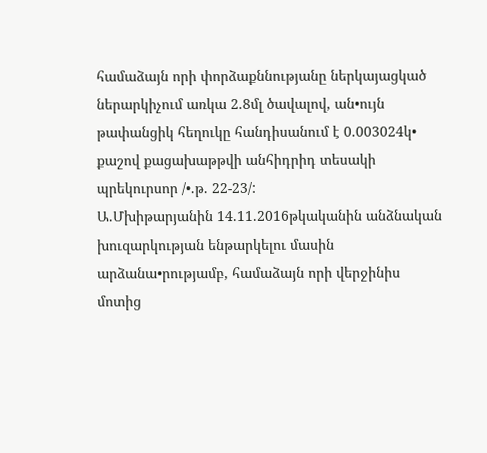համաձայն որի փորձաքննությանը ներկայացկած ներարկիչում առկա 2.8մլ ծավալով, ան•ույն թափանցիկ հեղուկը հանդիսանում է 0.003024կ• քաշով քացախաթթվի անհիդրիդ տեսակի պրեկուրսոր /•.թ. 22-23/:
Ա.Մխիթարյանին 14.11.2016թկականին անձնական խուզարկության ենթարկելու մասին արձանա•րությամբ, համաձայն որի վերջինիս մոտից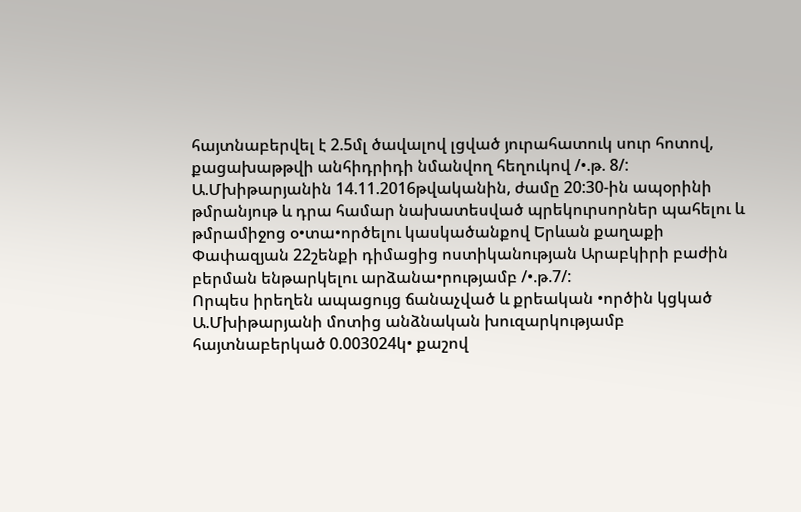հայտնաբերվել է 2.5մլ ծավալով լցված յուրահատուկ սուր հոտով, քացախաթթվի անհիդրիդի նմանվող հեղուկով /•.թ. 8/:
Ա.Մխիթարյանին 14.11.2016թվականին, ժամը 20:30-ին ապօրինի թմրանյութ և դրա համար նախատեսված պրեկուրսորներ պահելու և թմրամիջոց օ•տա•ործելու կասկածանքով Երևան քաղաքի Փափազյան 22շենքի դիմացից ոստիկանության Արաբկիրի բաժին բերման ենթարկելու արձանա•րությամբ /•.թ.7/:
Որպես իրեղեն ապացույց ճանաչված և քրեական •ործին կցկած Ա.Մխիթարյանի մոտից անձնական խուզարկությամբ հայտնաբերկած 0.003024կ• քաշով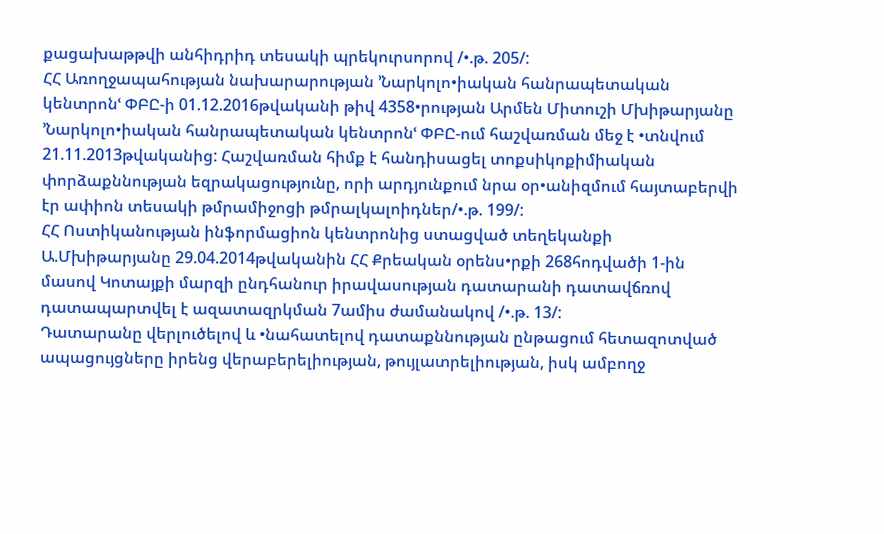քացախաթթվի անհիդրիդ տեսակի պրեկուրսորով /•.թ. 205/:
ՀՀ Առողջապահության նախարարության ՚Նարկոլո•իական հանրապետական կենտրոնՙ ՓԲԸ-ի 01.12.2016թվականի թիվ 4358•րության Արմեն Միտուշի Մխիթարյանը ՚Նարկոլո•իական հանրապետական կենտրոնՙ ՓԲԸ-ում հաշվառման մեջ է •տնվում 21.11.2013թվականից: Հաշվառման հիմք է հանդիսացել տոքսիկոքիմիական փորձաքննության եզրակացությունը, որի արդյունքում նրա օր•անիզմում հայտաբերվի էր ափիոն տեսակի թմրամիջոցի թմրալկալոիդներ/•.թ. 199/:
ՀՀ Ոստիկանության ինֆորմացիոն կենտրոնից ստացված տեղեկանքի Ա.Մխիթարյանը 29.04.2014թվականին ՀՀ Քրեական օրենս•րքի 268հոդվածի 1-ին մասով Կոտայքի մարզի ընդհանուր իրավասության դատարանի դատավճռով դատապարտվել է ազատազրկման 7ամիս ժամանակով /•.թ. 13/:
Դատարանը վերլուծելով և •նահատելով դատաքննության ընթացում հետազոտված ապացույցները իրենց վերաբերելիության, թույլատրելիության, իսկ ամբողջ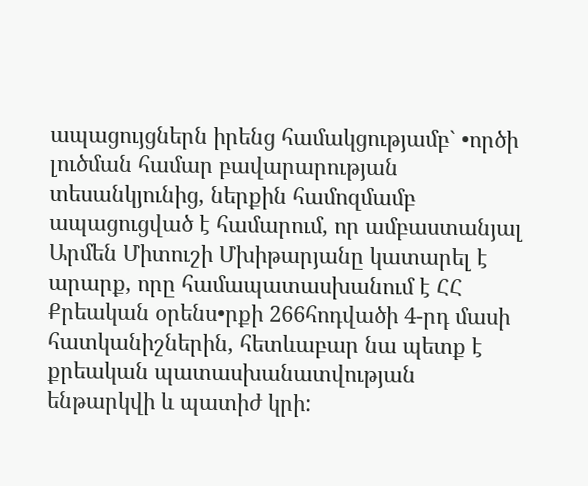ապացույցներն իրենց համակցությամբ` •ործի լուծման համար բավարարության տեսանկյունից, ներքին համոզմամբ ապացուցված է համարում, որ ամբաստանյալ Արմեն Միտուշի Մխիթարյանը կատարել է արարք, որը համապատասխանում է ՀՀ Քրեական օրենս•րքի 266հոդվածի 4-րդ մասի հատկանիշներին, հետևաբար նա պետք է քրեական պատասխանատվության ենթարկվի և պատիժ կրի: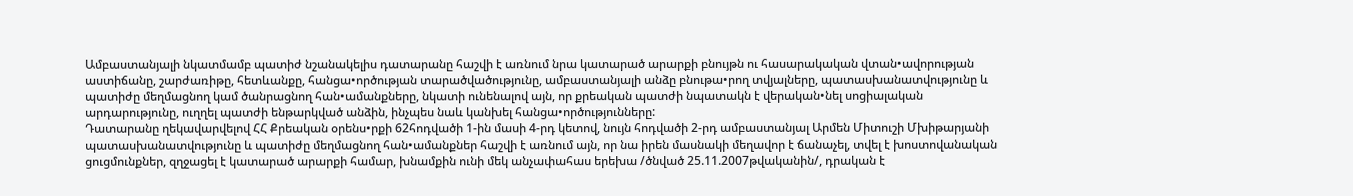Ամբաստանյալի նկատմամբ պատիժ նշանակելիս դատարանը հաշվի է առնում նրա կատարած արարքի բնույթն ու հասարակական վտան•ավորության աստիճանը, շարժառիթը, հետևանքը, հանցա•ործության տարածվածությունը, ամբաստանյալի անձը բնութա•րող տվյալները, պատասխանատվությունը և պատիժը մեղմացնող կամ ծանրացնող հան•ամանքները, նկատի ունենալով այն, որ քրեական պատժի նպատակն է վերական•նել սոցիալական արդարությունը, ուղղել պատժի ենթարկված անձին, ինչպես նաև կանխել հանցա•ործությունները:
Դատարանը ղեկավարվելով ՀՀ Քրեական օրենս•րքի 62հոդվածի 1-ին մասի 4-րդ կետով, նույն հոդվածի 2-րդ ամբաստանյալ Արմեն Միտուշի Մխիթարյանի պատասխանատվությունը և պատիժը մեղմացնող հան•ամանքներ հաշվի է առնում այն, որ նա իրեն մասնակի մեղավոր է ճանաչել, տվել է խոստովանական ցուցմունքներ, զղջացել է կատարած արարքի համար, խնամքին ունի մեկ անչափահաս երեխա /ծնված 25.11.2007թվականին/, դրական է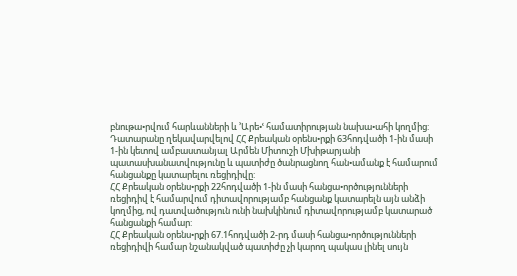բնութա•րվում հարևանների և ՚Արե•ՙ համատիրության նախա•ահի կողմից:
Դատարանը ղեկավարվելով ՀՀ Քրեական օրենս•րքի 63հոդվածի 1-ին մասի 1-ին կետով ամբաստանյալ Արմեն Միտուշի Մխիթարյանի պատասխանատվությունը և պատիժը ծանրացնող հան•ամանք է համարում հանցանքը կատարելու ռեցիդիվը:
ՀՀ Քրեական օրենս•րքի 22հոդվածի 1-ին մասի հանցա•ործությունների ռեցիդիվ է համարվում դիտավորությամբ հանցանք կատարելն այն անձի կողմից, ով դատվածություն ունի նախկինում դիտավորությամբ կատարած հանցանքի համար:
ՀՀ Քրեական օրենս•րքի 67.1հոդվածի 2-րդ մասի հանցա•ործությունների ռեցիդիվի համար նշանակված պատիժը չի կարող պակաս լինել սույն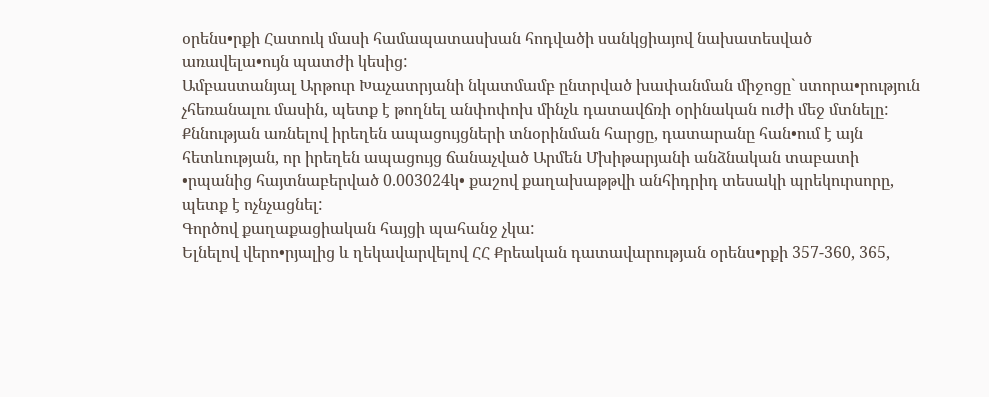օրենս•րքի Հատուկ մասի համապատասխան հոդվածի սանկցիայով նախատեսված առավելա•ույն պատժի կեսից:
Ամբաստանյալ Արթուր Խաչատրյանի նկատմամբ ընտրված խափանման միջոցը` ստորա•րություն չհեռանալու մասին, պետք է թողնել անփոփոխ մինչև դատավճռի օրինական ուժի մեջ մտնելը:
Քննության առնելով իրեղեն ապացույցների տնօրինման հարցը, դատարանը հան•ում է այն հետևության, որ իրեղեն ապացույց ճանաչված Արմեն Մխիթարյանի անձնական տաբատի •րպանից հայտնաբերված 0.003024կ• քաշով քաղախաթթվի անհիդրիդ տեսակի պրեկուրսորը, պետք է ոչնչացնել:
Գործով քաղաքացիական հայցի պահանջ չկա:
Ելնելով վերո•րյալից և ղեկավարվելով ՀՀ Քրեական դատավարության օրենս•րքի 357-360, 365,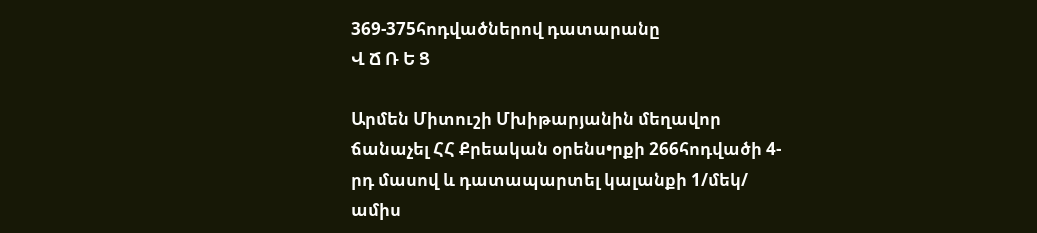369-375հոդվածներով դատարանը
Վ Ճ Ռ Ե Ց

Արմեն Միտուշի Մխիթարյանին մեղավոր ճանաչել ՀՀ Քրեական օրենս•րքի 266հոդվածի 4-րդ մասով և դատապարտել կալանքի 1/մեկ/ ամիս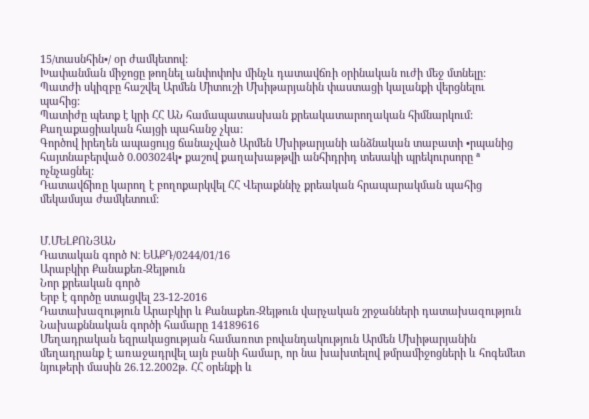15/տասնհին•/ օր ժամկետով:
Խափանման միջոցը թողնել անփոփոխ մինչև դատավճռի օրինական ուժի մեջ մտնելը:
Պատժի սկիզբը հաշվել Արմեն Միտուշի Մխիթարյանին փաստացի կալանքի վերցնելու պահից:
Պատիժը պետք է կրի ՀՀ ԱՆ համապատասխան քրեակատարողական հիմնարկում:
Քաղաքացիական հայցի պահանջ չկա:
Գործով իրեղեն ապացույց ճանաչված Արմեն Մխիթարյանի անձնական տաբատի •րպանից հայտնաբերված 0.003024կ• քաշով քաղախաթթվի անհիդրիդ տեսակի պրեկուրսորը ª ոչնչացնել:
Դատավճիռը կարող է բողոքարկվել ՀՀ Վերաքննիչ քրեական հրապարակման պահից մեկամսյա ժամկետում:


Մ.ՄԵԼՔՈՆՅԱՆ
Դատական գործ N: ԵԱՔԴ/0244/01/16
Արաբկիր Քանաքեռ-Զեյթուն
Նոր քրեական գործ
Երբ է գործը ստացվել 23-12-2016
Դատախազություն Արաբկիր և Քանաքեռ-Զեյթուն վարչական շրջանների դատախազություն
Նախաքննական գործի համարը 14189616
Մեղադրական եզրակացության համառոտ բովանդակություն Արմեն Մխիթարյանին մեղադրանք է առաջադրվել այն բանի համար, որ նա խախտելով թմրամիջոցների և հոգեմետ նյութերի մասին 26.12.2002թ. ՀՀ օրենքի և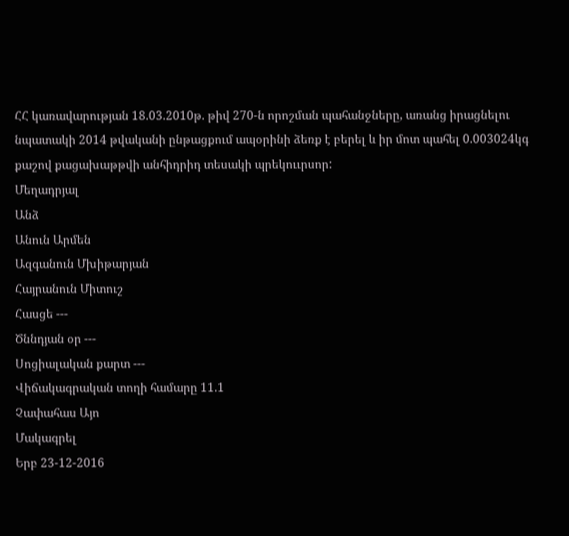ՀՀ կառավարության 18.03.2010թ. թիվ 270-ն որոշման պահանջները, առանց իրացնելու նպատակի 2014 թվականի ընթացքում ապօրինի ձեռք է բերել և իր մոտ պահել 0.003024կգ քաշով քացախաթթվի անհիդրիդ տեսակի պրեկոււրսոր:
Մեղադրյալ
Անձ
Անուն Արմեն
Ազգանուն Մխիթարյան
Հայրանուն Միտուշ
Հասցե ---
Ծննդյան օր ---
Սոցիալական քարտ ---
Վիճակագրական տողի համարը 11.1
Չափահաս Այո
Մակագրել
Երբ 23-12-2016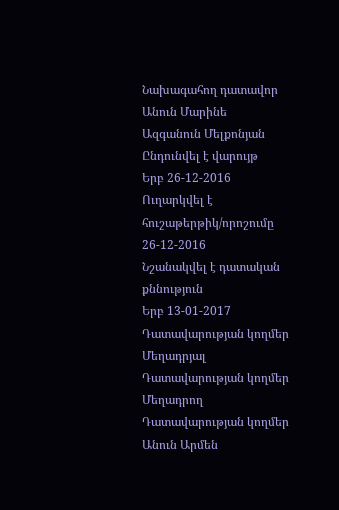Նախագահող դատավոր
Անուն Մարինե
Ազգանուն Մելքոնյան
Ընդունվել է վարույթ
Երբ 26-12-2016
Ուղարկվել է հուշաթերթիկ/որոշումը 26-12-2016
Նշանակվել է դատական քննություն
Երբ 13-01-2017
Դատավարության կողմեր Մեղադրյալ
Դատավարության կողմեր Մեղադրող
Դատավարության կողմեր
Անուն Արմեն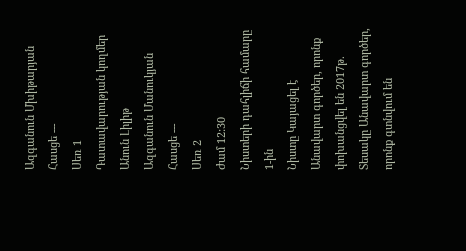Ազգանուն Մխիթարյան
Հասցե ---
Սեռ 1
Դատավարության կողմեր
Անուն Լիլիթ
Ազգանուն Մանուկյան
Հասցե ---
Սեռ 2
Ժամ 12:30
Նիստերի դահլիճի համարը 1-ին
Նիստը Կայացել է
Անավարտ գործեր, որոնք փոխանցվել են 2017թ.
Տեսակը Անավարտ գործեր, որոնք գտնվում են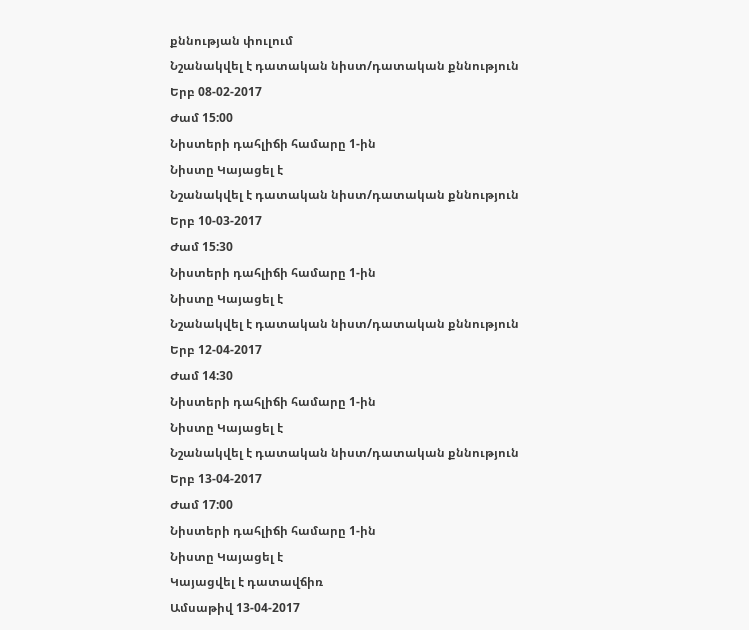քննության փուլում
Նշանակվել է դատական նիստ/դատական քննություն
Երբ 08-02-2017
Ժամ 15:00
Նիստերի դահլիճի համարը 1-ին
Նիստը Կայացել է
Նշանակվել է դատական նիստ/դատական քննություն
Երբ 10-03-2017
Ժամ 15:30
Նիստերի դահլիճի համարը 1-ին
Նիստը Կայացել է
Նշանակվել է դատական նիստ/դատական քննություն
Երբ 12-04-2017
Ժամ 14:30
Նիստերի դահլիճի համարը 1-ին
Նիստը Կայացել է
Նշանակվել է դատական նիստ/դատական քննություն
Երբ 13-04-2017
Ժամ 17:00
Նիստերի դահլիճի համարը 1-ին
Նիստը Կայացել է
Կայացվել է դատավճիռ
Ամսաթիվ 13-04-2017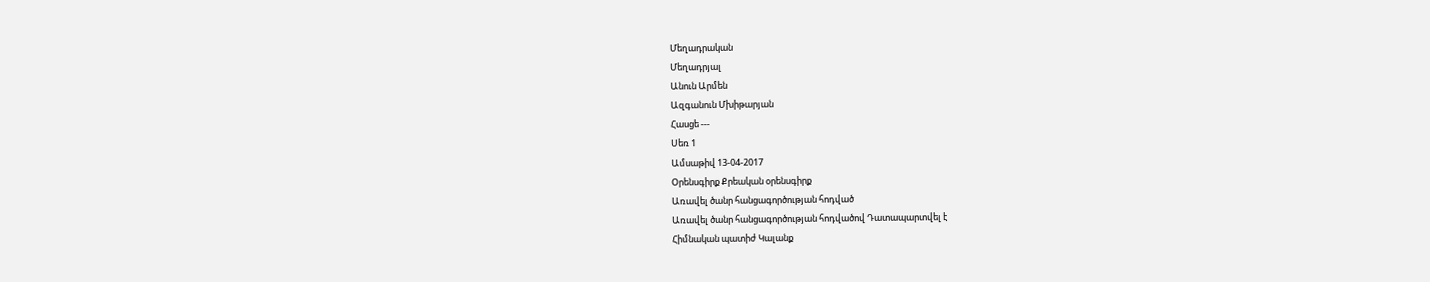Մեղադրական
Մեղադրյալ
Անուն Արմեն
Ազգանուն Մխիթարյան
Հասցե ---
Սեռ 1
Ամսաթիվ 13-04-2017
Օրենսգիրք Քրեական օրենսգիրք
Առավել ծանր հանցագործության հոդված
Առավել ծանր հանցագործության հոդվածով Դատապարտվել է
Հիմնական պատիժ Կալանք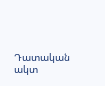Դատական ակտ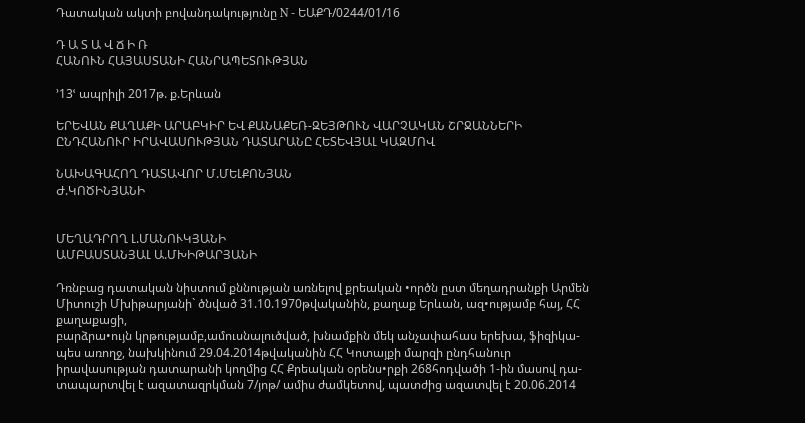Դատական ակտի բովանդակությունը N - ԵԱՔԴ/0244/01/16

Դ Ա Տ Ա Վ Ճ Ի Ռ
ՀԱՆՈՒՆ ՀԱՅԱՍՏԱՆԻ ՀԱՆՐԱՊԵՏՈՒԹՅԱՆ

՚13ՙ ապրիլի 2017թ. ք.Երևան

ԵՐԵՎԱՆ ՔԱՂԱՔԻ ԱՐԱԲԿԻՐ ԵՎ ՔԱՆԱՔԵՌ-ԶԵՅԹՈՒՆ ՎԱՐՉԱԿԱՆ ՇՐՋԱՆՆԵՐԻ
ԸՆԴՀԱՆՈՒՐ ԻՐԱՎԱՍՈՒԹՅԱՆ ԴԱՏԱՐԱՆԸ ՀԵՏԵՎՅԱԼ ԿԱԶՄՈՎ

ՆԱԽԱԳԱՀՈՂ ԴԱՏԱՎՈՐ Մ.ՄԵԼՔՈՆՅԱՆ
Ժ.ԿՈԾԻՆՅԱՆԻ


ՄԵՂԱԴՐՈՂ Լ.ՄԱՆՈՒԿՅԱՆԻ
ԱՄԲԱՍՏԱՆՅԱԼ Ա.ՄԽԻԹԱՐՅԱՆԻ

Դռնբաց դատական նիստում քննության առնելով քրեական •ործն ըստ մեղադրանքի Արմեն Միտուշի Մխիթարյանի` ծնված 31.10.1970թվականին, քաղաք Երևան, ազ•ությամբ հայ, ՀՀ քաղաքացի,
բարձրա•ույն կրթությամբ,ամուսնալուծված, խնամքին մեկ անչափահաս երեխա, ֆիզիկա-
պես առողջ, նախկինում 29.04.2014թվականին ՀՀ Կոտայքի մարզի ընդհանուր
իրավասության դատարանի կողմից ՀՀ Քրեական օրենս•րքի 268հոդվածի 1-ին մասով դա-
տապարտվել է ազատազրկման 7/յոթ/ ամիս ժամկետով, պատժից ազատվել է 20.06.2014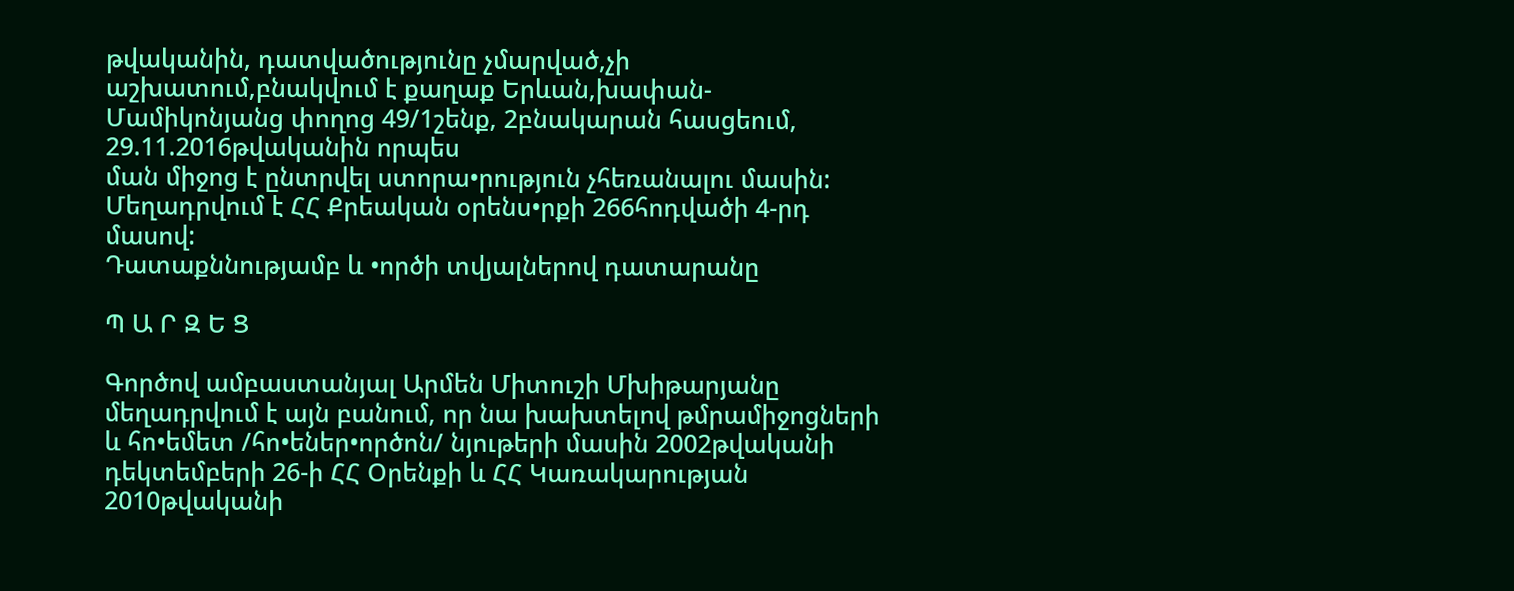թվականին, դատվածությունը չմարված,չի աշխատում,բնակվում է քաղաք Երևան,խափան-
Մամիկոնյանց փողոց 49/1շենք, 2բնակարան հասցեում, 29.11.2016թվականին որպես
ման միջոց է ընտրվել ստորա•րություն չհեռանալու մասին:
Մեղադրվում է ՀՀ Քրեական օրենս•րքի 266հոդվածի 4-րդ մասով:
Դատաքննությամբ և •ործի տվյալներով դատարանը

Պ Ա Ր Զ Ե Ց

Գործով ամբաստանյալ Արմեն Միտուշի Մխիթարյանը մեղադրվում է այն բանում, որ նա խախտելով թմրամիջոցների և հո•եմետ /հո•եներ•ործոն/ նյութերի մասին 2002թվականի դեկտեմբերի 26-ի ՀՀ Օրենքի և ՀՀ Կառակարության 2010թվականի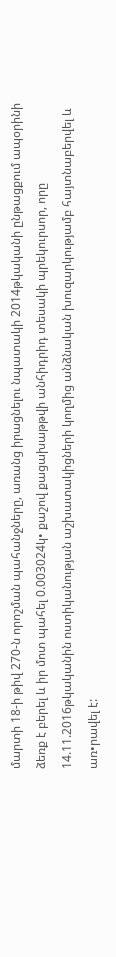մարտի 18-ի թիվ 270-ն որոշման պահանջները, առանց իրացնելու նպատակի 2014թկականի ընթացքում ապօրինի ձեռք է բերել և իր մոտ պահել 0.003024կ• քաշով քացախաթթվի անհիդրիդ տեսակի պրեկուրսոր, որը 14.11.2016թկականին ոստիկանության աշխատակիցների կողմից անձնական խուզարկությամբ հայտնաբերվել և առ•րավել է: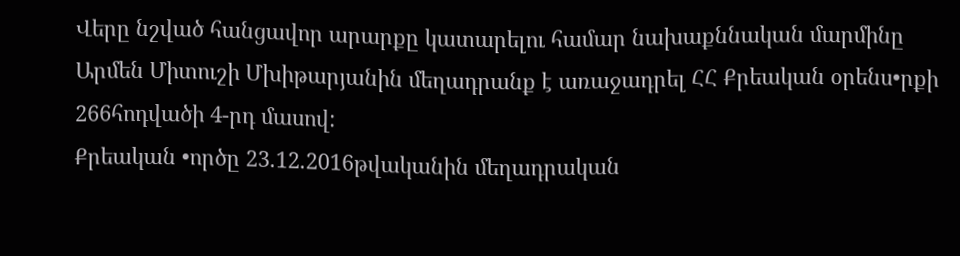Վերը նշված հանցավոր արարքը կատարելու համար նախաքննական մարմինը Արմեն Միտուշի Մխիթարյանին մեղադրանք է առաջադրել ՀՀ Քրեական օրենս•րքի 266հոդվածի 4-րդ մասով:
Քրեական •ործը 23.12.2016թվականին մեղադրական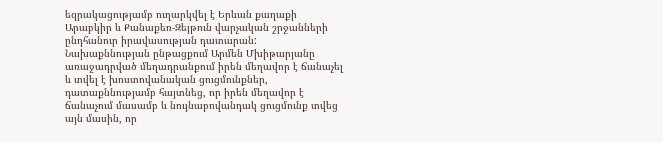եզրակացությամբ ուղարկվել է Երևան քաղաքի Արաբկիր և Քանաքեռ-Զեյթուն վարչական շրջանների ընդհանուր իրավասության դատարան:
Նախաքննության ընթացքում Արմեն Մխիթարյանը առաջադրված մեղադրանքում իրեն մեղավոր է ճանաչել և տվել է խոստովանական ցուցմունքներ, դատաքննությամբ հայտնեց, որ իրեն մեղավոր է ճանաչում մասամբ և նույնաբովանդակ ցուցմունք տվեց այն մասին, որ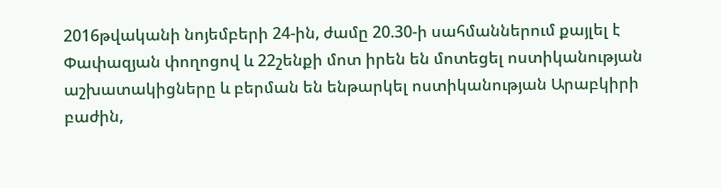2016թվականի նոյեմբերի 24-ին, ժամը 20.30-ի սահմաններում քայլել է Փափազյան փողոցով և 22շենքի մոտ իրեն են մոտեցել ոստիկանության աշխատակիցները և բերման են ենթարկել ոստիկանության Արաբկիրի բաժին,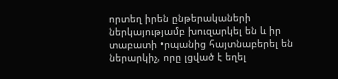որտեղ իրեն ընթերակաների ներկայությամբ խուզարկել են և իր տաբատի •րպանից հայտնաբերել են ներարկիչ, որը լցված է եղել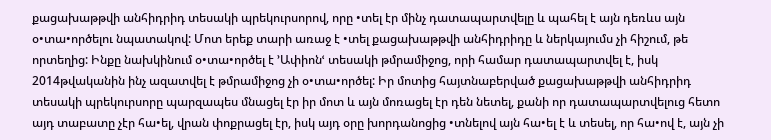քացախաթթվի անհիդրիդ տեսակի պրեկուրսորով, որը •տել էր մինչ դատապարտվելը և պահել է այն դեռևս այն օ•տա•ործելու նպատակով: Մոտ երեք տարի առաջ է •տել քացախաթթվի անհիդրիդը և ներկայումս չի հիշում, թե որտեղից: Ինքը նախկինում օ•տա•ործել է ՚Ափիոնՙ տեսակի թմրամիջոց, որի համար դատապարտվել է, իսկ 2014թվականին ինչ ազատվել է թմրամիջոց չի օ•տա•ործել: Իր մոտից հայտնաբերված քացախաթթվի անհիդրիդ տեսակի պրեկուրսորը պարզապես մնացել էր իր մոտ և այն մոռացել էր դեն նետել, քանի որ դատապարտվելուց հետո այդ տաբատը չէր հա•ել, վրան փոքրացել էր, իսկ այդ օրը խորդանոցից •տնելով այն հա•ել է և տեսել, որ հա•ով է, այն չի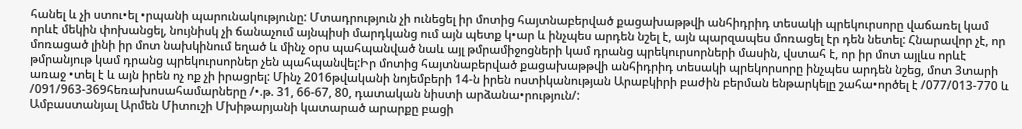հանել և չի ստու•ել •րպանի պարունակությունը: Մտադրություն չի ունեցել իր մոտից հայտնաբերված քացախաթթվի անհիդրիդ տեսակի պրեկուրսորը վաճառել կամ որևէ մեկին փոխանցել, նույնիսկ չի ճանաչում այնպիսի մարդկանց ում այն պետք կ•ար և ինչպես արդեն նշել է, այն պարզապես մոռացել էր դեն նետել: Հնարավոր չէ, որ մոռացած լինի իր մոտ նախկինում եղած և մինչ օրս պահպանված նաև այլ թմրամիջոցների կամ դրանց պրեկուրսորների մասին, վստահ է, որ իր մոտ այլևս որևէ թմրանյութ կամ դրանց պրեկուրսորներ չեն պահպանվել:Իր մոտից հայտնաբերված քացախաթթվի անհիդրիդ տեսակի պրեկորսորը ինչպես արդեն նշեց, մոտ 3տարի առաջ •տել է և այն իրեն ոչ ոք չի իրացրել: Մինչ 2016թվականի նոյեմբերի 14-ն իրեն ոստիկանության Արաբկիրի բաժին բերման ենթարկելը շահա•ործել է /077/013-770 և /091/963-369հեռախոսահամարները /•.թ. 31, 66-67, 80, դատական նիստի արձանա•րություն/:
Ամբաստանյալ Արմեն Միտուշի Մխիթարյանի կատարած արարքը բացի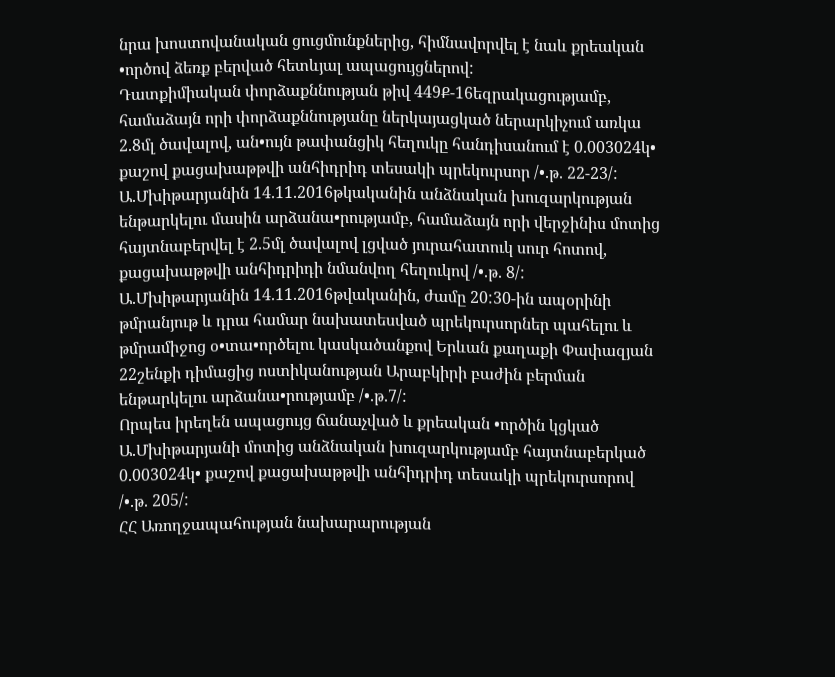նրա խոստովանական ցուցմունքներից, հիմնավորվել է նաև քրեական •ործով ձեռք բերված հետևյալ ապացույցներով:
Դատքիմիական փորձաքննության թիվ 449Ք-16եզրակացությամբ, համաձայն որի փորձաքննությանը ներկայացկած ներարկիչում առկա 2.8մլ ծավալով, ան•ույն թափանցիկ հեղուկը հանդիսանում է 0.003024կ• քաշով քացախաթթվի անհիդրիդ տեսակի պրեկուրսոր /•.թ. 22-23/:
Ա.Մխիթարյանին 14.11.2016թկականին անձնական խուզարկության ենթարկելու մասին արձանա•րությամբ, համաձայն որի վերջինիս մոտից հայտնաբերվել է 2.5մլ ծավալով լցված յուրահատուկ սուր հոտով, քացախաթթվի անհիդրիդի նմանվող հեղուկով /•.թ. 8/:
Ա.Մխիթարյանին 14.11.2016թվականին, ժամը 20:30-ին ապօրինի թմրանյութ և դրա համար նախատեսված պրեկուրսորներ պահելու և թմրամիջոց օ•տա•ործելու կասկածանքով Երևան քաղաքի Փափազյան 22շենքի դիմացից ոստիկանության Արաբկիրի բաժին բերման ենթարկելու արձանա•րությամբ /•.թ.7/:
Որպես իրեղեն ապացույց ճանաչված և քրեական •ործին կցկած Ա.Մխիթարյանի մոտից անձնական խուզարկությամբ հայտնաբերկած 0.003024կ• քաշով քացախաթթվի անհիդրիդ տեսակի պրեկուրսորով /•.թ. 205/:
ՀՀ Առողջապահության նախարարության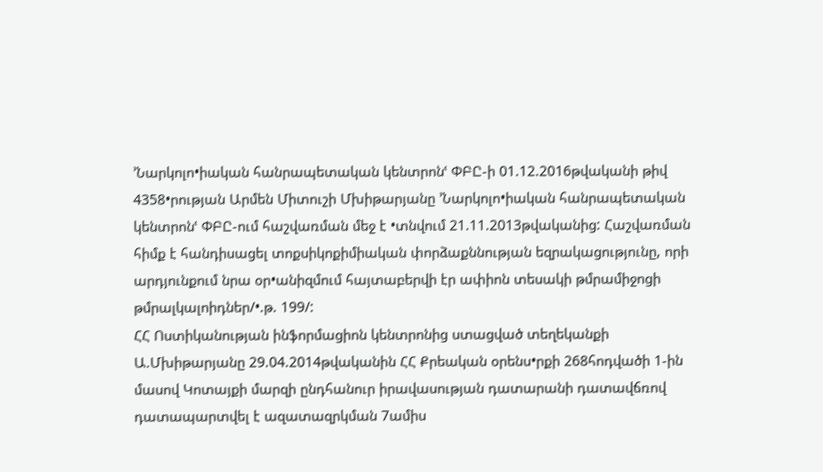՚Նարկոլո•իական հանրապետական կենտրոնՙ ՓԲԸ-ի 01.12.2016թվականի թիվ 4358•րության Արմեն Միտուշի Մխիթարյանը ՚Նարկոլո•իական հանրապետական կենտրոնՙ ՓԲԸ-ում հաշվառման մեջ է •տնվում 21.11.2013թվականից: Հաշվառման հիմք է հանդիսացել տոքսիկոքիմիական փորձաքննության եզրակացությունը, որի արդյունքում նրա օր•անիզմում հայտաբերվի էր ափիոն տեսակի թմրամիջոցի թմրալկալոիդներ/•.թ. 199/:
ՀՀ Ոստիկանության ինֆորմացիոն կենտրոնից ստացված տեղեկանքի Ա.Մխիթարյանը 29.04.2014թվականին ՀՀ Քրեական օրենս•րքի 268հոդվածի 1-ին մասով Կոտայքի մարզի ընդհանուր իրավասության դատարանի դատավճռով դատապարտվել է ազատազրկման 7ամիս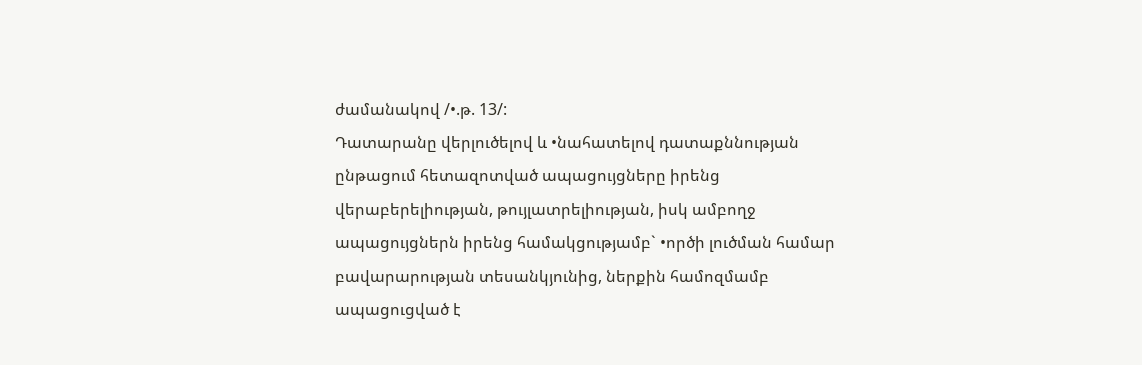ժամանակով /•.թ. 13/:
Դատարանը վերլուծելով և •նահատելով դատաքննության ընթացում հետազոտված ապացույցները իրենց վերաբերելիության, թույլատրելիության, իսկ ամբողջ ապացույցներն իրենց համակցությամբ` •ործի լուծման համար բավարարության տեսանկյունից, ներքին համոզմամբ ապացուցված է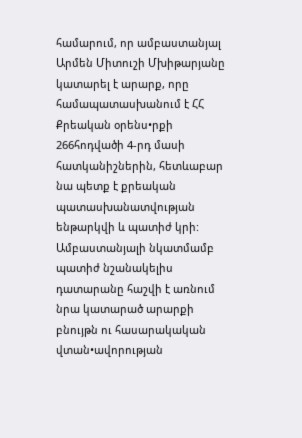համարում, որ ամբաստանյալ Արմեն Միտուշի Մխիթարյանը կատարել է արարք, որը համապատասխանում է ՀՀ Քրեական օրենս•րքի 266հոդվածի 4-րդ մասի հատկանիշներին, հետևաբար նա պետք է քրեական պատասխանատվության ենթարկվի և պատիժ կրի:
Ամբաստանյալի նկատմամբ պատիժ նշանակելիս դատարանը հաշվի է առնում նրա կատարած արարքի բնույթն ու հասարակական վտան•ավորության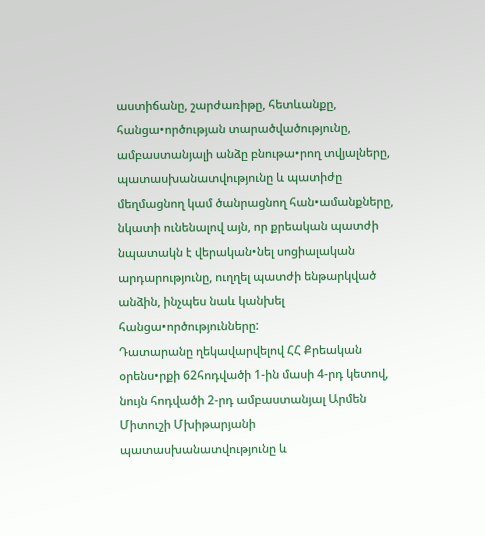աստիճանը, շարժառիթը, հետևանքը, հանցա•ործության տարածվածությունը, ամբաստանյալի անձը բնութա•րող տվյալները, պատասխանատվությունը և պատիժը մեղմացնող կամ ծանրացնող հան•ամանքները, նկատի ունենալով այն, որ քրեական պատժի նպատակն է վերական•նել սոցիալական արդարությունը, ուղղել պատժի ենթարկված անձին, ինչպես նաև կանխել հանցա•ործությունները:
Դատարանը ղեկավարվելով ՀՀ Քրեական օրենս•րքի 62հոդվածի 1-ին մասի 4-րդ կետով, նույն հոդվածի 2-րդ ամբաստանյալ Արմեն Միտուշի Մխիթարյանի պատասխանատվությունը և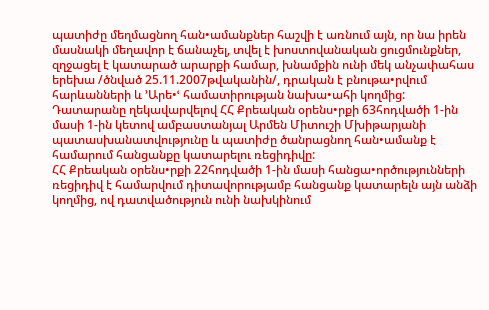պատիժը մեղմացնող հան•ամանքներ հաշվի է առնում այն, որ նա իրեն մասնակի մեղավոր է ճանաչել, տվել է խոստովանական ցուցմունքներ, զղջացել է կատարած արարքի համար, խնամքին ունի մեկ անչափահաս երեխա /ծնված 25.11.2007թվականին/, դրական է բնութա•րվում հարևանների և ՚Արե•ՙ համատիրության նախա•ահի կողմից:
Դատարանը ղեկավարվելով ՀՀ Քրեական օրենս•րքի 63հոդվածի 1-ին մասի 1-ին կետով ամբաստանյալ Արմեն Միտուշի Մխիթարյանի պատասխանատվությունը և պատիժը ծանրացնող հան•ամանք է համարում հանցանքը կատարելու ռեցիդիվը:
ՀՀ Քրեական օրենս•րքի 22հոդվածի 1-ին մասի հանցա•ործությունների ռեցիդիվ է համարվում դիտավորությամբ հանցանք կատարելն այն անձի կողմից, ով դատվածություն ունի նախկինում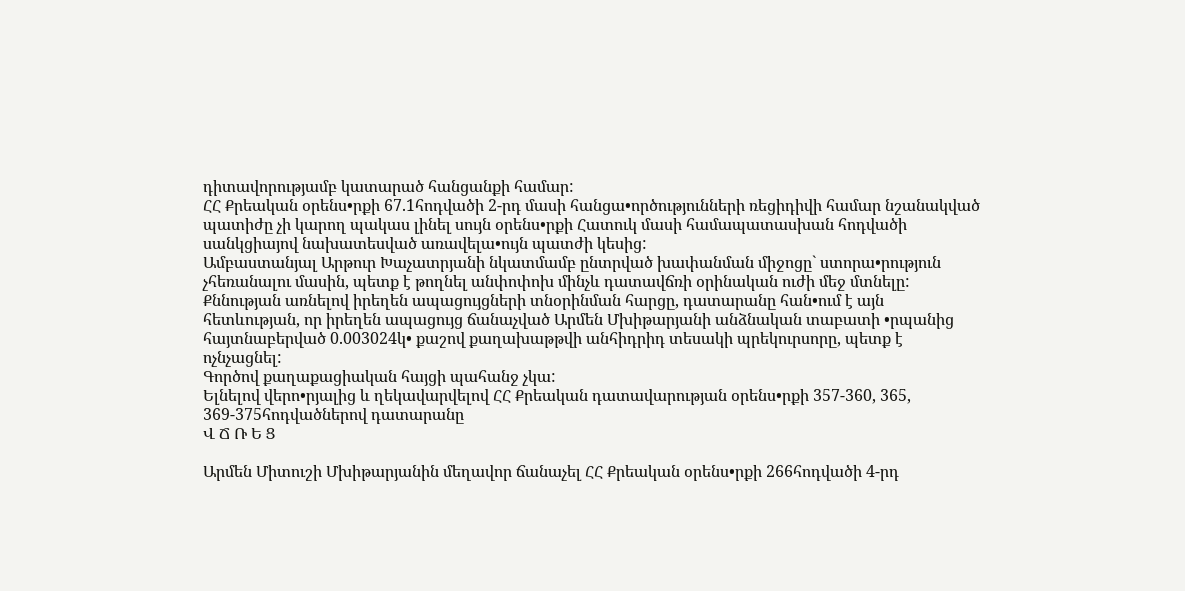դիտավորությամբ կատարած հանցանքի համար:
ՀՀ Քրեական օրենս•րքի 67.1հոդվածի 2-րդ մասի հանցա•ործությունների ռեցիդիվի համար նշանակված պատիժը չի կարող պակաս լինել սույն օրենս•րքի Հատուկ մասի համապատասխան հոդվածի սանկցիայով նախատեսված առավելա•ույն պատժի կեսից:
Ամբաստանյալ Արթուր Խաչատրյանի նկատմամբ ընտրված խափանման միջոցը` ստորա•րություն չհեռանալու մասին, պետք է թողնել անփոփոխ մինչև դատավճռի օրինական ուժի մեջ մտնելը:
Քննության առնելով իրեղեն ապացույցների տնօրինման հարցը, դատարանը հան•ում է այն հետևության, որ իրեղեն ապացույց ճանաչված Արմեն Մխիթարյանի անձնական տաբատի •րպանից հայտնաբերված 0.003024կ• քաշով քաղախաթթվի անհիդրիդ տեսակի պրեկուրսորը, պետք է ոչնչացնել:
Գործով քաղաքացիական հայցի պահանջ չկա:
Ելնելով վերո•րյալից և ղեկավարվելով ՀՀ Քրեական դատավարության օրենս•րքի 357-360, 365, 369-375հոդվածներով դատարանը
Վ Ճ Ռ Ե Ց

Արմեն Միտուշի Մխիթարյանին մեղավոր ճանաչել ՀՀ Քրեական օրենս•րքի 266հոդվածի 4-րդ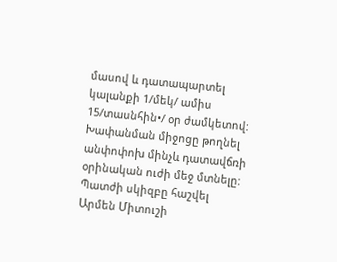մասով և դատապարտել կալանքի 1/մեկ/ ամիս 15/տասնհին•/ օր ժամկետով:
Խափանման միջոցը թողնել անփոփոխ մինչև դատավճռի օրինական ուժի մեջ մտնելը:
Պատժի սկիզբը հաշվել Արմեն Միտուշի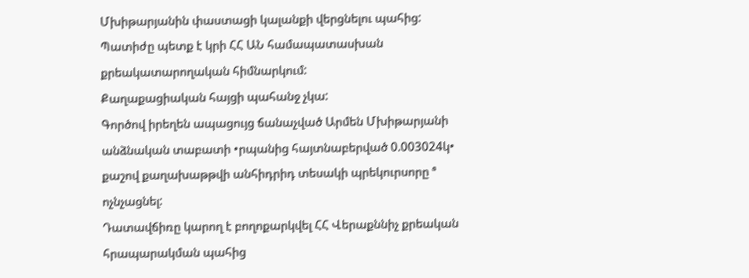Մխիթարյանին փաստացի կալանքի վերցնելու պահից:
Պատիժը պետք է կրի ՀՀ ԱՆ համապատասխան քրեակատարողական հիմնարկում:
Քաղաքացիական հայցի պահանջ չկա:
Գործով իրեղեն ապացույց ճանաչված Արմեն Մխիթարյանի անձնական տաբատի •րպանից հայտնաբերված 0.003024կ• քաշով քաղախաթթվի անհիդրիդ տեսակի պրեկուրսորը ª ոչնչացնել:
Դատավճիռը կարող է բողոքարկվել ՀՀ Վերաքննիչ քրեական հրապարակման պահից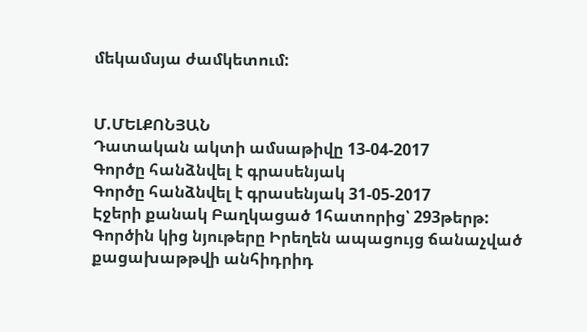մեկամսյա ժամկետում:


Մ.ՄԵԼՔՈՆՅԱՆ
Դատական ակտի ամսաթիվը 13-04-2017
Գործը հանձնվել է գրասենյակ
Գործը հանձնվել է գրասենյակ 31-05-2017
Էջերի քանակ Բաղկացած 1հատորից՝ 293թերթ:
Գործին կից նյութերը Իրեղեն ապացույց ճանաչված քացախաթթվի անհիդրիդ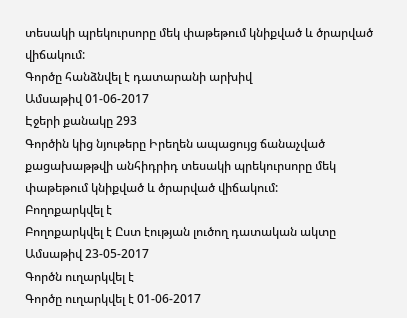տեսակի պրեկուրսորը մեկ փաթեթում կնիքված և ծրարված վիճակում:
Գործը հանձնվել է դատարանի արխիվ
Ամսաթիվ 01-06-2017
Էջերի քանակը 293
Գործին կից նյութերը Իրեղեն ապացույց ճանաչված քացախաթթվի անհիդրիդ տեսակի պրեկուրսորը մեկ փաթեթում կնիքված և ծրարված վիճակում:
Բողոքարկվել է
Բողոքարկվել է Ըստ էության լուծող դատական ակտը
Ամսաթիվ 23-05-2017
Գործն ուղարկվել է
Գործը ուղարկվել է 01-06-2017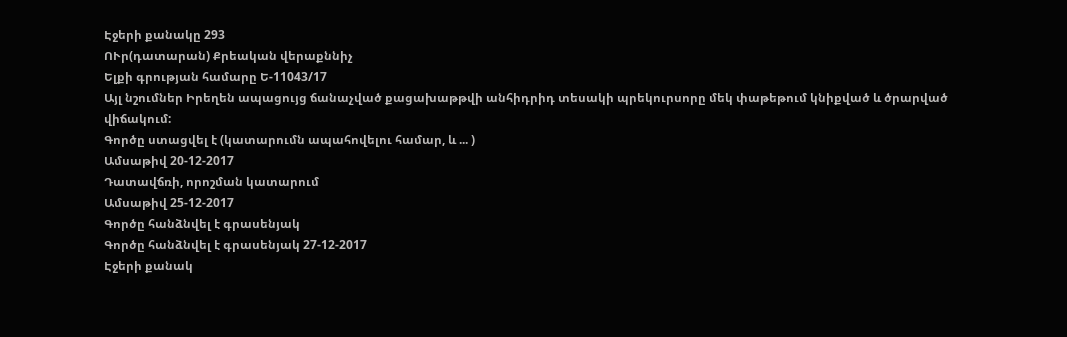Էջերի քանակը 293
ՈՒր(դատարան) Քրեական վերաքննիչ
Ելքի գրության համարը Ե-11043/17
Այլ նշումներ Իրեղեն ապացույց ճանաչված քացախաթթվի անհիդրիդ տեսակի պրեկուրսորը մեկ փաթեթում կնիքված և ծրարված վիճակում:
Գործը ստացվել է (կատարումն ապահովելու համար, և ... )
Ամսաթիվ 20-12-2017
Դատավճռի, որոշման կատարում
Ամսաթիվ 25-12-2017
Գործը հանձնվել է գրասենյակ
Գործը հանձնվել է գրասենյակ 27-12-2017
Էջերի քանակ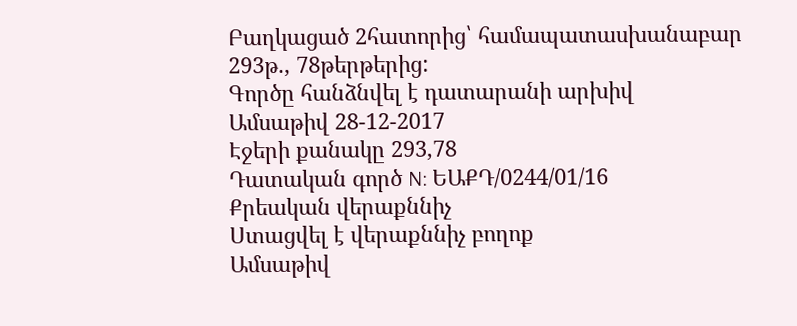Բաղկացած 2հատորից՝ համապատասխանաբար 293թ., 78թերթերից:
Գործը հանձնվել է դատարանի արխիվ
Ամսաթիվ 28-12-2017
Էջերի քանակը 293,78
Դատական գործ N: ԵԱՔԴ/0244/01/16
Քրեական վերաքննիչ
Ստացվել է վերաքննիչ բողոք
Ամսաթիվ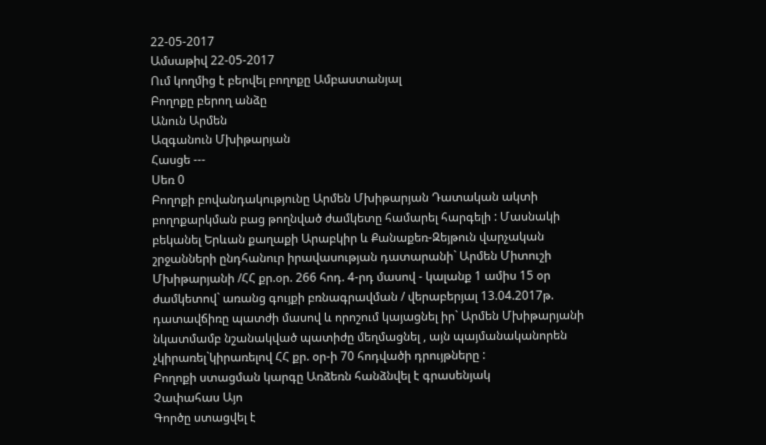22-05-2017
Ամսաթիվ 22-05-2017
Ում կողմից է բերվել բողոքը Ամբաստանյալ
Բողոքը բերող անձը
Անուն Արմեն
Ազգանուն Մխիթարյան
Հասցե ---
Սեռ 0
Բողոքի բովանդակությունը Արմեն Մխիթարյան Դատական ակտի բողոքարկման բաց թողնված ժամկետը համարել հարգելի : Մասնակի բեկանել Երևան քաղաքի Արաբկիր և Քանաքեռ-Զեյթուն վարչական շրջանների ընդհանուր իրավասության դատարանի` Արմեն Միտուշի Մխիթարյանի /ՀՀ քր.օր. 266 հոդ. 4-րդ մասով - կալանք 1 ամիս 15 օր ժամկետով` առանց գույքի բռնագրավման / վերաբերյալ 13.04.2017թ. դատավճիռը պատժի մասով և որոշում կայացնել իր` Արմեն Մխիթարյանի նկատմամբ նշանակված պատիժը մեղմացնել , այն պայմանականորեն չկիրառել`կիրառելով ՀՀ քր. օր-ի 70 հոդվածի դրույթները :
Բողոքի ստացման կարգը Առձեռն հանձնվել է գրասենյակ
Չափահաս Այո
Գործը ստացվել է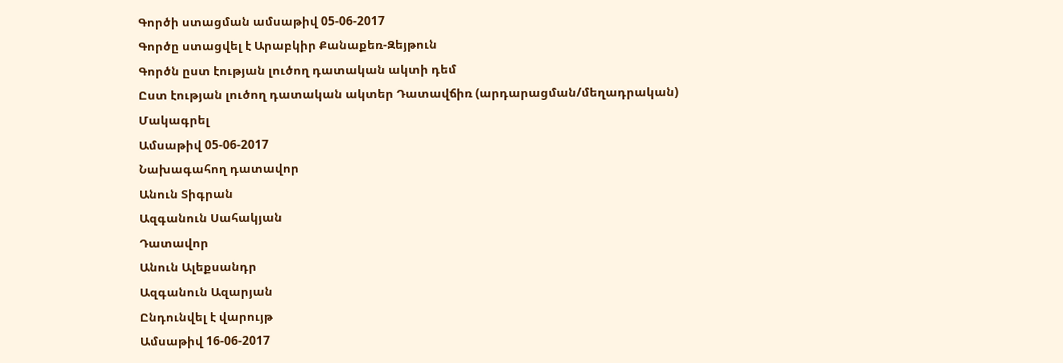Գործի ստացման ամսաթիվ 05-06-2017
Գործը ստացվել է Արաբկիր Քանաքեռ-Զեյթուն
Գործն ըստ էության լուծող դատական ակտի դեմ
Ըստ էության լուծող դատական ակտեր Դատավճիռ (արդարացման/մեղադրական)
Մակագրել
Ամսաթիվ 05-06-2017
Նախագահող դատավոր
Անուն Տիգրան
Ազգանուն Սահակյան
Դատավոր
Անուն Ալեքսանդր
Ազգանուն Ազարյան
Ընդունվել է վարույթ
Ամսաթիվ 16-06-2017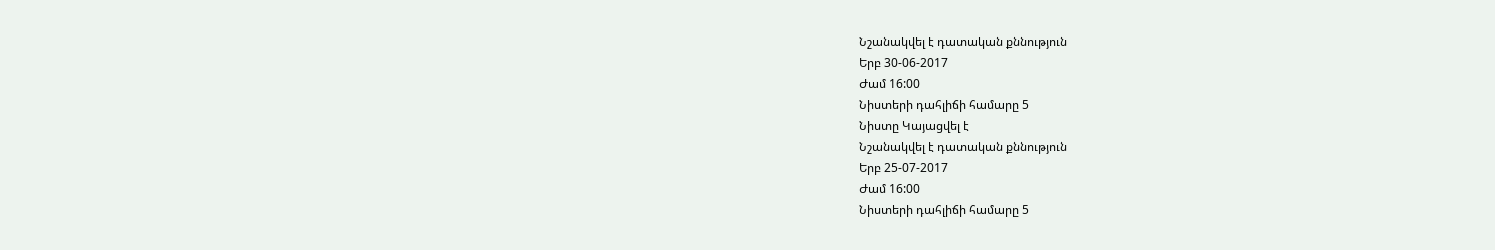Նշանակվել է դատական քննություն
Երբ 30-06-2017
Ժամ 16:00
Նիստերի դահլիճի համարը 5
Նիստը Կայացվել է
Նշանակվել է դատական քննություն
Երբ 25-07-2017
Ժամ 16:00
Նիստերի դահլիճի համարը 5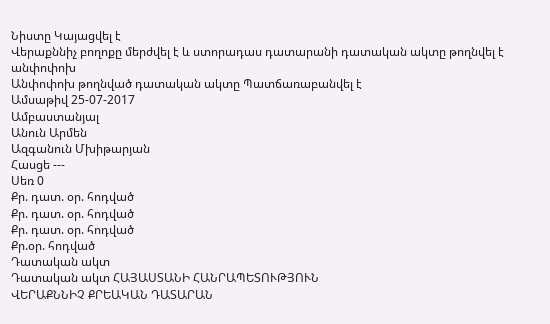Նիստը Կայացվել է
Վերաքննիչ բողոքը մերժվել է և ստորադաս դատարանի դատական ակտը թողնվել է անփոփոխ
Անփոփոխ թողնված դատական ակտը Պատճառաբանվել է
Ամսաթիվ 25-07-2017
Ամբաստանյալ
Անուն Արմեն
Ազգանուն Մխիթարյան
Հասցե ---
Սեռ 0
Քր. դատ. օր. հոդված
Քր. դատ. օր. հոդված
Քր. դատ. օր. հոդված
Քր.օր. հոդված
Դատական ակտ
Դատական ակտ ՀԱՅԱՍՏԱՆԻ ՀԱՆՐԱՊԵՏՈՒԹՅՈՒՆ
ՎԵՐԱՔՆՆԻՉ ՔՐԵԱԿԱՆ ԴԱՏԱՐԱՆ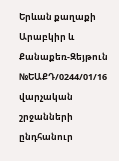Երևան քաղաքի Արաբկիր և Քանաքեռ-Զեյթուն №ԵԱՔԴ/0244/01/16
վարչական շրջանների ընդհանուր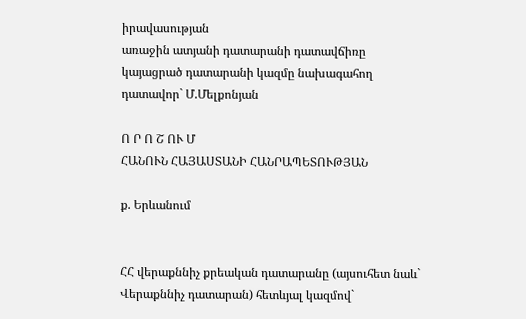իրավասության
առաջին ատյանի դատարանի դատավճիռը
կայացրած դատարանի կազմը նախագահող
դատավոր` Մ.Մելքոնյան

Ո Ր Ո Շ ՈՒ Մ
ՀԱՆՈՒՆ ՀԱՅԱՍՏԱՆԻ ՀԱՆՐԱՊԵՏՈՒԹՅԱՆ

ք. Երևանում


ՀՀ վերաքննիչ քրեական դատարանը (այսուհետ նաև`
Վերաքննիչ դատարան) հետևյալ կազմով`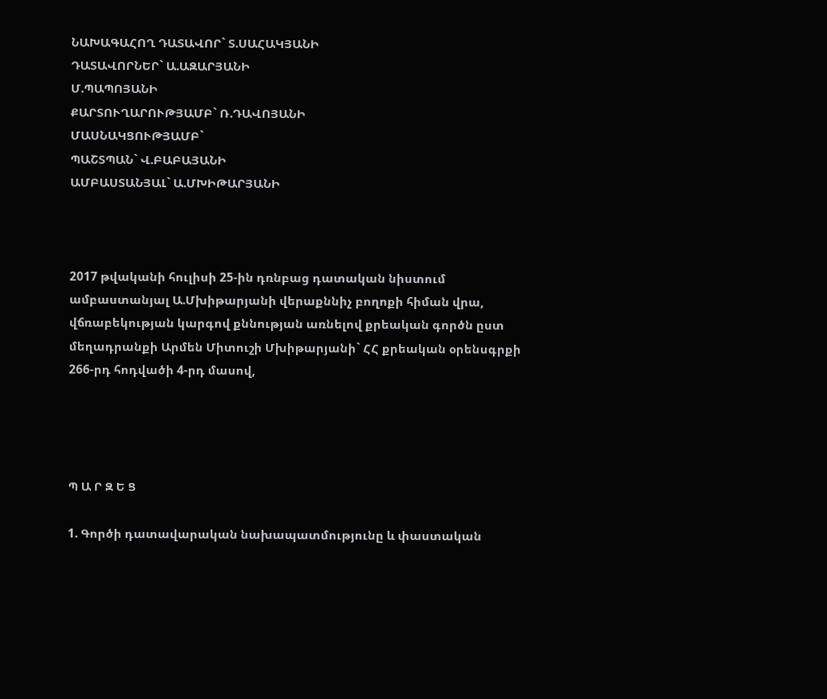ՆԱԽԱԳԱՀՈՂ ԴԱՏԱՎՈՐ` Տ.ՍԱՀԱԿՅԱՆԻ
ԴԱՏԱՎՈՐՆԵՐ` Ա.ԱԶԱՐՅԱՆԻ
Մ.ՊԱՊՈՅԱՆԻ
ՔԱՐՏՈՒՂԱՐՈՒԹՅԱՄԲ` Ռ.ԴԱՎՈՅԱՆԻ
ՄԱՍՆԱԿՑՈՒԹՅԱՄԲ`
ՊԱՇՏՊԱՆ` Վ.ԲԱԲԱՅԱՆԻ
ԱՄԲԱՍՏԱՆՅԱԼ` Ա.ՄԽԻԹԱՐՅԱՆԻ



2017 թվականի հուլիսի 25-ին դռնբաց դատական նիստում ամբաստանյալ Ա.Մխիթարյանի վերաքննիչ բողոքի հիման վրա, վճռաբեկության կարգով քննության առնելով քրեական գործն ըստ մեղադրանքի Արմեն Միտուշի Մխիթարյանի` ՀՀ քրեական օրենսգրքի 266-րդ հոդվածի 4-րդ մասով,




Պ Ա Ր Զ Ե Ց

1. Գործի դատավարական նախապատմությունը և փաստական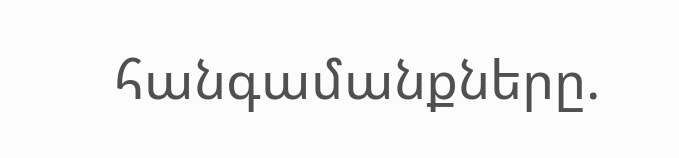հանգամանքները.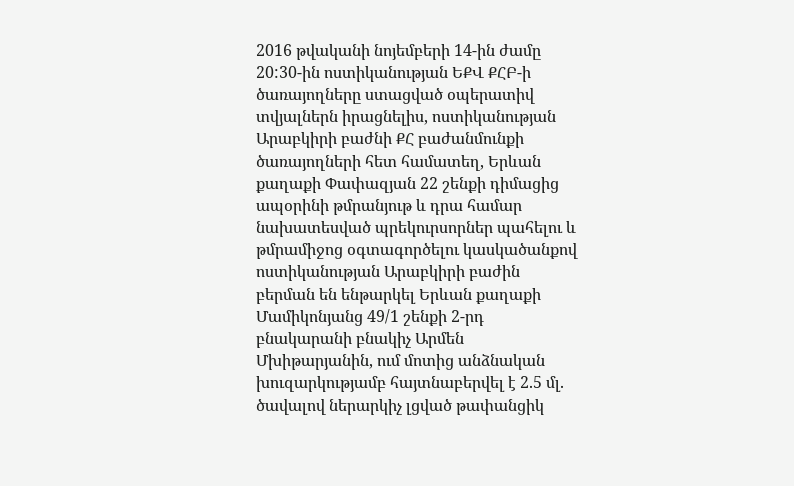2016 թվականի նոյեմբերի 14-ին ժամը 20:30-ին ոստիկանության ԵՔՎ ՔՀԲ-ի ծառայողները ստացված օպերատիվ տվյալներն իրացնելիս, ոստիկանության Արաբկիրի բաժնի ՔՀ բաժանմունքի ծառայողների հետ համատեղ, Երևան քաղաքի Փափազյան 22 շենքի դիմացից ապօրինի թմրանյութ և դրա համար նախատեսված պրեկուրսորներ պահելու և թմրամիջոց օգտագործելու կասկածանքով ոստիկանության Արաբկիրի բաժին բերման են ենթարկել Երևան քաղաքի Մամիկոնյանց 49/1 շենքի 2-րդ բնակարանի բնակիչ Արմեն Մխիթարյանին, ում մոտից անձնական խուզարկությամբ հայտնաբերվել է 2.5 մլ. ծավալով ներարկիչ լցված թափանցիկ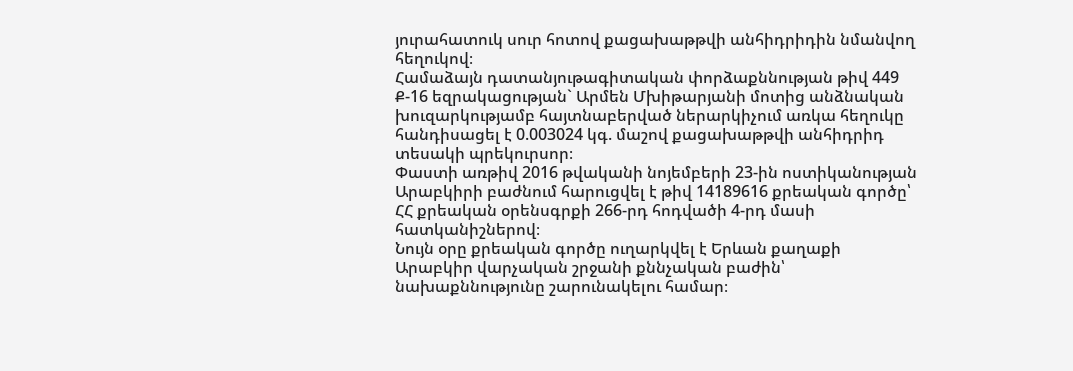յուրահատուկ սուր հոտով քացախաթթվի անհիդրիդին նմանվող հեղուկով։
Համաձայն դատանյութագիտական փորձաքննության թիվ 449 Ք-16 եզրակացության` Արմեն Մխիթարյանի մոտից անձնական խուզարկությամբ հայտնաբերված ներարկիչում առկա հեղուկը հանդիսացել է 0.003024 կգ. մաշով քացախաթթվի անհիդրիդ տեսակի պրեկուրսոր։
Փաստի առթիվ 2016 թվականի նոյեմբերի 23-ին ոստիկանության Արաբկիրի բաժնում հարուցվել է թիվ 14189616 քրեական գործը՝ ՀՀ քրեական օրենսգրքի 266-րդ հոդվածի 4-րդ մասի հատկանիշներով։
Նույն օրը քրեական գործը ուղարկվել է Երևան քաղաքի Արաբկիր վարչական շրջանի քննչական բաժին՝ նախաքննությունը շարունակելու համար։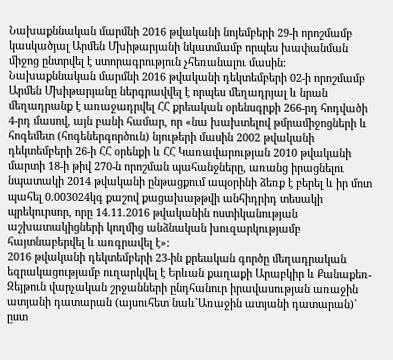Նախաքննական մարմնի 2016 թվականի նոյեմբերի 29-ի որոշմամբ կասկածյալ Արմեն Մխիթարյանի նկատմամբ որպես խափանման միջոց ընտրվել է ստորագրություն չհեռանալու մասին:
Նախաքննական մարմնի 2016 թվականի դեկտեմբերի 02-ի որոշմամբ Արմեն Մխիթարյանը ներգրավվել է որպես մեղադրյալ և նրան մեղադրանք է առաջադրվել ՀՀ քրեական օրենսգրքի 266-րդ հոդվածի 4-րդ մասով, այն բանի համար, որ «նա խախտելով թմրամիջոցների և հոգեմետ (հոգեներգործուն) նյութերի մասին 2002 թվականի դեկտեմբերի 26-ի ՀՀ օրենքի և ՀՀ Կառավարության 2010 թվականի մարտի 18-ի թիվ 270-ն որոշման պահանջները, առանց իրացնելու նպատակի 2014 թվականի ընթացքում ապօրինի ձեռք է բերել և իր մոտ պահել 0.003024կգ քաշով քացախաթթվի անհիդրիդ տեսակի պրեկուրսոր, որը 14.11.2016 թվականին ոստիկանության աշխատակիցների կողմից անձնական խուզարկությամբ հայտնաբերվել և առգրավել է»:
2016 թվականի դեկտեմբերի 23-ին քրեական գործը մեղադրական եզրակացությամբ ուղարկվել է Երևան քաղաքի Արաբկիր և Քանաքեռ-Զեյթուն վարչական շրջանների ընդհանուր իրավասության առաջին ատյանի դատարան (այսուհետ նաև`Առաջին ատյանի դատարան)` ըստ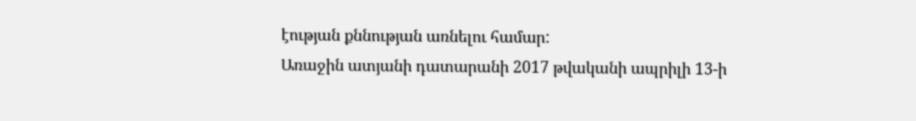էության քննության առնելու համար:
Առաջին ատյանի դատարանի 2017 թվականի ապրիլի 13-ի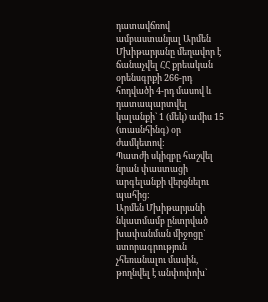դատավճռով ամբաստանյալ Արմեն Մխիթարյանը մեղավոր է ճանաչվել ՀՀ քրեական օրենսգրքի 266-րդ հոդվածի 4-րդ մասով և դատապարտվել կալանքի` 1 (մեկ) ամիս 15 (տասնհինգ) օր ժամկետով:
Պատժի սկիզբը հաշվել նրան փաստացի արգելանքի վերցնելու պահից:
Արմեն Մխիթարյանի նկատմամբ ընտրված խափանման միջոցը` ստորագրություն չհեռանալու մասին, թողնվել է անփոփոխ`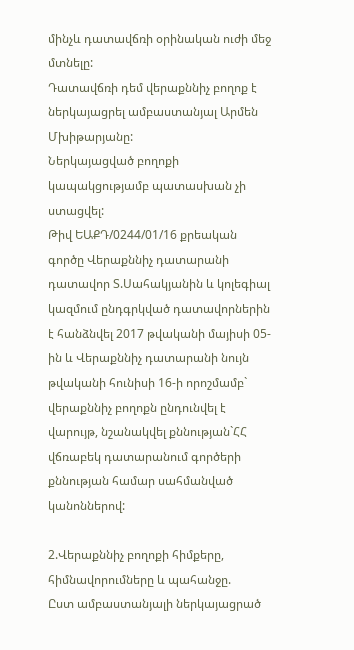մինչև դատավճռի օրինական ուժի մեջ մտնելը:
Դատավճռի դեմ վերաքննիչ բողոք է ներկայացրել ամբաստանյալ Արմեն Մխիթարյանը:
Ներկայացված բողոքի կապակցությամբ պատասխան չի ստացվել:
Թիվ ԵԱՔԴ/0244/01/16 քրեական գործը Վերաքննիչ դատարանի դատավոր Տ.Սահակյանին և կոլեգիալ կազմում ընդգրկված դատավորներին է հանձնվել 2017 թվականի մայիսի 05-ին և Վերաքննիչ դատարանի նույն թվականի հունիսի 16-ի որոշմամբ` վերաքննիչ բողոքն ընդունվել է վարույթ, նշանակվել քննության`ՀՀ վճռաբեկ դատարանում գործերի քննության համար սահմանված կանոններով:

2.Վերաքննիչ բողոքի հիմքերը, հիմնավորումները և պահանջը.
Ըստ ամբաստանյալի ներկայացրած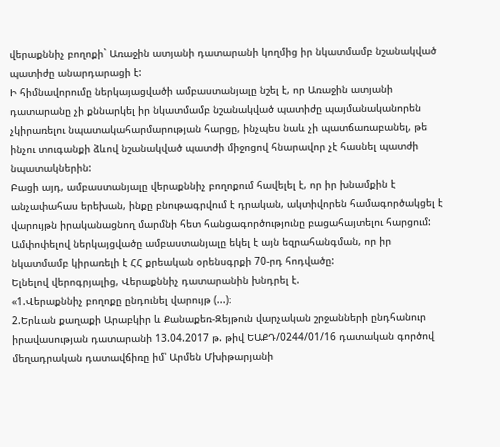վերաքննիչ բողոքի` Առաջին ատյանի դատարանի կողմից իր նկատմամբ նշանակված պատիժը անարդարացի է:
Ի հիմնավորումը ներկայացվածի ամբաստանյալը նշել է, որ Առաջին ատյանի դատարանը չի քննարկել իր նկատմամբ նշանակված պատիժը պայմանականորեն չկիրառելու նպատակահարմարության հարցը, ինչպես նաև չի պատճառաբանել, թե ինչու տուգանքի ձևով նշանակված պատժի միջոցով հնարավոր չէ հասնել պատժի նպատակներին:
Բացի այդ, ամբաստանյալը վերաքննիչ բողոքում հավելել է, որ իր խնամքին է անչափահաս երեխան, ինքը բնութագրվում է դրական, ակտիվորեն համագործակցել է վարույթն իրականացնող մարմնի հետ հանցագործությունը բացահայտելու հարցում:
Ամփոփելով ներկայցվածը ամբաստանյալը եկել է այն եզրահանգման, որ իր նկատմամբ կիրառելի է ՀՀ քրեական օրենսգրքի 70-րդ հոդվածը:
Ելնելով վերոգրյալից, Վերաքննիչ դատարանին խնդրել է.
«1.Վերաքննիչ բողոքը ընդունել վարույթ (...)։
2.Երևան քաղաքի Արաբկիր և Քանաքեռ-Զեյթուն վարչական շրջանների ընդհանուր իրավասության դատարանի 13.04.2017 թ. թիվ ԵԱՔԴ/0244/01/16 դատական գործով մեղադրական դատավճիռը իմ՝ Արմեն Մխիթարյանի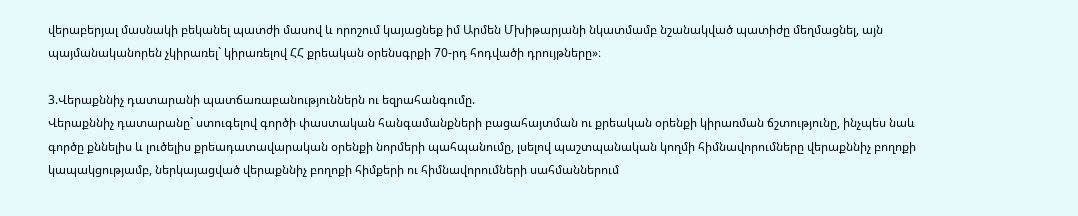վերաբերյալ մասնակի բեկանել պատժի մասով և որոշում կայացնեք իմ Արմեն Մխիթարյանի նկատմամբ նշանակված պատիժը մեղմացնել, այն պայմանականորեն չկիրառել` կիրառելով ՀՀ քրեական օրենսգրքի 70-րդ հոդվածի դրույթները»։

3.Վերաքննիչ դատարանի պատճառաբանություններն ու եզրահանգումը.
Վերաքննիչ դատարանը` ստուգելով գործի փաստական հանգամանքների բացահայտման ու քրեական օրենքի կիրառման ճշտությունը, ինչպես նաև գործը քննելիս և լուծելիս քրեադատավարական օրենքի նորմերի պահպանումը, լսելով պաշտպանական կողմի հիմնավորումները վերաքննիչ բողոքի կապակցությամբ, ներկայացված վերաքննիչ բողոքի հիմքերի ու հիմնավորումների սահմաններում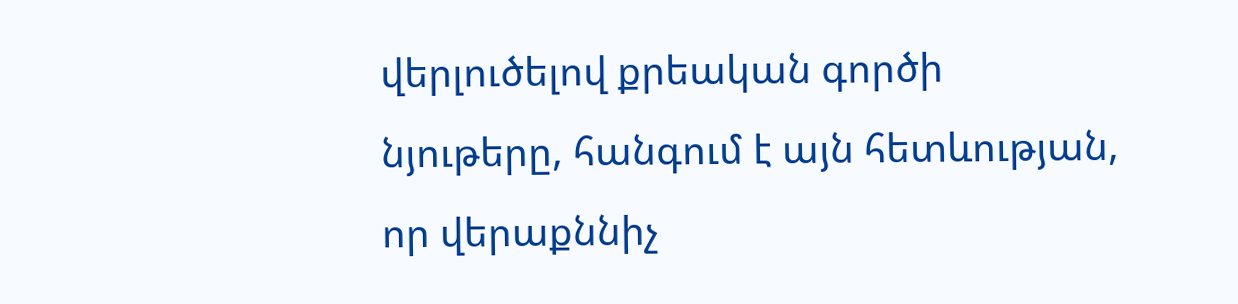վերլուծելով քրեական գործի նյութերը, հանգում է այն հետևության, որ վերաքննիչ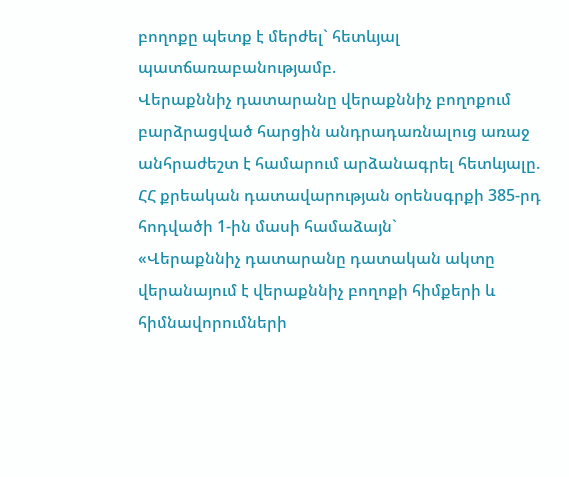բողոքը պետք է մերժել` հետևյալ պատճառաբանությամբ.
Վերաքննիչ դատարանը վերաքննիչ բողոքում բարձրացված հարցին անդրադառնալուց առաջ անհրաժեշտ է համարում արձանագրել հետևյալը.
ՀՀ քրեական դատավարության օրենսգրքի 385-րդ հոդվածի 1-ին մասի համաձայն`
«Վերաքննիչ դատարանը դատական ակտը վերանայում է վերաքննիչ բողոքի հիմքերի և հիմնավորումների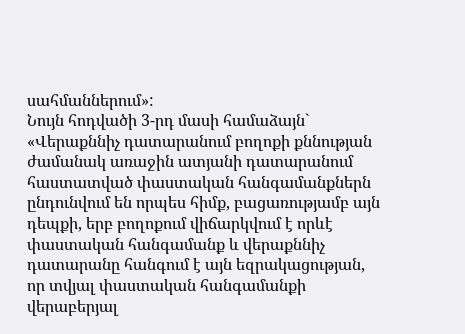սահմաններում»:
Նույն հոդվածի 3-րդ մասի համաձայն`
«Վերաքննիչ դատարանում բողոքի քննության ժամանակ առաջին ատյանի դատարանում հաստատված փաստական հանգամանքներն ընդունվում են որպես հիմք, բացառությամբ այն դեպքի, երբ բողոքում վիճարկվում է որևէ փաստական հանգամանք և վերաքննիչ դատարանը հանգում է այն եզրակացության, որ տվյալ փաստական հանգամանքի վերաբերյալ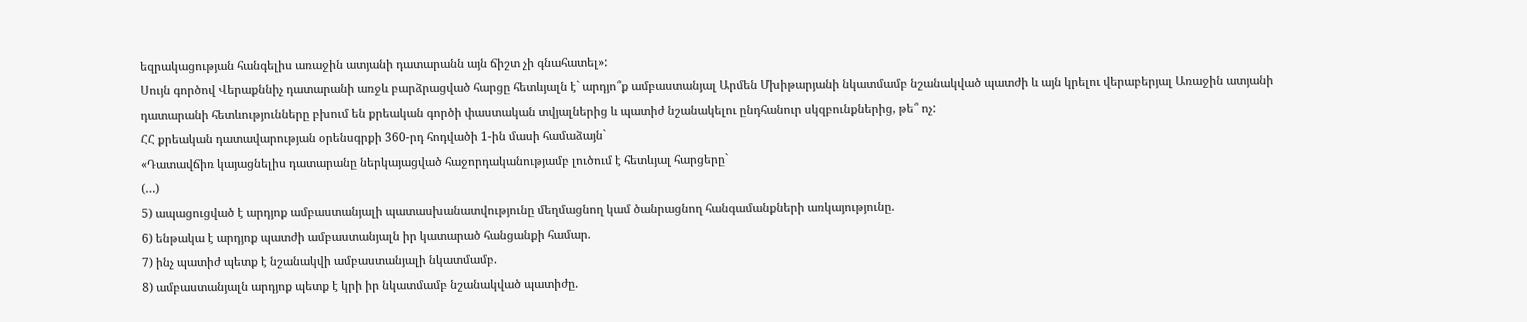եզրակացության հանգելիս առաջին ատյանի դատարանն այն ճիշտ չի գնահատել»:
Սույն գործով Վերաքննիչ դատարանի առջև բարձրացված հարցը հետևյալն է` արդյո՞ք ամբաստանյալ Արմեն Մխիթարյանի նկատմամբ նշանակված պատժի և այն կրելու վերաբերյալ Առաջին ատյանի դատարանի հետևությունները բխում են քրեական գործի փաստական տվյալներից և պատիժ նշանակելու ընդհանուր սկզբունքներից, թե՞ ոչ:
ՀՀ քրեական դատավարության օրենսգրքի 360-րդ հոդվածի 1-ին մասի համաձայն`
«Դատավճիռ կայացնելիս դատարանը ներկայացված հաջորդականությամբ լուծում է հետևյալ հարցերը`
(…)
5) ապացուցված է արդյոք ամբաստանյալի պատասխանատվությունը մեղմացնող կամ ծանրացնող հանգամանքների առկայությունը.
6) ենթակա է արդյոք պատժի ամբաստանյալն իր կատարած հանցանքի համար.
7) ինչ պատիժ պետք է նշանակվի ամբաստանյալի նկատմամբ.
8) ամբաստանյալն արդյոք պետք է կրի իր նկատմամբ նշանակված պատիժը.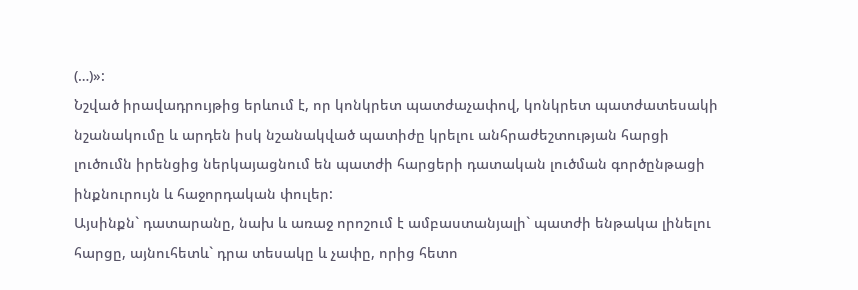(…)»:
Նշված իրավադրույթից երևում է, որ կոնկրետ պատժաչափով, կոնկրետ պատժատեսակի նշանակումը և արդեն իսկ նշանակված պատիժը կրելու անհրաժեշտության հարցի լուծումն իրենցից ներկայացնում են պատժի հարցերի դատական լուծման գործընթացի ինքնուրույն և հաջորդական փուլեր:
Այսինքն` դատարանը, նախ և առաջ որոշում է ամբաստանյալի` պատժի ենթակա լինելու հարցը, այնուհետև` դրա տեսակը և չափը, որից հետո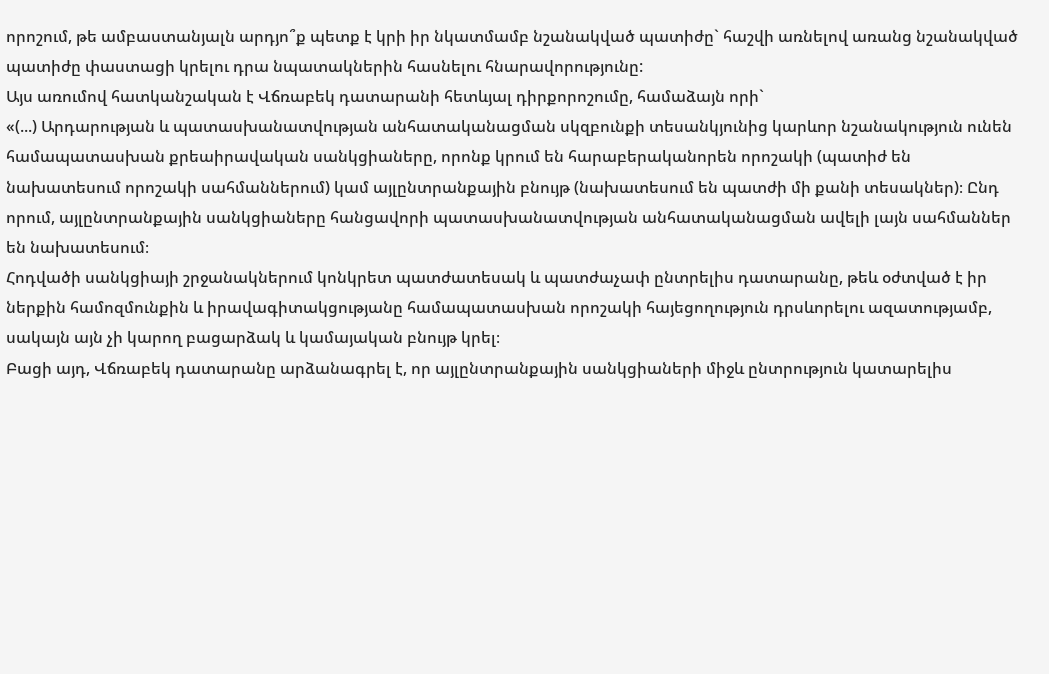որոշում, թե ամբաստանյալն արդյո՞ք պետք է կրի իր նկատմամբ նշանակված պատիժը` հաշվի առնելով առանց նշանակված պատիժը փաստացի կրելու դրա նպատակներին հասնելու հնարավորությունը:
Այս առումով հատկանշական է Վճռաբեկ դատարանի հետևյալ դիրքորոշումը, համաձայն որի`
«(...) Արդարության և պատասխանատվության անհատականացման սկզբունքի տեսանկյունից կարևոր նշանակություն ունեն համապատասխան քրեաիրավական սանկցիաները, որոնք կրում են հարաբերականորեն որոշակի (պատիժ են նախատեսում որոշակի սահմաններում) կամ այլընտրանքային բնույթ (նախատեսում են պատժի մի քանի տեսակներ)։ Ընդ որում, այլընտրանքային սանկցիաները հանցավորի պատասխանատվության անհատականացման ավելի լայն սահմաններ են նախատեսում։
Հոդվածի սանկցիայի շրջանակներում կոնկրետ պատժատեսակ և պատժաչափ ընտրելիս դատարանը, թեև օժտված է իր ներքին համոզմունքին և իրավագիտակցությանը համապատասխան որոշակի հայեցողություն դրսևորելու ազատությամբ, սակայն այն չի կարող բացարձակ և կամայական բնույթ կրել։
Բացի այդ, Վճռաբեկ դատարանը արձանագրել է, որ այլընտրանքային սանկցիաների միջև ընտրություն կատարելիս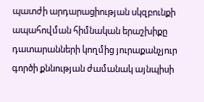պատժի արդարացիության սկզբունքի ապահովման հիմնական երաշխիքը դատարանների կողմից յուրաքանչյուր գործի քննության ժամանակ այնպիսի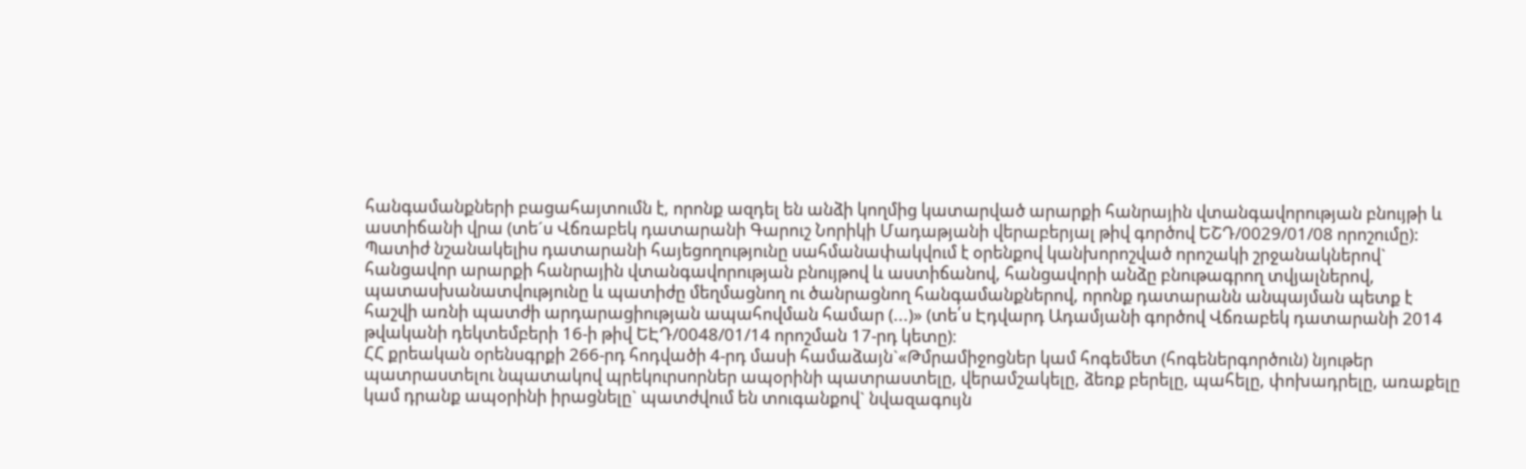հանգամանքների բացահայտումն է, որոնք ազդել են անձի կողմից կատարված արարքի հանրային վտանգավորության բնույթի և աստիճանի վրա (տե´ս Վճռաբեկ դատարանի Գարուշ Նորիկի Մադաթյանի վերաբերյալ թիվ գործով ԵՇԴ/0029/01/08 որոշումը):
Պատիժ նշանակելիս դատարանի հայեցողությունը սահմանափակվում է օրենքով կանխորոշված որոշակի շրջանակներով` հանցավոր արարքի հանրային վտանգավորության բնույթով և աստիճանով, հանցավորի անձը բնութագրող տվյալներով, պատասխանատվությունը և պատիժը մեղմացնող ու ծանրացնող հանգամանքներով, որոնք դատարանն անպայման պետք է հաշվի առնի պատժի արդարացիության ապահովման համար (...)» (տե՛ս Էդվարդ Ադամյանի գործով Վճռաբեկ դատարանի 2014 թվականի դեկտեմբերի 16-ի թիվ ԵԷԴ/0048/01/14 որոշման 17-րդ կետը)։
ՀՀ քրեական օրենսգրքի 266-րդ հոդվածի 4-րդ մասի համաձայն`«Թմրամիջոցներ կամ հոգեմետ (հոգեներգործուն) նյութեր պատրաստելու նպատակով պրեկուրսորներ ապօրինի պատրաստելը, վերամշակելը, ձեռք բերելը, պահելը, փոխադրելը, առաքելը կամ դրանք ապօրինի իրացնելը` պատժվում են տուգանքով` նվազագույն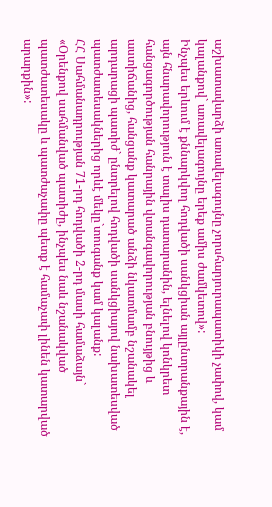աշխատավարձի առավելագույնը չորսհարյուրապատիկի չափով, կամ կալանքով` առավելագույնը երեք ամիս ժամկետով»:
Ինչպես երևում է քննարկվող հոդվածի սանկցիան այլընտրանքային է, այն հնարավորություն է տալիս դատարանին, ելնելով կոնկրետ հանցագործության հանրային վտանգավորության բնույթից և աստիճանից, հանցանք կատարած անձի նկատմամբ նշանակել արդարացի պատիժ` ընտրելով հոդվածի սանկցիայով նախատեսված պատժատեսակներից որևէ մեկը`տուգանք կամ կալանք:
ՀՀ Սահմանադրության 71-րդ հոդվածի 2-րդ մասի համաձայն`
«Օրենքով սահմանված պատիժը, ինչպես նաև նշանակված պատժատեսակը և պատժաչափը պետք է համաչափ լինեն կատարված արարքին»: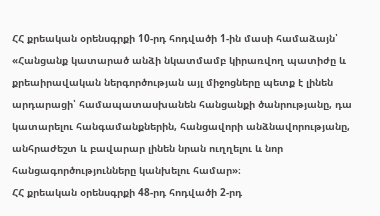ՀՀ քրեական օրենսգրքի 10-րդ հոդվածի 1-ին մասի համաձայն՝
«Հանցանք կատարած անձի նկատմամբ կիրառվող պատիժը և քրեաիրավական ներգործության այլ միջոցները պետք է լինեն արդարացի՝ համապատասխանեն հանցանքի ծանրությանը, դա կատարելու հանգամանքներին, հանցավորի անձնավորությանը, անհրաժեշտ և բավարար լինեն նրան ուղղելու և նոր հանցագործությունները կանխելու համար»։
ՀՀ քրեական օրենսգրքի 48-րդ հոդվածի 2-րդ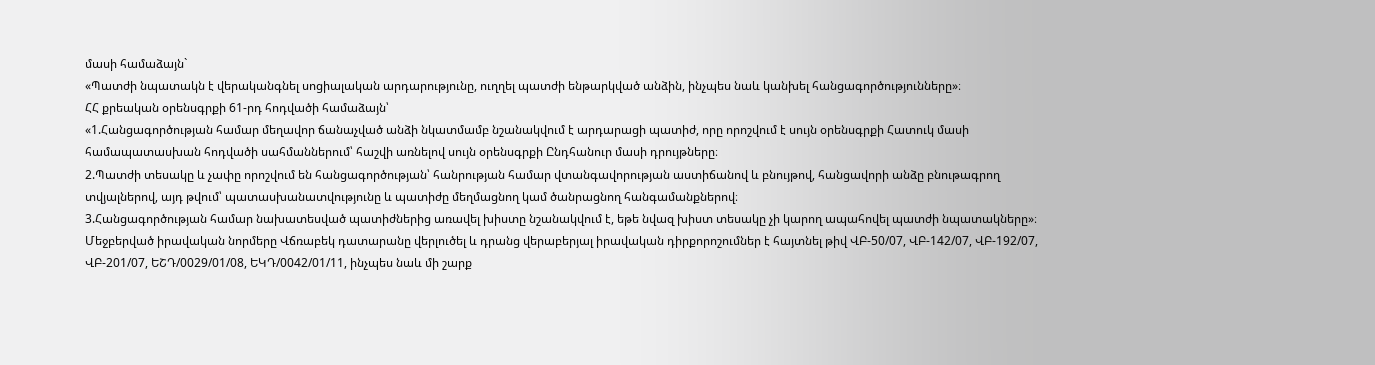մասի համաձայն`
«Պատժի նպատակն է վերականգնել սոցիալական արդարությունը, ուղղել պատժի ենթարկված անձին, ինչպես նաև կանխել հանցագործությունները»։
ՀՀ քրեական օրենսգրքի 61-րդ հոդվածի համաձայն՝
«1.Հանցագործության համար մեղավոր ճանաչված անձի նկատմամբ նշանակվում է արդարացի պատիժ, որը որոշվում է սույն օրենսգրքի Հատուկ մասի համապատասխան հոդվածի սահմաններում՝ հաշվի առնելով սույն օրենսգրքի Ընդհանուր մասի դրույթները։
2.Պատժի տեսակը և չափը որոշվում են հանցագործության՝ հանրության համար վտանգավորության աստիճանով և բնույթով, հանցավորի անձը բնութագրող տվյալներով, այդ թվում՝ պատասխանատվությունը և պատիժը մեղմացնող կամ ծանրացնող հանգամանքներով։
3.Հանցագործության համար նախատեսված պատիժներից առավել խիստը նշանակվում է, եթե նվազ խիստ տեսակը չի կարող ապահովել պատժի նպատակները»։
Մեջբերված իրավական նորմերը Վճռաբեկ դատարանը վերլուծել և դրանց վերաբերյալ իրավական դիրքորոշումներ է հայտնել թիվ ՎԲ-50/07, ՎԲ-142/07, ՎԲ-192/07, ՎԲ-201/07, ԵՇԴ/0029/01/08, ԵԿԴ/0042/01/11, ինչպես նաև մի շարք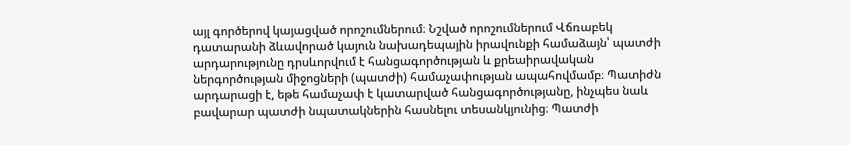այլ գործերով կայացված որոշումներում։ Նշված որոշումներում Վճռաբեկ դատարանի ձևավորած կայուն նախադեպային իրավունքի համաձայն՝ պատժի արդարությունը դրսևորվում է հանցագործության և քրեաիրավական ներգործության միջոցների (պատժի) համաչափության ապահովմամբ։ Պատիժն արդարացի է, եթե համաչափ է կատարված հանցագործությանը, ինչպես նաև բավարար պատժի նպատակներին հասնելու տեսանկյունից։ Պատժի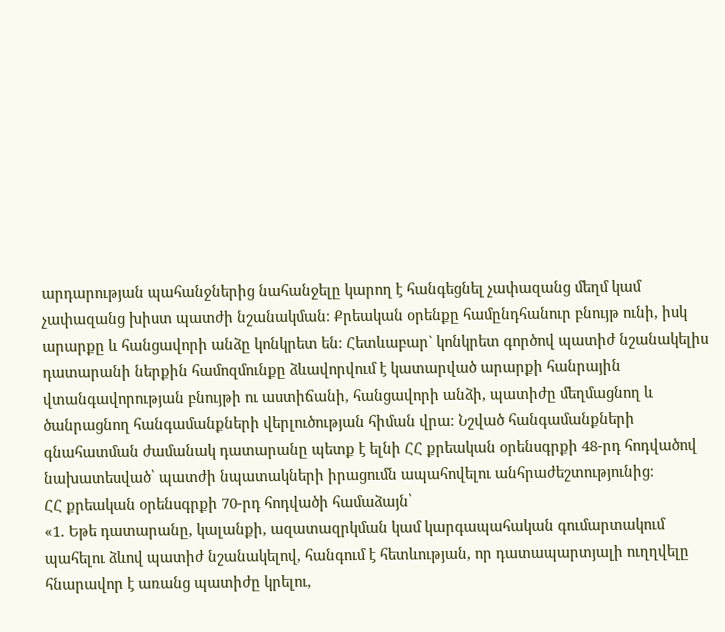արդարության պահանջներից նահանջելը կարող է հանգեցնել չափազանց մեղմ կամ չափազանց խիստ պատժի նշանակման։ Քրեական օրենքը համընդհանուր բնույթ ունի, իսկ արարքը և հանցավորի անձը կոնկրետ են։ Հետևաբար` կոնկրետ գործով պատիժ նշանակելիս դատարանի ներքին համոզմունքը ձևավորվում է կատարված արարքի հանրային վտանգավորության բնույթի ու աստիճանի, հանցավորի անձի, պատիժը մեղմացնող և ծանրացնող հանգամանքների վերլուծության հիման վրա։ Նշված հանգամանքների գնահատման ժամանակ դատարանը պետք է ելնի ՀՀ քրեական օրենսգրքի 48-րդ հոդվածով նախատեսված՝ պատժի նպատակների իրացումն ապահովելու անհրաժեշտությունից։
ՀՀ քրեական օրենսգրքի 70-րդ հոդվածի համաձայն՝
«1. Եթե դատարանը, կալանքի, ազատազրկման կամ կարգապահական գումարտակում պահելու ձևով պատիժ նշանակելով, հանգում է հետևության, որ դատապարտյալի ուղղվելը հնարավոր է առանց պատիժը կրելու,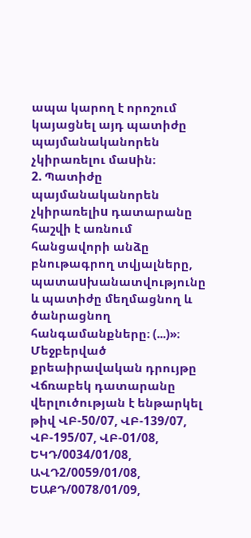ապա կարող է որոշում կայացնել այդ պատիժը պայմանականորեն չկիրառելու մաuին։
2. Պատիժը պայմանականորեն չկիրառելիu դատարանը հաշվի է առնում հանցավորի անձը բնութագրող տվյալները, պատաuխանատվությունը և պատիժը մեղմացնող և ծանրացնող հանգամանքները։ (...)»։
Մեջբերված քրեաիրավական դրույթը Վճռաբեկ դատարանը վերլուծության է ենթարկել թիվ ՎԲ-50/07, ՎԲ-139/07, ՎԲ-195/07, ՎԲ-01/08, ԵԿԴ/0034/01/08, ԱՎԴ2/0059/01/08, ԵԱՔԴ/0078/01/09,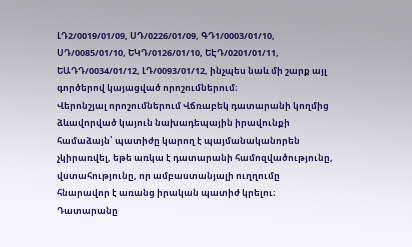ԼԴ2/0019/01/09, ՍԴ/0226/01/09, ԳԴ1/0003/01/10, ՍԴ/0085/01/10, ԵԿԴ/0126/01/10, ԵԷԴ/0201/01/11, ԵԱԴԴ/0034/01/12, ԼԴ/0093/01/12, ինչպես նաև մի շարք այլ գործերով կայացված որոշումներում։
Վերոնշյալ որոշումներում Վճռաբեկ դատարանի կողմից ձևավորված կայուն նախադեպային իրավունքի համաձայն՝ պատիժը կարող է պայմանականորեն չկիրառվել, եթե առկա է դատարանի համոզվածությունը, վստահությունը, որ ամբաստանյալի ուղղումը հնարավոր է առանց իրական պատիժ կրելու։ Դատարանը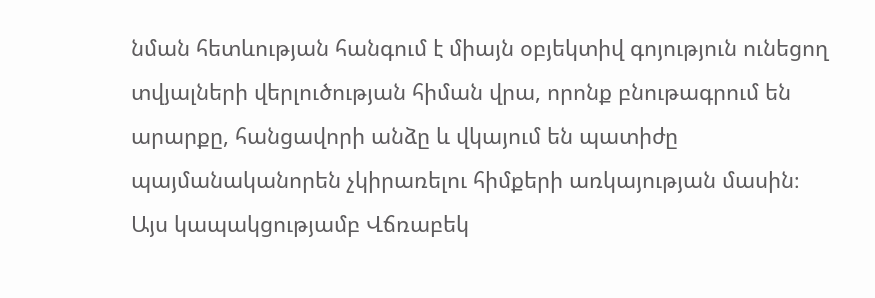նման հետևության հանգում է միայն օբյեկտիվ գոյություն ունեցող տվյալների վերլուծության հիման վրա, որոնք բնութագրում են արարքը, հանցավորի անձը և վկայում են պատիժը պայմանականորեն չկիրառելու հիմքերի առկայության մասին։ Այս կապակցությամբ Վճռաբեկ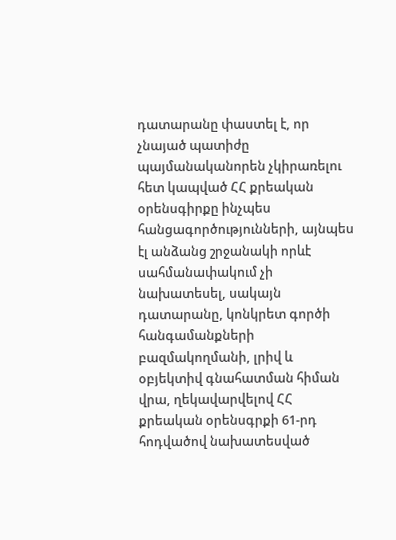դատարանը փաստել է, որ չնայած պատիժը պայմանականորեն չկիրառելու հետ կապված ՀՀ քրեական օրենսգիրքը ինչպես հանցագործությունների, այնպես էլ անձանց շրջանակի որևէ սահմանափակում չի նախատեսել, սակայն դատարանը, կոնկրետ գործի հանգամանքների բազմակողմանի, լրիվ և օբյեկտիվ գնահատման հիման վրա, ղեկավարվելով ՀՀ քրեական օրենսգրքի 61-րդ հոդվածով նախատեսված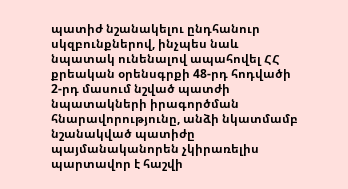պատիժ նշանակելու ընդհանուր սկզբունքներով, ինչպես նաև նպատակ ունենալով ապահովել ՀՀ քրեական օրենսգրքի 48-րդ հոդվածի 2-րդ մասում նշված պատժի նպատակների իրագործման հնարավորությունը, անձի նկատմամբ նշանակված պատիժը պայմանականորեն չկիրառելիս պարտավոր է հաշվի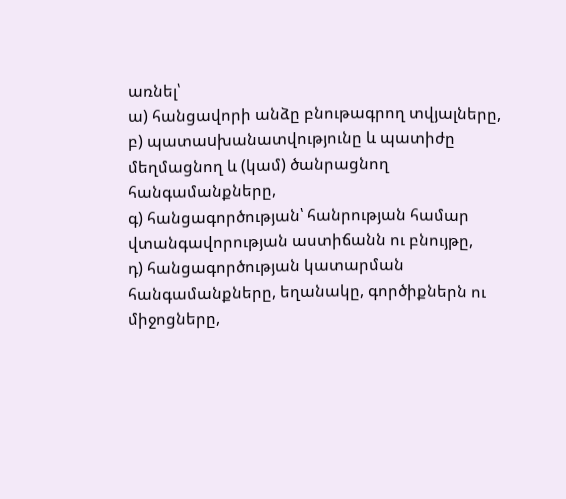առնել՝
ա) հանցավորի անձը բնութագրող տվյալները,
բ) պատաuխանատվությունը և պատիժը մեղմացնող և (կամ) ծանրացնող հանգամանքները,
գ) հանցագործության՝ հանրության համար վտանգավորության աստիճանն ու բնույթը,
դ) հանցագործության կատարման հանգամանքները, եղանակը, գործիքներն ու միջոցները,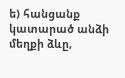ե) հանցանք կատարած անձի մեղքի ձևը,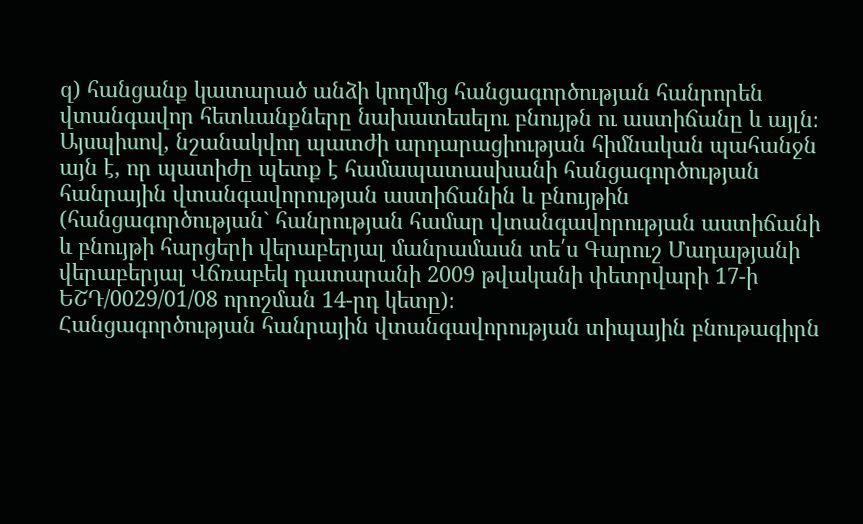զ) հանցանք կատարած անձի կողմից հանցագործության հանրորեն վտանգավոր հետևանքները նախատեսելու բնույթն ու աստիճանը և այլն։
Այսպիսով, նշանակվող պատժի արդարացիության հիմնական պահանջն այն է, որ պատիժը պետք է համապատասխանի հանցագործության հանրային վտանգավորության աստիճանին և բնույթին (հանցագործության` հանրության համար վտանգավորության աստիճանի և բնույթի հարցերի վերաբերյալ մանրամասն տե՛ս Գարուշ Մադաթյանի վերաբերյալ Վճռաբեկ դատարանի 2009 թվականի փետրվարի 17-ի ԵՇԴ/0029/01/08 որոշման 14-րդ կետը)։
Հանցագործության հանրային վտանգավորության տիպային բնութագիրն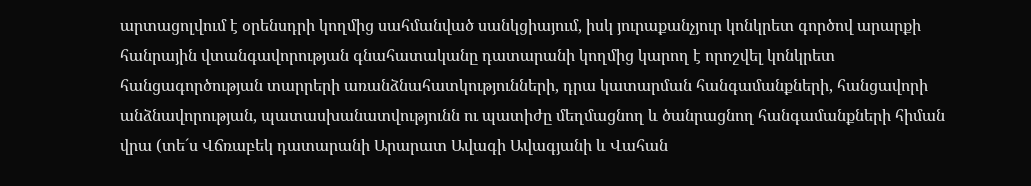արտացոլվում է օրենսդրի կողմից սահմանված սանկցիայում, իսկ յուրաքանչյուր կոնկրետ գործով արարքի հանրային վտանգավորության գնահատականը դատարանի կողմից կարող է որոշվել կոնկրետ հանցագործության տարրերի առանձնահատկությունների, դրա կատարման հանգամանքների, հանցավորի անձնավորության, պատասխանատվությունն ու պատիժը մեղմացնող և ծանրացնող հանգամանքների հիման վրա (տե´ս Վճռաբեկ դատարանի Արարատ Ավագի Ավագյանի և Վահան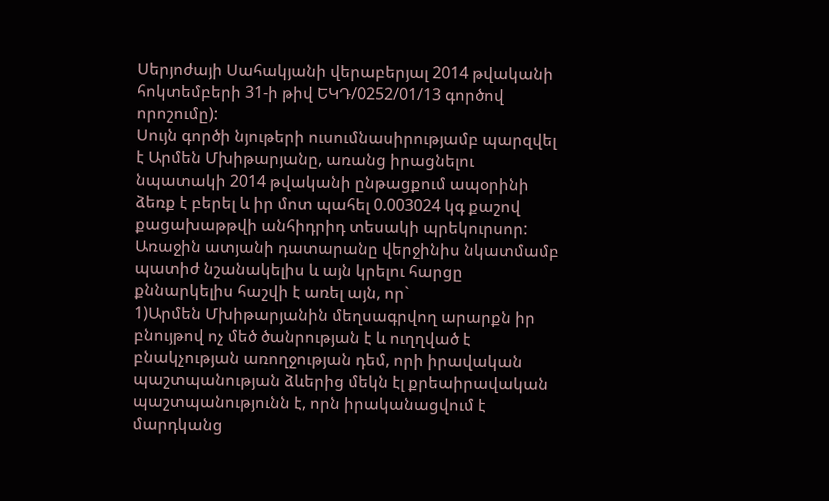Սերյոժայի Սահակյանի վերաբերյալ 2014 թվականի հոկտեմբերի 31-ի թիվ ԵԿԴ/0252/01/13 գործով որոշումը):
Սույն գործի նյութերի ուսումնասիրությամբ պարզվել է Արմեն Մխիթարյանը, առանց իրացնելու նպատակի 2014 թվականի ընթացքում ապօրինի ձեռք է բերել և իր մոտ պահել 0.003024 կգ քաշով քացախաթթվի անհիդրիդ տեսակի պրեկուրսոր:
Առաջին ատյանի դատարանը վերջինիս նկատմամբ պատիժ նշանակելիս և այն կրելու հարցը քննարկելիս հաշվի է առել այն, որ`
1)Արմեն Մխիթարյանին մեղսագրվող արարքն իր բնույթով ոչ մեծ ծանրության է և ուղղված է բնակչության առողջության դեմ, որի իրավական պաշտպանության ձևերից մեկն էլ քրեաիրավական պաշտպանությունն է, որն իրականացվում է մարդկանց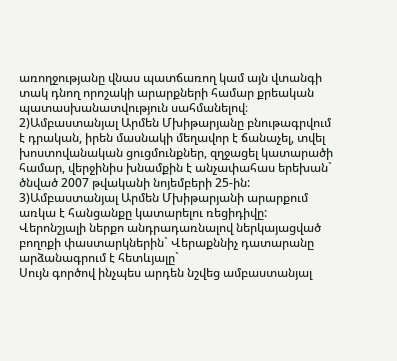առողջությանը վնաս պատճառող կամ այն վտանգի տակ դնող որոշակի արարքների համար քրեական պատասխանատվություն սահմանելով։
2)Ամբաստանյալ Արմեն Մխիթարյանը բնութագրվում է դրական, իրեն մասնակի մեղավոր է ճանաչել, տվել խոստովանական ցուցմունքներ, զղջացել կատարածի համար, վերջինիս խնամքին է անչափահաս երեխան` ծնված 2007 թվականի նոյեմբերի 25-ին:
3)Ամբաստանյալ Արմեն Մխիթարյանի արարքում առկա է հանցանքը կատարելու ռեցիդիվը:
Վերոնշյալի ներքո անդրադառնալով ներկայացված բողոքի փաստարկներին` Վերաքննիչ դատարանը արձանագրում է հետևյալը`
Սույն գործով ինչպես արդեն նշվեց ամբաստանյալ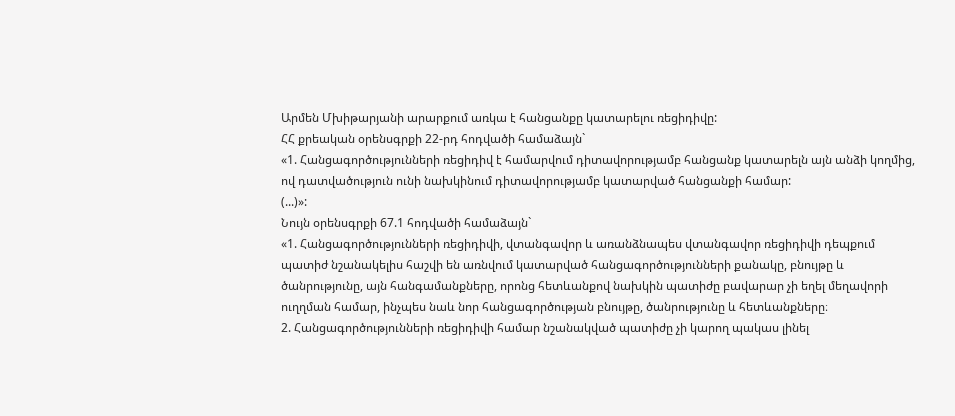Արմեն Մխիթարյանի արարքում առկա է հանցանքը կատարելու ռեցիդիվը:
ՀՀ քրեական օրենսգրքի 22-րդ հոդվածի համաձայն`
«1. Հանցագործությունների ռեցիդիվ է համարվում դիտավորությամբ հանցանք կատարելն այն անձի կողմից, ով դատվածություն ունի նախկինում դիտավորությամբ կատարված հանցանքի համար:
(...)»:
Նույն օրենսգրքի 67.1 հոդվածի համաձայն`
«1. Հանցագործությունների ռեցիդիվի, վտանգավոր և առանձնապես վտանգավոր ռեցիդիվի դեպքում պատիժ նշանակելիս հաշվի են առնվում կատարված հանցագործությունների քանակը, բնույթը և ծանրությունը, այն հանգամանքները, որոնց հետևանքով նախկին պատիժը բավարար չի եղել մեղավորի ուղղման համար, ինչպես նաև նոր հանցագործության բնույթը, ծանրությունը և հետևանքները։
2. Հանցագործությունների ռեցիդիվի համար նշանակված պատիժը չի կարող պակաս լինել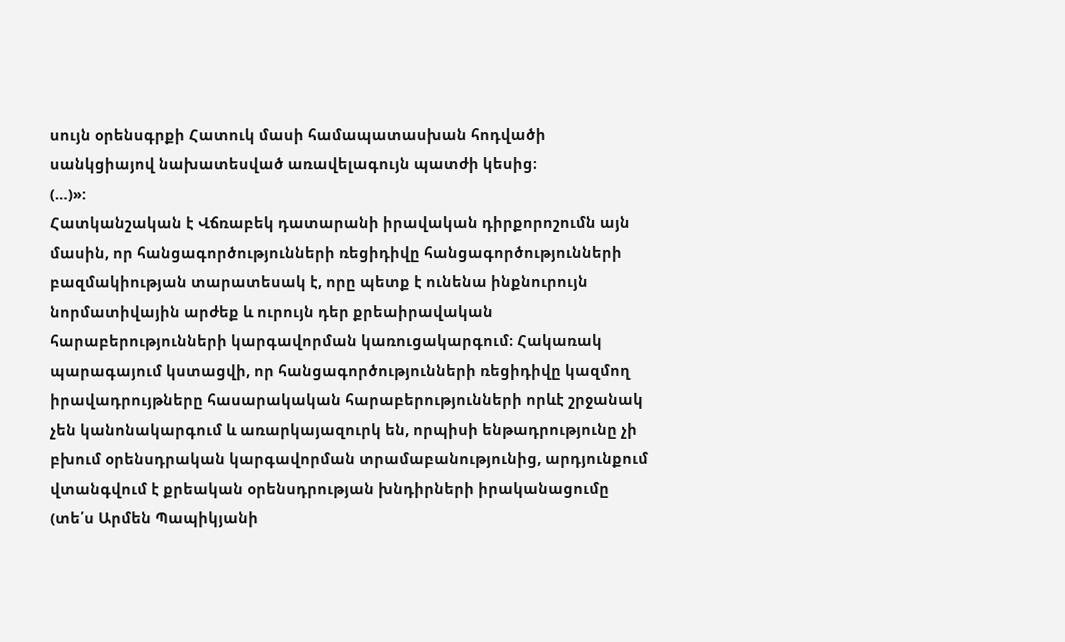սույն օրենսգրքի Հատուկ մասի համապատասխան հոդվածի սանկցիայով նախատեսված առավելագույն պատժի կեսից։
(…)»:
Հատկանշական է Վճռաբեկ դատարանի իրավական դիրքորոշումն այն մասին, որ հանցագործությունների ռեցիդիվը հանցագործությունների բազմակիության տարատեսակ է, որը պետք է ունենա ինքնուրույն նորմատիվային արժեք և ուրույն դեր քրեաիրավական հարաբերությունների կարգավորման կառուցակարգում։ Հակառակ պարագայում կստացվի, որ հանցագործությունների ռեցիդիվը կազմող իրավադրույթները հասարակական հարաբերությունների որևէ շրջանակ չեն կանոնակարգում և առարկայազուրկ են, որպիսի ենթադրությունը չի բխում օրենսդրական կարգավորման տրամաբանությունից, արդյունքում վտանգվում է քրեական օրենսդրության խնդիրների իրականացումը (տե՛ս Արմեն Պապիկյանի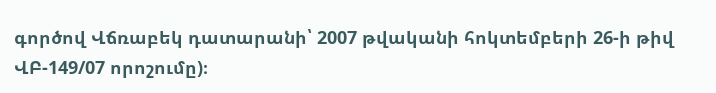գործով Վճռաբեկ դատարանի՝ 2007 թվականի հոկտեմբերի 26-ի թիվ ՎԲ-149/07 որոշումը)։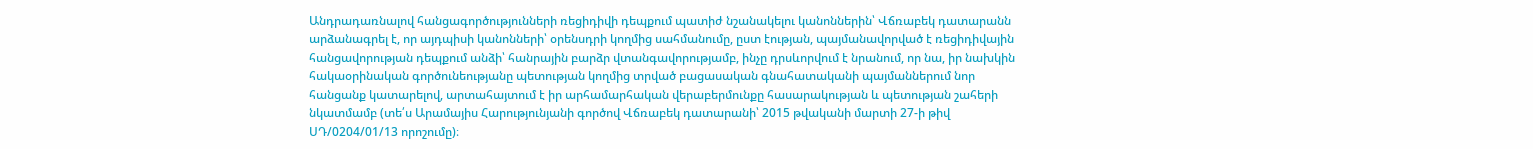Անդրադառնալով հանցագործությունների ռեցիդիվի դեպքում պատիժ նշանակելու կանոններին՝ Վճռաբեկ դատարանն արձանագրել է, որ այդպիսի կանոնների՝ օրենսդրի կողմից սահմանումը, ըստ էության, պայմանավորված է ռեցիդիվային հանցավորության դեպքում անձի՝ հանրային բարձր վտանգավորությամբ, ինչը դրսևորվում է նրանում, որ նա, իր նախկին հակաօրինական գործունեությանը պետության կողմից տրված բացասական գնահատականի պայմաններում նոր հանցանք կատարելով, արտահայտում է իր արհամարհական վերաբերմունքը հասարակության և պետության շահերի նկատմամբ (տե՛ս Արամայիս Հարությունյանի գործով Վճռաբեկ դատարանի՝ 2015 թվականի մարտի 27-ի թիվ ՍԴ/0204/01/13 որոշումը)։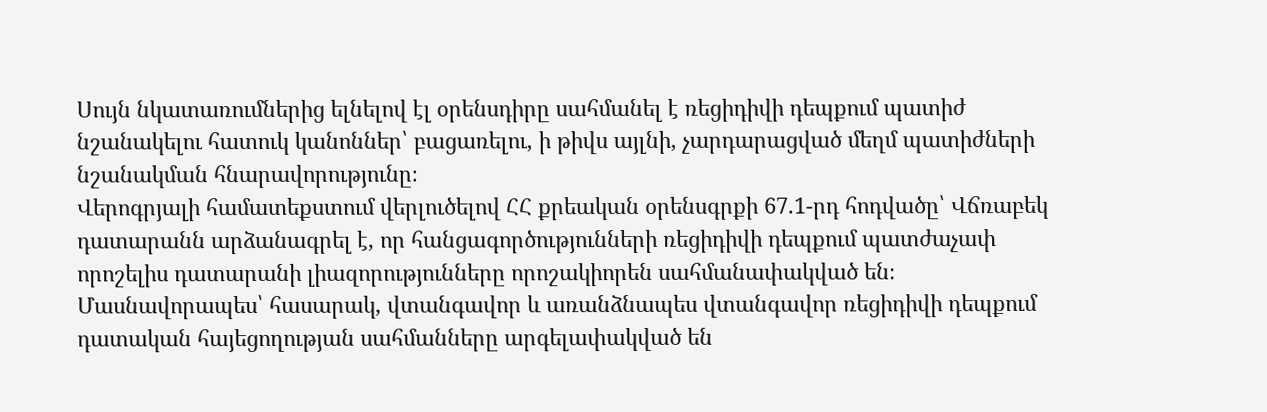Սույն նկատառումներից ելնելով էլ օրենսդիրը սահմանել է ռեցիդիվի դեպքում պատիժ նշանակելու հատուկ կանոններ՝ բացառելու, ի թիվս այլնի, չարդարացված մեղմ պատիժների նշանակման հնարավորությունը։
Վերոգրյալի համատեքստում վերլուծելով ՀՀ քրեական օրենսգրքի 67.1-րդ հոդվածը՝ Վճռաբեկ դատարանն արձանագրել է, որ հանցագործությունների ռեցիդիվի դեպքում պատժաչափ որոշելիս դատարանի լիազորությունները որոշակիորեն սահմանափակված են։ Մասնավորապես՝ հասարակ, վտանգավոր և առանձնապես վտանգավոր ռեցիդիվի դեպքում դատական հայեցողության սահմանները արգելափակված են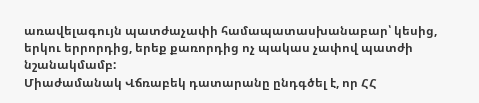առավելագույն պատժաչափի համապատասխանաբար՝ կեսից, երկու երրորդից, երեք քառորդից ոչ պակաս չափով պատժի նշանակմամբ:
Միաժամանակ Վճռաբեկ դատարանը ընդգծել է, որ ՀՀ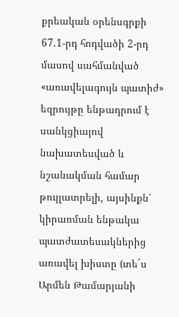քրեական օրենսգրքի 67.1-րդ հոդվածի 2-րդ մասով սահմանված «առավելագույն պատիժ» եզրույթը ենթադրում է սանկցիայով նախատեսված և նշանակման համար թույլատրելի, այսինքն՝ կիրառման ենթակա պատժատեսակներից առավել խիստը (տե´ս Արմեն Թամարյանի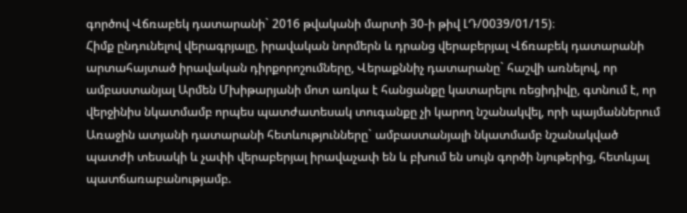գործով Վճռաբեկ դատարանի` 2016 թվականի մարտի 30-ի թիվ ԼԴ/0039/01/15)։
Հիմք ընդունելով վերագրյալը, իրավական նորմերն և դրանց վերաբերյալ Վճռաբեկ դատարանի արտահայտած իրավական դիրքորոշումները, Վերաքննիչ դատարանը` հաշվի առնելով, որ ամբաստանյալ Արմեն Մխիթարյանի մոտ առկա է հանցանքը կատարելու ռեցիդիվը, գտնում է, որ վերջինիս նկատմամբ որպես պատժատեսակ տուգանքը չի կարող նշանակվել, որի պայմաններում Առաջին ատյանի դատարանի հետևությունները` ամբաստանյալի նկատմամբ նշանակված պատժի տեսակի և չափի վերաբերյալ իրավաչափ են և բխում են սույն գործի նյութերից, հետևյալ պատճառաբանությամբ.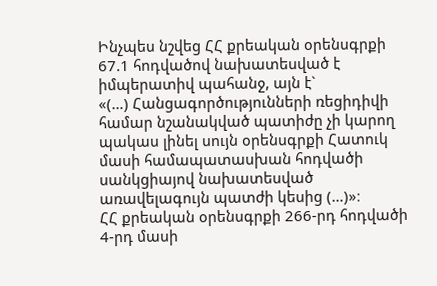Ինչպես նշվեց ՀՀ քրեական օրենսգրքի 67.1 հոդվածով նախատեսված է իմպերատիվ պահանջ, այն է`
«(…) Հանցագործությունների ռեցիդիվի համար նշանակված պատիժը չի կարող պակաս լինել սույն օրենսգրքի Հատուկ մասի համապատասխան հոդվածի սանկցիայով նախատեսված առավելագույն պատժի կեսից (…)»։
ՀՀ քրեական օրենսգրքի 266-րդ հոդվածի 4-րդ մասի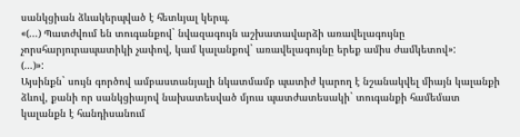սանկցիան ձևակերպված է հետևյալ կերպ.
«(...) Պատժվում են տուգանքով` նվազագույն աշխատավարձի առավելագույնը չորսհարյուրապատիկի չափով, կամ կալանքով` առավելագույնը երեք ամիս ժամկետով»:
(…)»:
Այսինքն` սույն գործով ամբաստանյալի նկատմամբ պատիժ կարող է նշանակվել միայն կալանքի ձևով, քանի որ սանկցիայով նախատեսված մյուս պատժատեսակի` տուգանքի համեմատ կալանքն է հանդիսանում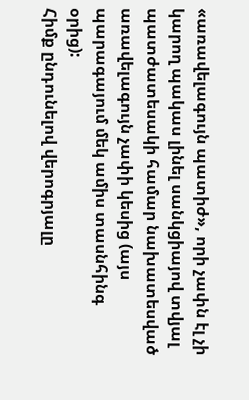«առավելագույն պատիժ», որի չափն էլ չի կարող պակաս լինել սանկցիայով տվյալ պատժատեսակի համար նախատեսված առավելագույն չափի կեսից (այս պարագայում մեկ ամիս տասնհինգ օրից):
Հիմք ընդունելով վերոգրյալը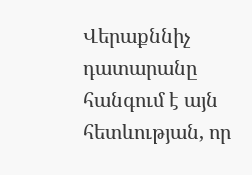Վերաքննիչ դատարանը հանգում է այն հետևության, որ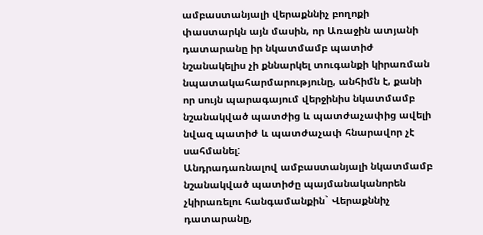ամբաստանյալի վերաքննիչ բողոքի փաստարկն այն մասին, որ Առաջին ատյանի դատարանը իր նկատմամբ պատիժ նշանակելիս չի քննարկել տուգանքի կիրառման նպատակահարմարությունը, անհիմն է, քանի որ սույն պարագայում վերջինիս նկատմամբ նշանակված պատժից և պատժաչափից ավելի նվազ պատիժ և պատժաչափ հնարավոր չէ սահմանել:
Անդրադառնալով ամբաստանյալի նկատմամբ նշանակված պատիժը պայմանականորեն չկիրառելու հանգամանքին` Վերաքննիչ դատարանը,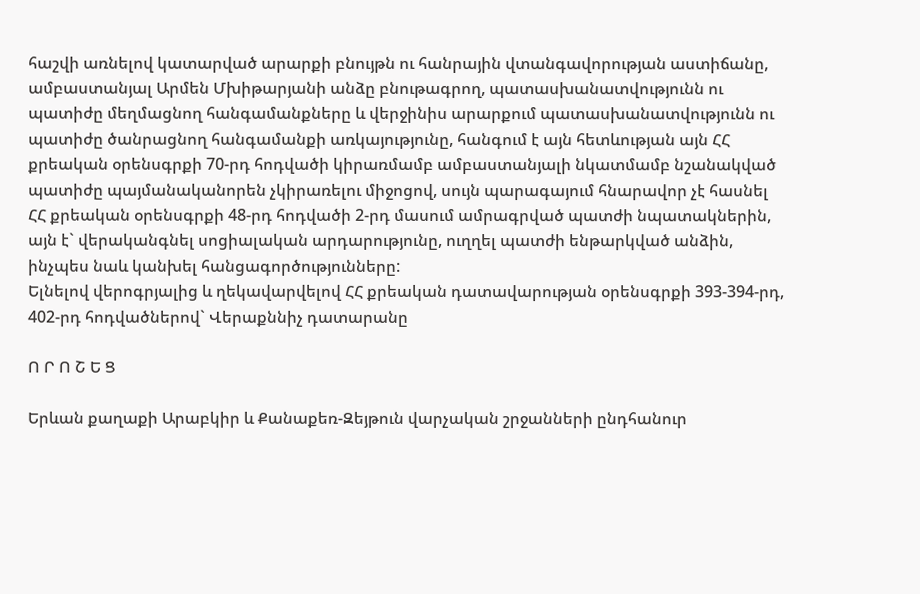հաշվի առնելով կատարված արարքի բնույթն ու հանրային վտանգավորության աստիճանը, ամբաստանյալ Արմեն Մխիթարյանի անձը բնութագրող, պատասխանատվությունն ու պատիժը մեղմացնող հանգամանքները և վերջինիս արարքում պատասխանատվությունն ու պատիժը ծանրացնող հանգամանքի առկայությունը, հանգում է այն հետևության այն ՀՀ քրեական օրենսգրքի 70-րդ հոդվածի կիրառմամբ ամբաստանյալի նկատմամբ նշանակված պատիժը պայմանականորեն չկիրառելու միջոցով, սույն պարագայում հնարավոր չէ հասնել ՀՀ քրեական օրենսգրքի 48-րդ հոդվածի 2-րդ մասում ամրագրված պատժի նպատակներին, այն է` վերականգնել սոցիալական արդարությունը, ուղղել պատժի ենթարկված անձին, ինչպես նաև կանխել հանցագործությունները:
Ելնելով վերոգրյալից և ղեկավարվելով ՀՀ քրեական դատավարության օրենսգրքի 393-394-րդ, 402-րդ հոդվածներով` Վերաքննիչ դատարանը

Ո Ր Ո Շ Ե Ց

Երևան քաղաքի Արաբկիր և Քանաքեռ-Զեյթուն վարչական շրջանների ընդհանուր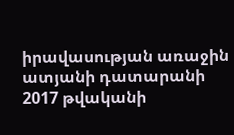իրավասության առաջին ատյանի դատարանի 2017 թվականի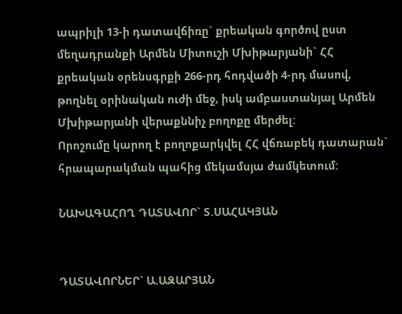ապրիլի 13-ի դատավճիռը` քրեական գործով ըստ մեղադրանքի Արմեն Միտուշի Մխիթարյանի` ՀՀ քրեական օրենսգրքի 266-րդ հոդվածի 4-րդ մասով, թողնել օրինական ուժի մեջ, իսկ ամբաստանյալ Արմեն Մխիթարյանի վերաքննիչ բողոքը մերժել:
Որոշումը կարող է բողոքարկվել ՀՀ վճռաբեկ դատարան` հրապարակման պահից մեկամսյա ժամկետում:

ՆԱԽԱԳԱՀՈՂ ԴԱՏԱՎՈՐ` Տ.ՍԱՀԱԿՅԱՆ


ԴԱՏԱՎՈՐՆԵՐ` Ա.ԱԶԱՐՅԱՆ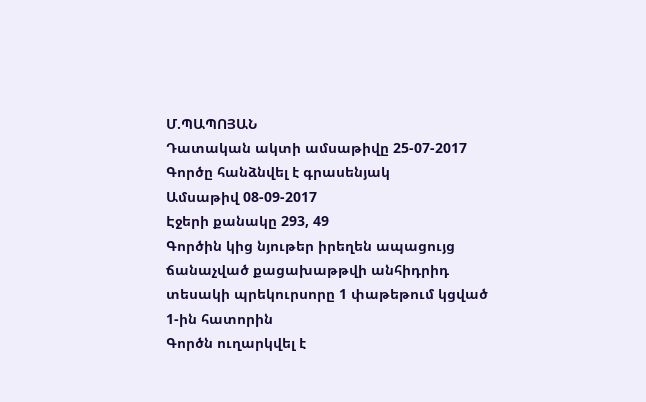Մ.ՊԱՊՈՅԱՆ
Դատական ակտի ամսաթիվը 25-07-2017
Գործը հանձնվել է գրասենյակ
Ամսաթիվ 08-09-2017
Էջերի քանակը 293, 49
Գործին կից նյութեր իրեղեն ապացույց ճանաչված քացախաթթվի անհիդրիդ տեսակի պրեկուրսորը 1 փաթեթում կցված 1-ին հատորին
Գործն ուղարկվել է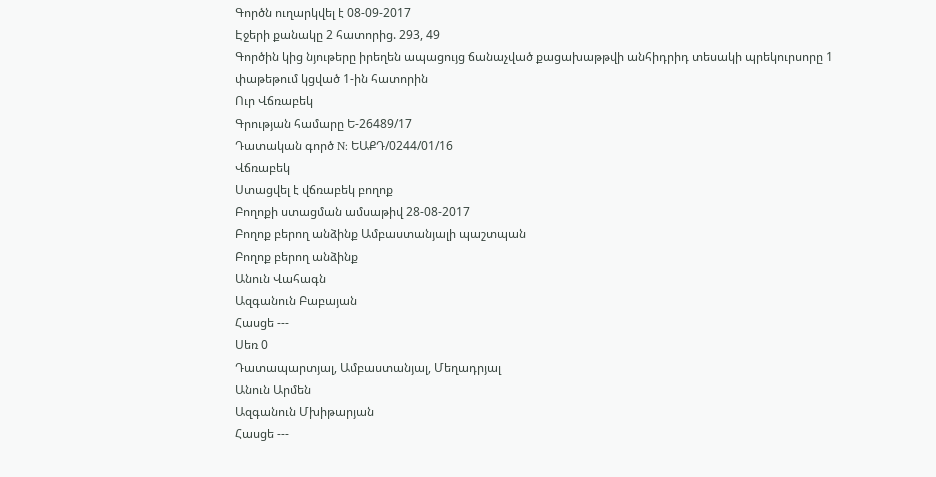Գործն ուղարկվել է 08-09-2017
Էջերի քանակը 2 հատորից. 293, 49
Գործին կից նյութերը իրեղեն ապացույց ճանաչված քացախաթթվի անհիդրիդ տեսակի պրեկուրսորը 1 փաթեթում կցված 1-ին հատորին
Ուր Վճռաբեկ
Գրության համարը Ե-26489/17
Դատական գործ N: ԵԱՔԴ/0244/01/16
Վճռաբեկ
Ստացվել է վճռաբեկ բողոք
Բողոքի ստացման ամսաթիվ 28-08-2017
Բողոք բերող անձինք Ամբաստանյալի պաշտպան
Բողոք բերող անձինք
Անուն Վահագն
Ազգանուն Բաբայան
Հասցե ---
Սեռ 0
Դատապարտյալ, Ամբաստանյալ, Մեղադրյալ
Անուն Արմեն
Ազգանուն Մխիթարյան
Հասցե ---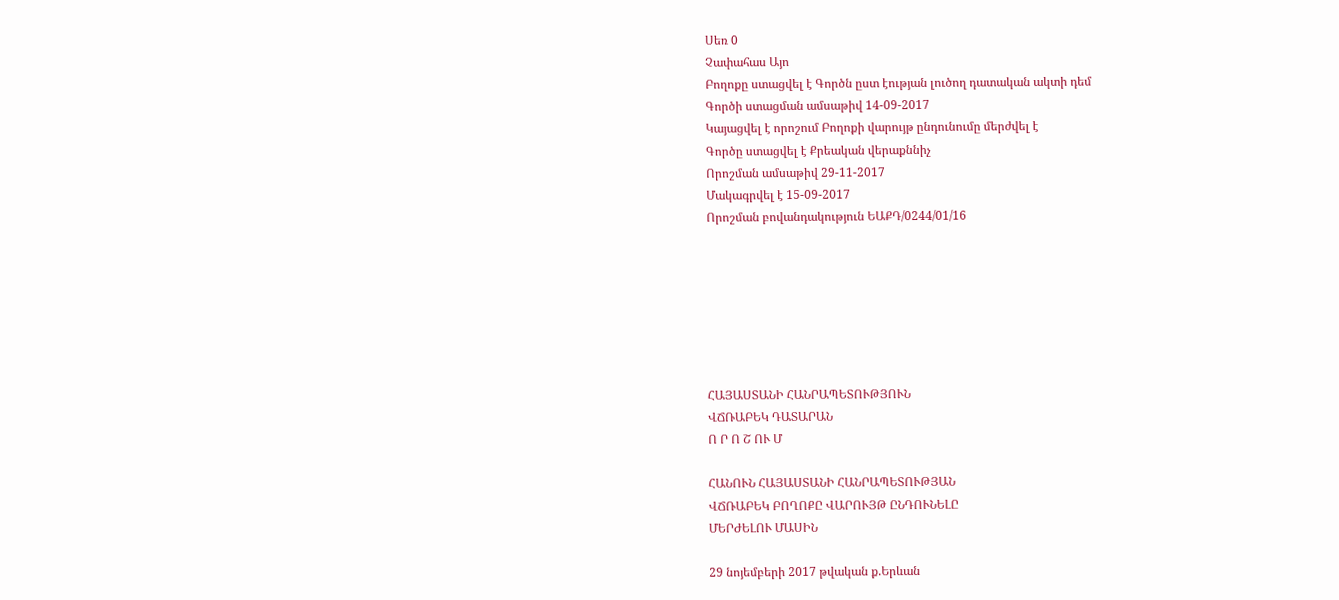Սեռ 0
Չափահաս Այո
Բողոքը ստացվել է Գործն ըստ էության լուծող դատական ակտի դեմ
Գործի ստացման ամսաթիվ 14-09-2017
Կայացվել է որոշում Բողոքի վարույթ ընդունումը մերժվել է
Գործը ստացվել է Քրեական վերաքննիչ
Որոշման ամսաթիվ 29-11-2017
Մակագրվել է 15-09-2017
Որոշման բովանդակություն ԵԱՔԴ/0244/01/16







ՀԱՅԱՍՏԱՆԻ ՀԱՆՐԱՊԵՏՈՒԹՅՈՒՆ
ՎՃՌԱԲԵԿ ԴԱՏԱՐԱՆ
Ո Ր Ո Շ ՈՒ Մ

ՀԱՆՈՒՆ ՀԱՅԱՍՏԱՆԻ ՀԱՆՐԱՊԵՏՈՒԹՅԱՆ
ՎՃՌԱԲԵԿ ԲՈՂՈՔԸ ՎԱՐՈՒՅԹ ԸՆԴՈՒՆԵԼԸ
ՄԵՐԺԵԼՈՒ ՄԱՍԻՆ

29 նոյեմբերի 2017 թվական ք.Երևան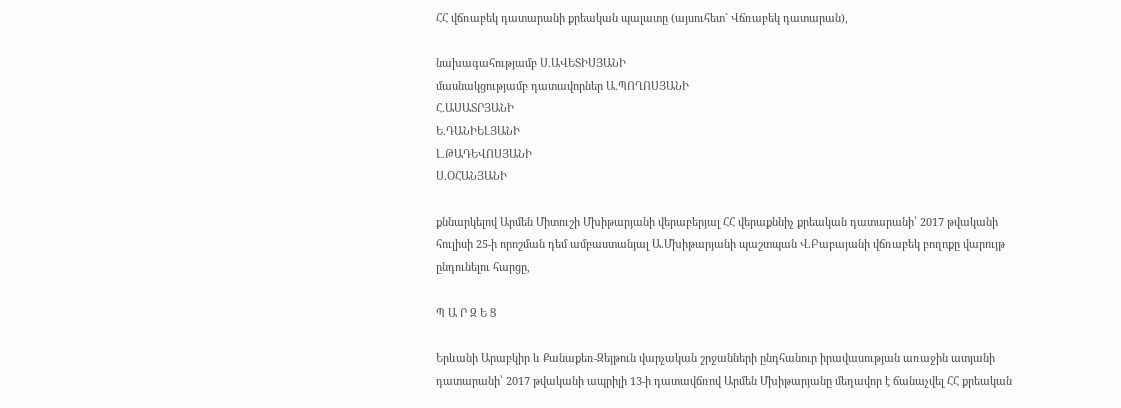ՀՀ վճռաբեկ դատարանի քրեական պալատը (այսուհետ` Վճռաբեկ դատարան),

նախագահությամբ Ս.ԱՎԵՏԻՍՅԱՆԻ
մասնակցությամբ դատավորներ Ա.ՊՈՂՈՍՅԱՆԻ
Հ.ԱՍԱՏՐՅԱՆԻ
Ե.ԴԱՆԻԵԼՅԱՆԻ
Լ.ԹԱԴԵՎՈՍՅԱՆԻ
Ս.ՕՀԱՆՅԱՆԻ

քննարկելով Արմեն Միտուշի Մխիթարյանի վերաբերյալ ՀՀ վերաքննիչ քրեական դատարանի՝ 2017 թվականի հուլիսի 25-ի որոշման դեմ ամբաստանյալ Ա.Մխիթարյանի պաշտպան Վ.Բաբայանի վճռաբեկ բողոքը վարույթ ընդունելու հարցը,

Պ Ա Ր Զ Ե Ց

Երևանի Արաբկիր և Քանաքեռ-Զեյթուն վարչական շրջանների ընդհանուր իրավասության առաջին ատյանի դատարանի՝ 2017 թվականի ապրիլի 13-ի դատավճռով Արմեն Մխիթարյանը մեղավոր է ճանաչվել ՀՀ քրեական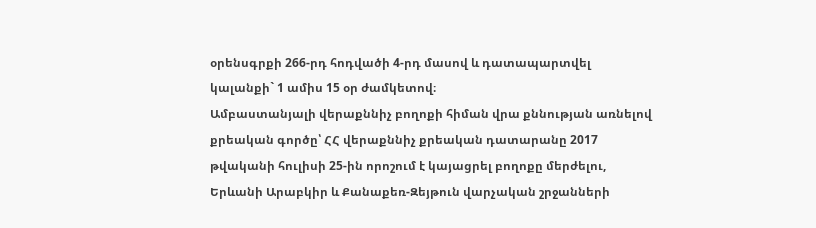օրենսգրքի 266-րդ հոդվածի 4-րդ մասով և դատապարտվել կալանքի` 1 ամիս 15 օր ժամկետով։
Ամբաստանյալի վերաքննիչ բողոքի հիման վրա քննության առնելով քրեական գործը՝ ՀՀ վերաքննիչ քրեական դատարանը 2017 թվականի հուլիսի 25-ին որոշում է կայացրել բողոքը մերժելու, Երևանի Արաբկիր և Քանաքեռ-Զեյթուն վարչական շրջանների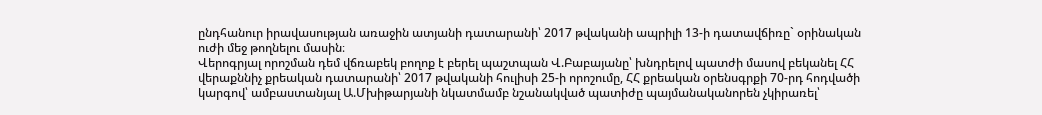ընդհանուր իրավասության առաջին ատյանի դատարանի՝ 2017 թվականի ապրիլի 13-ի դատավճիռը` օրինական ուժի մեջ թողնելու մասին։
Վերոգրյալ որոշման դեմ վճռաբեկ բողոք է բերել պաշտպան Վ.Բաբայանը՝ խնդրելով պատժի մասով բեկանել ՀՀ վերաքննիչ քրեական դատարանի՝ 2017 թվականի հուլիսի 25-ի որոշումը, ՀՀ քրեական օրենսգրքի 70-րդ հոդվածի կարգով՝ ամբաստանյալ Ա.Մխիթարյանի նկատմամբ նշանակված պատիժը պայմանականորեն չկիրառել՝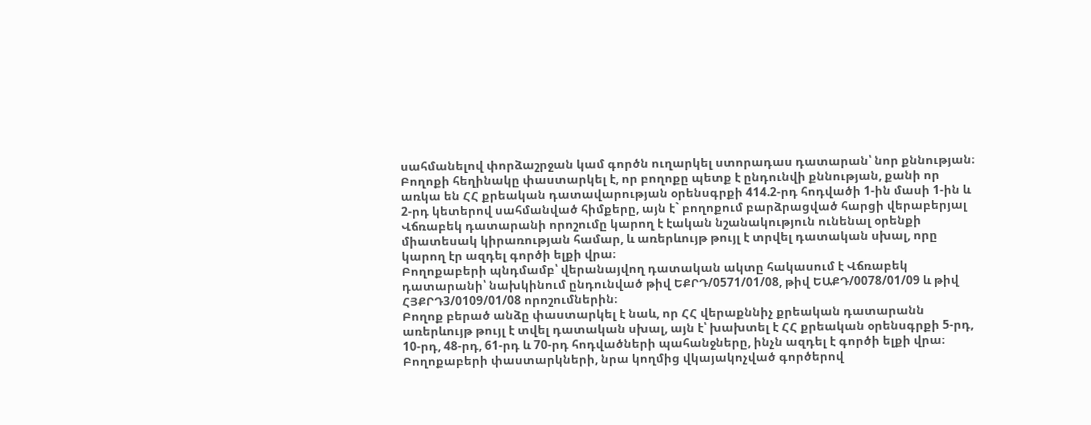սահմանելով փորձաշրջան կամ գործն ուղարկել ստորադաս դատարան՝ նոր քննության։
Բողոքի հեղինակը փաստարկել է, որ բողոքը պետք է ընդունվի քննության, քանի որ առկա են ՀՀ քրեական դատավարության օրենսգրքի 414.2-րդ հոդվածի 1-ին մասի 1-ին և 2-րդ կետերով սահմանված հիմքերը, այն է` բողոքում բարձրացված հարցի վերաբերյալ Վճռաբեկ դատարանի որոշումը կարող է էական նշանակություն ունենալ օրենքի միատեսակ կիրառության համար, և առերևույթ թույլ է տրվել դատական սխալ, որը կարող էր ազդել գործի ելքի վրա։
Բողոքաբերի պնդմամբ՝ վերանայվող դատական ակտը հակասում է Վճռաբեկ դատարանի՝ նախկինում ընդունված թիվ ԵՔՐԴ/0571/01/08, թիվ ԵԱՔԴ/0078/01/09 և թիվ ՀՅՔՐԴ3/0109/01/08 որոշումներին։
Բողոք բերած անձը փաստարկել է նաև, որ ՀՀ վերաքննիչ քրեական դատարանն առերևույթ թույլ է տվել դատական սխալ, այն է՝ խախտել է ՀՀ քրեական օրենսգրքի 5-րդ, 10-րդ, 48-րդ, 61-րդ և 70-րդ հոդվածների պահանջները, ինչն ազդել է գործի ելքի վրա։
Բողոքաբերի փաստարկների, նրա կողմից վկայակոչված գործերով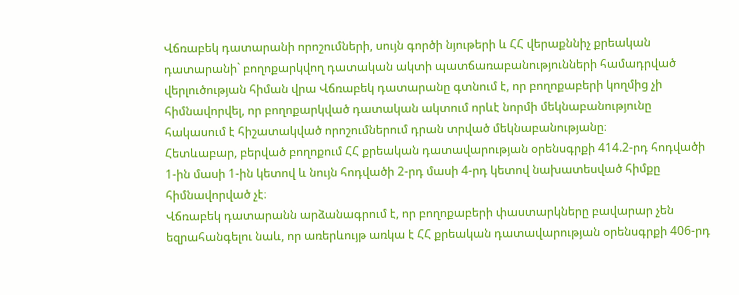Վճռաբեկ դատարանի որոշումների, սույն գործի նյութերի և ՀՀ վերաքննիչ քրեական դատարանի` բողոքարկվող դատական ակտի պատճառաբանությունների համադրված վերլուծության հիման վրա Վճռաբեկ դատարանը գտնում է, որ բողոքաբերի կողմից չի հիմնավորվել, որ բողոքարկված դատական ակտում որևէ նորմի մեկնաբանությունը հակասում է հիշատակված որոշումներում դրան տրված մեկնաբանությանը։
Հետևաբար, բերված բողոքում ՀՀ քրեական դատավարության օրենսգրքի 414.2-րդ հոդվածի 1-ին մասի 1-ին կետով և նույն հոդվածի 2-րդ մասի 4-րդ կետով նախատեսված հիմքը հիմնավորված չէ։
Վճռաբեկ դատարանն արձանագրում է, որ բողոքաբերի փաստարկները բավարար չեն եզրահանգելու նաև, որ առերևույթ առկա է ՀՀ քրեական դատավարության օրենսգրքի 406-րդ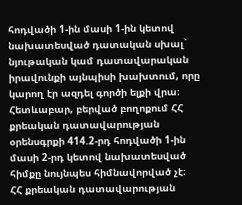հոդվածի 1-ին մասի 1-ին կետով նախատեսված դատական սխալ` նյութական կամ դատավարական իրավունքի այնպիսի խախտում, որը կարող էր ազդել գործի ելքի վրա։
Հետևաբար, բերված բողոքում ՀՀ քրեական դատավարության օրենսգրքի 414.2-րդ հոդվածի 1-ին մասի 2-րդ կետով նախատեսված հիմքը նույնպես հիմնավորված չէ։
ՀՀ քրեական դատավարության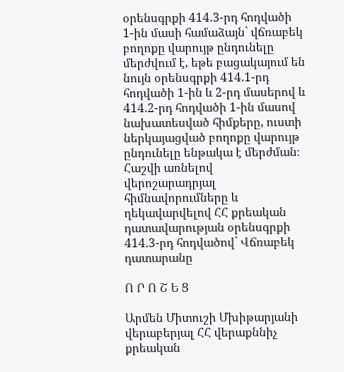օրենսգրքի 414.3-րդ հոդվածի 1-ին մասի համաձայն` վճռաբեկ բողոքը վարույթ ընդունելը մերժվում է, եթե բացակայում են նույն օրենսգրքի 414.1-րդ հոդվածի 1-ին և 2-րդ մասերով և 414.2-րդ հոդվածի 1-ին մասով նախատեսված հիմքերը, ուստի ներկայացված բողոքը վարույթ ընդունելը ենթակա է մերժման։
Հաշվի առնելով վերոշարադրյալ հիմնավորումները և ղեկավարվելով ՀՀ քրեական դատավարության օրենսգրքի 414.3-րդ հոդվածով` Վճռաբեկ դատարանը

Ո Ր Ո Շ Ե Ց

Արմեն Միտուշի Մխիթարյանի վերաբերյալ ՀՀ վերաքննիչ քրեական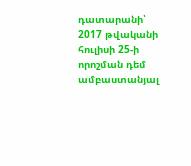դատարանի՝ 2017 թվականի հուլիսի 25-ի որոշման դեմ ամբաստանյալ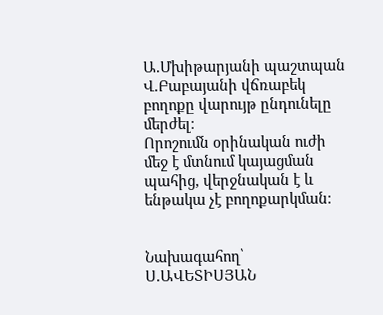Ա.Մխիթարյանի պաշտպան Վ.Բաբայանի վճռաբեկ բողոքը վարույթ ընդունելը մերժել։
Որոշումն օրինական ուժի մեջ է մտնում կայացման պահից, վերջնական է և ենթակա չէ բողոքարկման։


Նախագահող՝ Ս.ԱՎԵՏԻՍՅԱՆ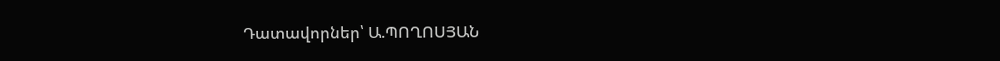Դատավորներ՝ Ա.ՊՈՂՈՍՅԱՆ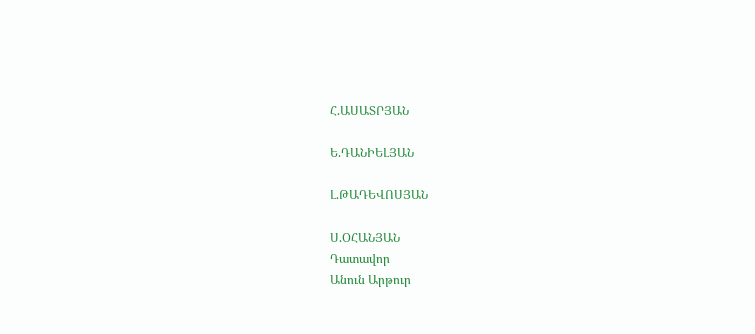Հ.ԱՍԱՏՐՅԱՆ

Ե.ԴԱՆԻԵԼՅԱՆ

Լ.ԹԱԴԵՎՈՍՅԱՆ

Ս.ՕՀԱՆՅԱՆ
Դատավոր
Անուն Արթուր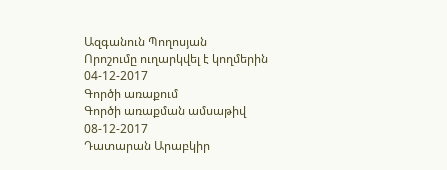Ազգանուն Պողոսյան
Որոշումը ուղարկվել է կողմերին 04-12-2017
Գործի առաքում
Գործի առաքման ամսաթիվ 08-12-2017
Դատարան Արաբկիր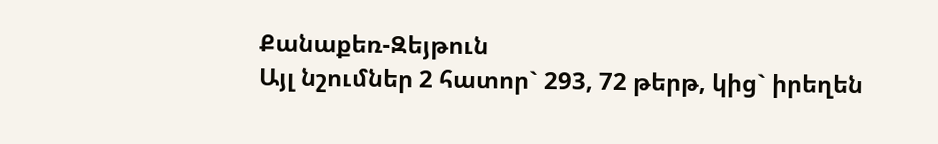Քանաքեռ-Զեյթուն
Այլ նշումներ 2 հատոր` 293, 72 թերթ, կից` իրեղեն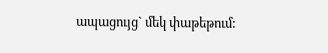ապացույց` մեկ փաթեթում: